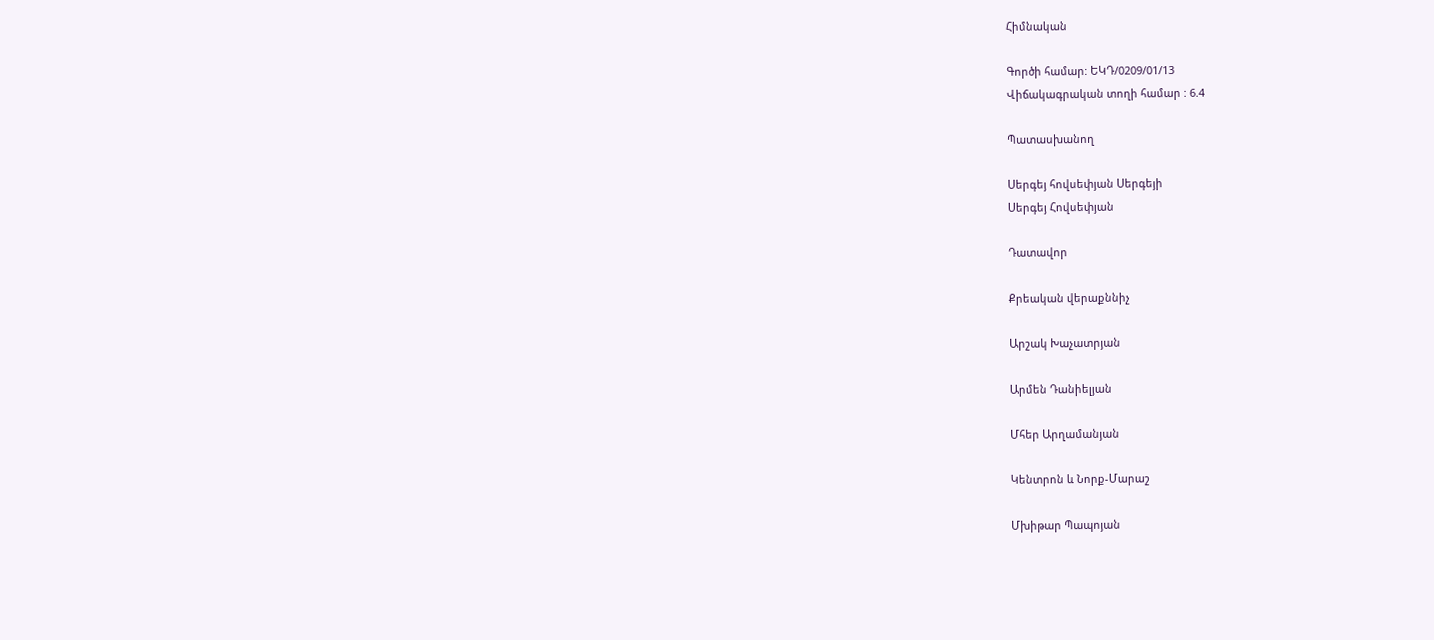Հիմնական

Գործի համար: ԵԿԴ/0209/01/13
Վիճակագրական տողի համար : 6.4

Պատասխանող

Սերգեյ հովսեփյան Սերգեյի
Սերգեյ Հովսեփյան

Դատավոր

Քրեական վերաքննիչ

Արշակ Խաչատրյան

Արմեն Դանիելյան

Մհեր Արղամանյան

Կենտրոն և Նորք-Մարաշ

Մխիթար Պապոյան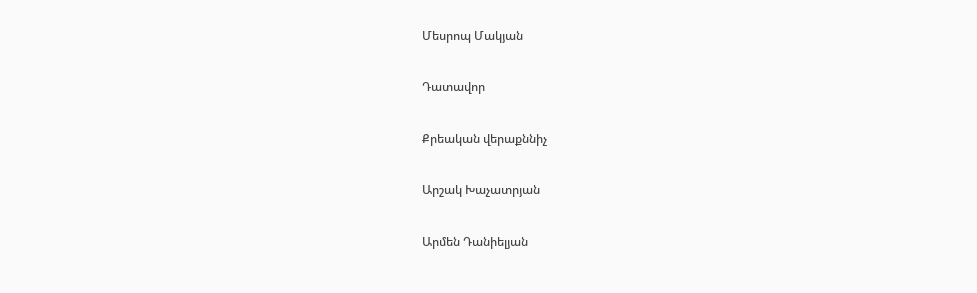Մեսրոպ Մակյան

Դատավոր

Քրեական վերաքննիչ

Արշակ Խաչատրյան

Արմեն Դանիելյան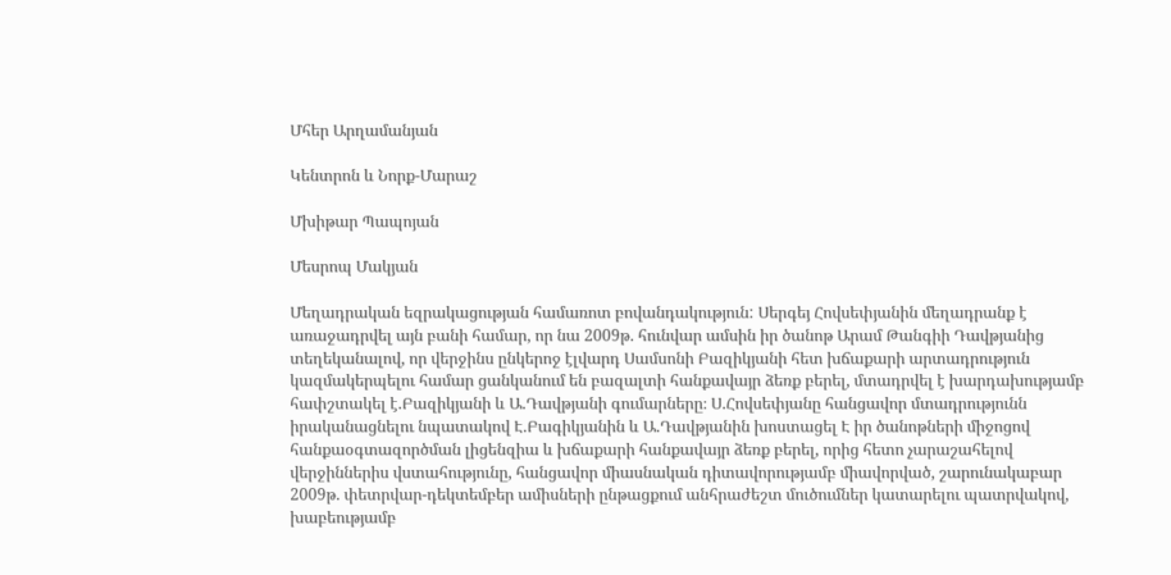Մհեր Արղամանյան

Կենտրոն և Նորք-Մարաշ

Մխիթար Պապոյան

Մեսրոպ Մակյան

Մեղադրական եզրակացության համառոտ բովանդակություն: Սերգեյ Հովսեփյանին մեղադրանք է առաջադրվել այն բանի համար, որ նա 2009թ. հունվար ամսին իր ծանոթ Արամ Թանգիի Դավթյանից տեղեկանալով, որ վերջինս ընկերոջ էլվարդ Սամսոնի Բազիկյանի հետ խճաքարի արտադրություն կազմակերպելու համար ցանկանում են բազալտի հանքավայր ձեռք բերել, մտադրվել է խարդախությամբ հափշտակել է.Բազիկյանի և Ա.Դավթյանի գումարները։ Ս.Հովսեփյանը հանցավոր մտադրությունն իրականացնելու նպատակով Է.Բագիկյանին և Ա.Դավթյանին խոստացել Է իր ծանոթների միջոցով հանքաօգտազործման լիցենզիա և խճաքարի հանքավայր ձեռք բերել, որից հետո չարաշահելով վերջիններիս վստահությունը, հանցավոր միասնական դիտավորությամբ միավորված, շարունակաբար 2009թ. փետրվար-դեկտեմբեր ամիսների ընթացքում անհրաժեշտ մուծումներ կատարելու պատրվակով, խաբեությամբ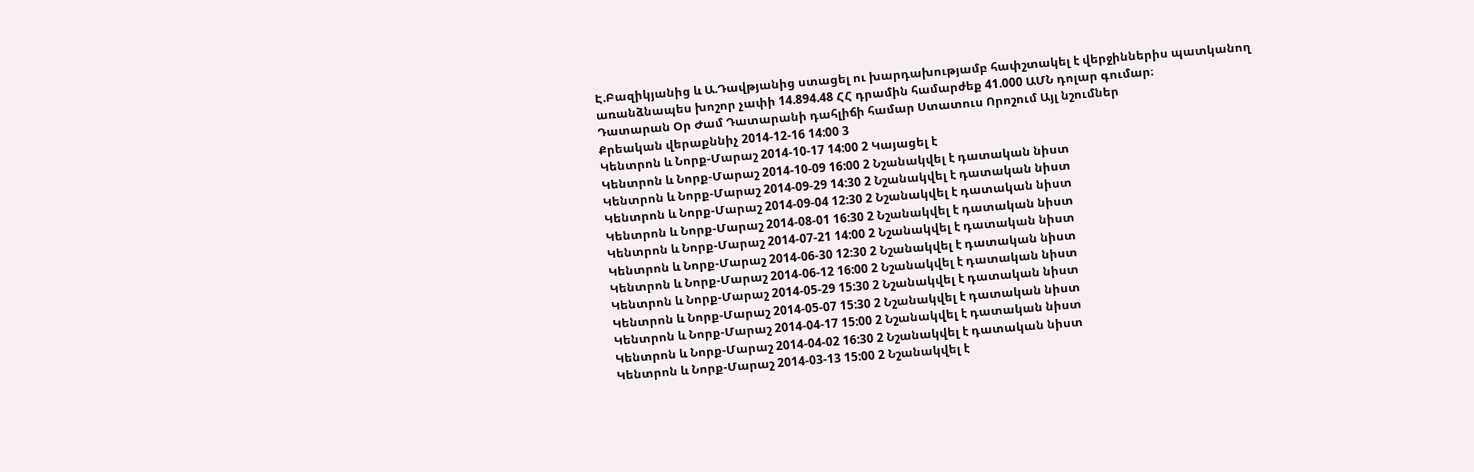Է.Բազիկյանից և Ա.Դավթյանից ստացել ու խարդախությամբ հափշտակել է վերջիններիս պատկանող առանձնապես խոշոր չափի 14.894.48 ՀՀ դրամին համարժեք 41.000 ԱՄՆ դոլար գումար։
Դատարան Օր Ժամ Դատարանի դահլիճի համար Ստատուս Որոշում Այլ նշումներ
Քրեական վերաքննիչ 2014-12-16 14:00 3
Կենտրոն և Նորք-Մարաշ 2014-10-17 14:00 2 Կայացել է
Կենտրոն և Նորք-Մարաշ 2014-10-09 16:00 2 Նշանակվել է դատական նիստ
Կենտրոն և Նորք-Մարաշ 2014-09-29 14:30 2 Նշանակվել է դատական նիստ
Կենտրոն և Նորք-Մարաշ 2014-09-04 12:30 2 Նշանակվել է դատական նիստ
Կենտրոն և Նորք-Մարաշ 2014-08-01 16:30 2 Նշանակվել է դատական նիստ
Կենտրոն և Նորք-Մարաշ 2014-07-21 14:00 2 Նշանակվել է դատական նիստ
Կենտրոն և Նորք-Մարաշ 2014-06-30 12:30 2 Նշանակվել է դատական նիստ
Կենտրոն և Նորք-Մարաշ 2014-06-12 16:00 2 Նշանակվել է դատական նիստ
Կենտրոն և Նորք-Մարաշ 2014-05-29 15:30 2 Նշանակվել է դատական նիստ
Կենտրոն և Նորք-Մարաշ 2014-05-07 15:30 2 Նշանակվել է դատական նիստ
Կենտրոն և Նորք-Մարաշ 2014-04-17 15:00 2 Նշանակվել է դատական նիստ
Կենտրոն և Նորք-Մարաշ 2014-04-02 16:30 2 Նշանակվել է դատական նիստ
Կենտրոն և Նորք-Մարաշ 2014-03-13 15:00 2 Նշանակվել է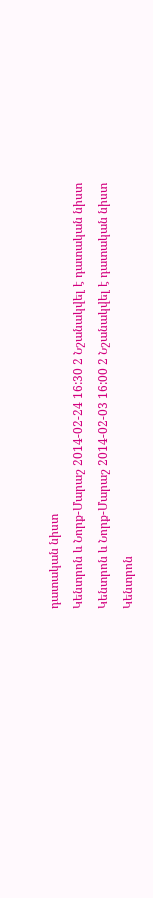դատական նիստ
Կենտրոն և Նորք-Մարաշ 2014-02-24 16:30 2 Նշանակվել է դատական նիստ
Կենտրոն և Նորք-Մարաշ 2014-02-03 16:00 2 Նշանակվել է դատական նիստ
Կենտրոն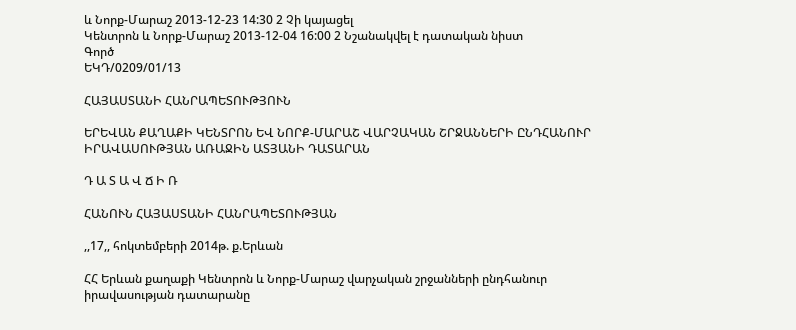և Նորք-Մարաշ 2013-12-23 14:30 2 Չի կայացել
Կենտրոն և Նորք-Մարաշ 2013-12-04 16:00 2 Նշանակվել է դատական նիստ
Գործ
ԵԿԴ/0209/01/13

ՀԱՅԱՍՏԱՆԻ ՀԱՆՐԱՊԵՏՈՒԹՅՈՒՆ

ԵՐԵՎԱՆ ՔԱՂԱՔԻ ԿԵՆՏՐՈՆ ԵՎ ՆՈՐՔ-ՄԱՐԱՇ ՎԱՐՉԱԿԱՆ ՇՐՋԱՆՆԵՐԻ ԸՆԴՀԱՆՈՒՐ ԻՐԱՎԱՍՈՒԹՅԱՆ ԱՌԱՋԻՆ ԱՏՅԱՆԻ ԴԱՏԱՐԱՆ

Դ Ա Տ Ա Վ Ճ Ի Ռ

ՀԱՆՈՒՆ ՀԱՅԱՍՏԱՆԻ ՀԱՆՐԱՊԵՏՈՒԹՅԱՆ

,,17,, հոկտեմբերի 2014թ. ք.Երևան

ՀՀ Երևան քաղաքի Կենտրոն և Նորք-Մարաշ վարչական շրջանների ընդհանուր իրավասության դատարանը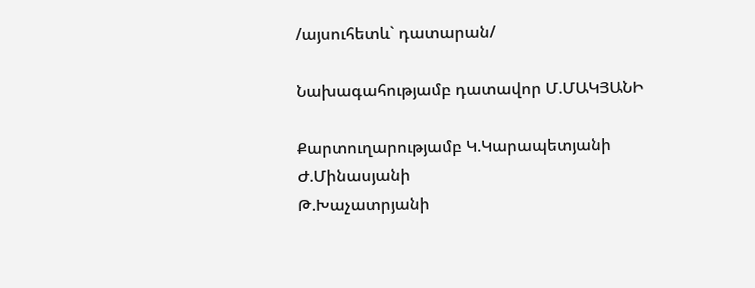/այսուհետև` դատարան/

Նախագահությամբ դատավոր Մ.ՄԱԿՅԱՆԻ

Քարտուղարությամբ Կ.Կարապետյանի
Ժ.Մինասյանի
Թ.Խաչատրյանի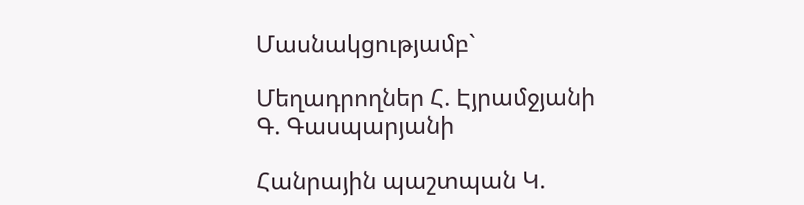Մասնակցությամբ`

Մեղադրողներ Հ. Էյրամջյանի
Գ. Գասպարյանի

Հանրային պաշտպան Կ.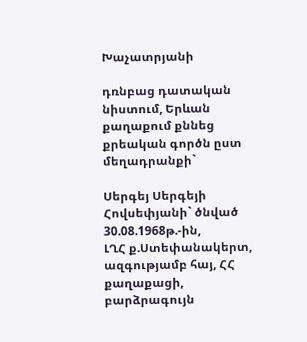Խաչատրյանի

դռնբաց դատական նիստում, Երևան քաղաքում քննեց քրեական գործն ըստ մեղադրանքի`

Սերգեյ Սերգեյի Հովսեփյանի` ծնված 30.08.1968թ.-ին,
ԼՂՀ ք.Ստեփանակերտ, ազգությամբ հայ, ՀՀ քաղաքացի,
բարձրագույն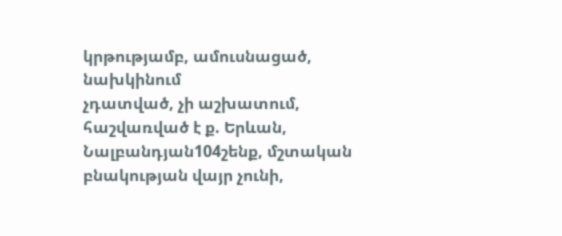կրթությամբ, ամուսնացած, նախկինում
չդատված, չի աշխատում, հաշվառված է ք. Երևան,
Նալբանդյան104շենք, մշտական բնակության վայր չունի,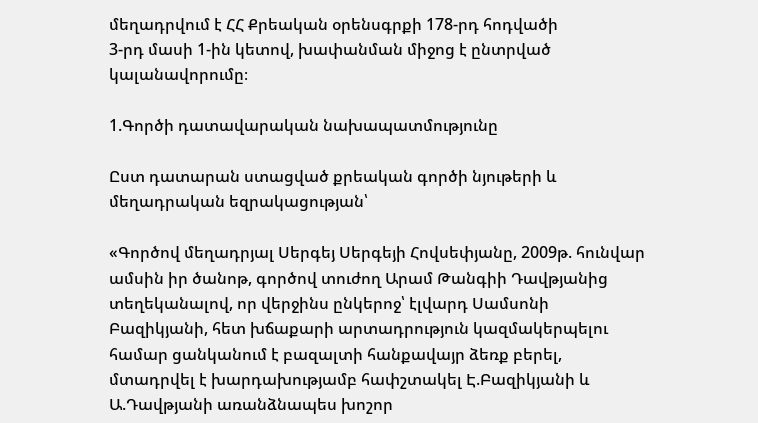մեղադրվում է ՀՀ Քրեական օրենսգրքի 178-րդ հոդվածի
3-րդ մասի 1-ին կետով, խափանման միջոց է ընտրված
կալանավորումը։

1.Գործի դատավարական նախապատմությունը

Ըստ դատարան ստացված քրեական գործի նյութերի և մեղադրական եզրակացության՝

«Գործով մեղադրյալ Սերգեյ Սերգեյի Հովսեփյանը, 2009թ. հունվար ամսին իր ծանոթ, գործով տուժող Արամ Թանգիի Դավթյանից տեղեկանալով, որ վերջինս ընկերոջ՝ էլվարդ Սամսոնի Բազիկյանի, հետ խճաքարի արտադրություն կազմակերպելու համար ցանկանում է բազալտի հանքավայր ձեռք բերել, մտադրվել է խարդախությամբ հափշտակել Է.Բազիկյանի և Ա.Դավթյանի առանձնապես խոշոր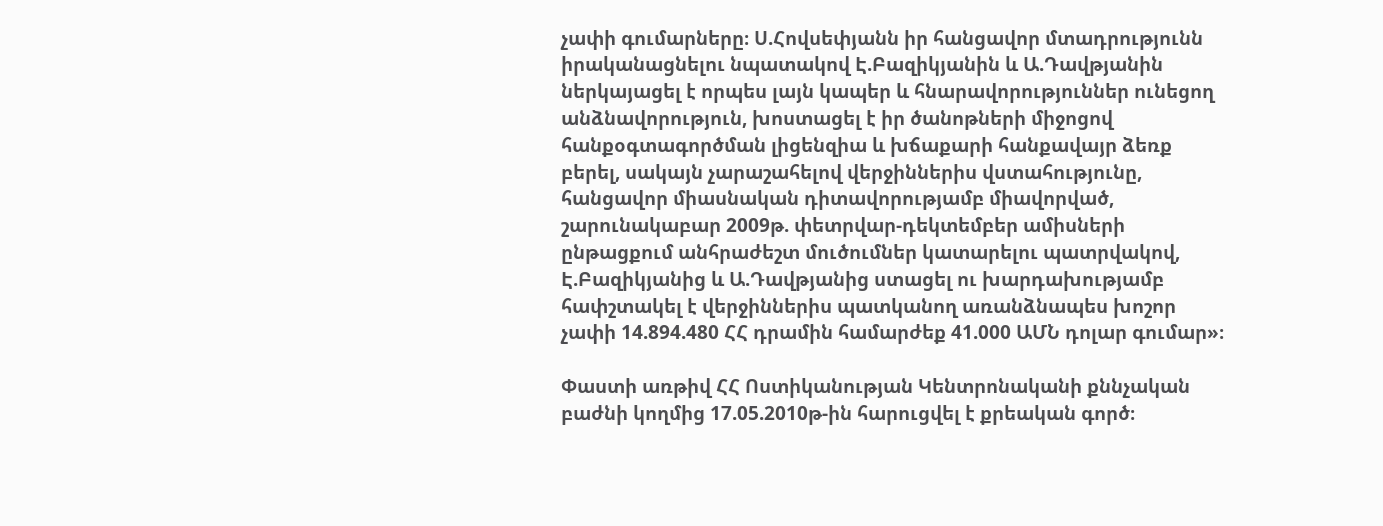չափի գումարները։ Ս.Հովսեփյանն իր հանցավոր մտադրությունն իրականացնելու նպատակով Է.Բազիկյանին և Ա.Դավթյանին ներկայացել է որպես լայն կապեր և հնարավորություններ ունեցող անձնավորություն, խոստացել է իր ծանոթների միջոցով հանքօգտագործման լիցենզիա և խճաքարի հանքավայր ձեռք բերել, սակայն չարաշահելով վերջիններիս վստահությունը, հանցավոր միասնական դիտավորությամբ միավորված, շարունակաբար 2009թ. փետրվար-դեկտեմբեր ամիսների ընթացքում անհրաժեշտ մուծումներ կատարելու պատրվակով, Է.Բազիկյանից և Ա.Դավթյանից ստացել ու խարդախությամբ հափշտակել է վերջիններիս պատկանող առանձնապես խոշոր չափի 14.894.480 ՀՀ դրամին համարժեք 41.000 ԱՄՆ դոլար գումար»։

Փաստի առթիվ ՀՀ Ոստիկանության Կենտրոնականի քննչական բաժնի կողմից 17.05.2010թ-ին հարուցվել է քրեական գործ։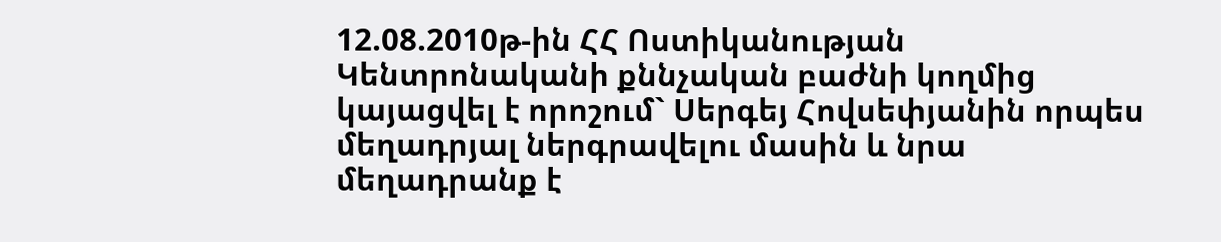12.08.2010թ-ին ՀՀ Ոստիկանության Կենտրոնականի քննչական բաժնի կողմից կայացվել է որոշում` Սերգեյ Հովսեփյանին որպես մեղադրյալ ներգրավելու մասին և նրա մեղադրանք է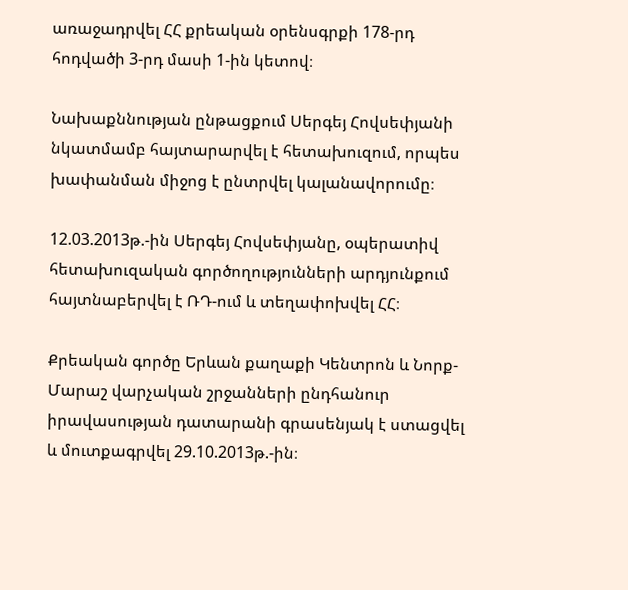առաջադրվել ՀՀ քրեական օրենսգրքի 178-րդ հոդվածի 3-րդ մասի 1-ին կետով։

Նախաքննության ընթացքում Սերգեյ Հովսեփյանի նկատմամբ հայտարարվել է հետախուզում, որպես խափանման միջոց է ընտրվել կալանավորումը։

12.03.2013թ.-ին Սերգեյ Հովսեփյանը, օպերատիվ հետախուզական գործողությունների արդյունքում հայտնաբերվել է ՌԴ-ում և տեղափոխվել ՀՀ։

Քրեական գործը Երևան քաղաքի Կենտրոն և Նորք-Մարաշ վարչական շրջանների ընդհանուր իրավասության դատարանի գրասենյակ է ստացվել և մուտքագրվել 29.10.2013թ.-ին։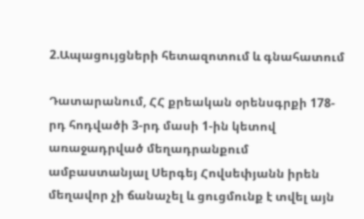2.Ապացույցների հետազոտում և գնահատում

Դատարանում, ՀՀ քրեական օրենսգրքի 178-րդ հոդվածի 3-րդ մասի 1-ին կետով առաջադրված մեղադրանքում ամբաստանյալ Սերգեյ Հովսեփյանն իրեն մեղավոր չի ճանաչել և ցուցմունք է տվել այն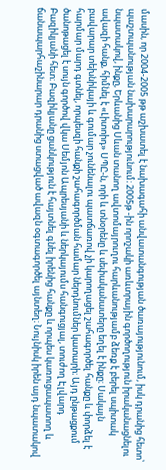մասին, որ 2004-2005 թթ աշխատել է նախագահի անվատանգության ծառայությունում, իսկ դրանից հետո՝ պաշտպանության նախարարությունում։ 2005թ -ին որոշակի առևտրային գործողություն իրականացնելու նպատակով, ինքը, Երևանից Սևան տանող ավտոմայրուղու հարևանությամբ ձեռք է բերել սպիտակ ավազի հանք, հիմնել է «Լիտոիդ» ՍՊԸ-ն, որի և տնօրենը և սեփականատերը եղել է ինքը։ Սակայն բավարար տեխնիկայի և գումար չունենալու պատճառով չի կարողացել շահագործել հանքը և փորձել է հարմար մարդ գտնել, որպեսզի հանքի շահագործման համար ներդնումներ կատարի։ Այդ ընթացքում ծանոթացել է սույն գործով վկա Սեմյոն Ապրեսյանի և ներկայումս հանգուցյալ, տուժող Էլվարդ Բազիկյանի հետ։ Բազիկյանը ցանկություն է հայտնել գնել իրենից հանքը և որպես կառուցապատող և ճանապարհաշինարար դրանից ստացված ավազն օգտագործել այնտեղ։ Նույնիսկ իրեն այդ նպատակով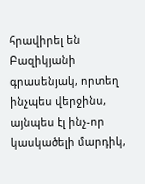հրավիրել են Բազիկյանի գրասենյակ, որտեղ ինչպես վերջինս, այնպես էլ ինչ-որ կասկածելի մարդիկ,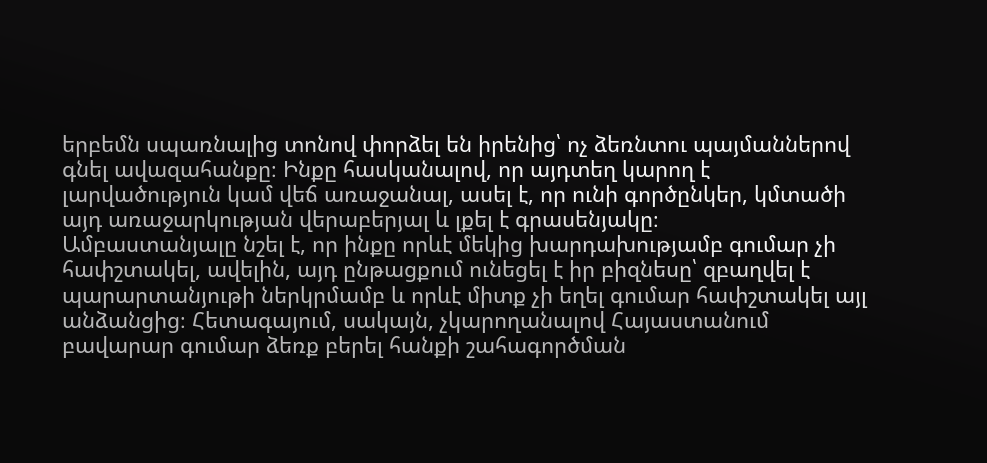երբեմն սպառնալից տոնով փորձել են իրենից՝ ոչ ձեռնտու պայմաններով գնել ավազահանքը։ Ինքը հասկանալով, որ այդտեղ կարող է լարվածություն կամ վեճ առաջանալ, ասել է, որ ունի գործընկեր, կմտածի այդ առաջարկության վերաբերյալ և լքել է գրասենյակը։
Ամբաստանյալը նշել է, որ ինքը որևէ մեկից խարդախությամբ գումար չի հափշտակել, ավելին, այդ ընթացքում ունեցել է իր բիզնեսը՝ զբաղվել է պարարտանյութի ներկրմամբ և որևէ միտք չի եղել գումար հափշտակել այլ անձանցից։ Հետագայում, սակայն, չկարողանալով Հայաստանում բավարար գումար ձեռք բերել հանքի շահագործման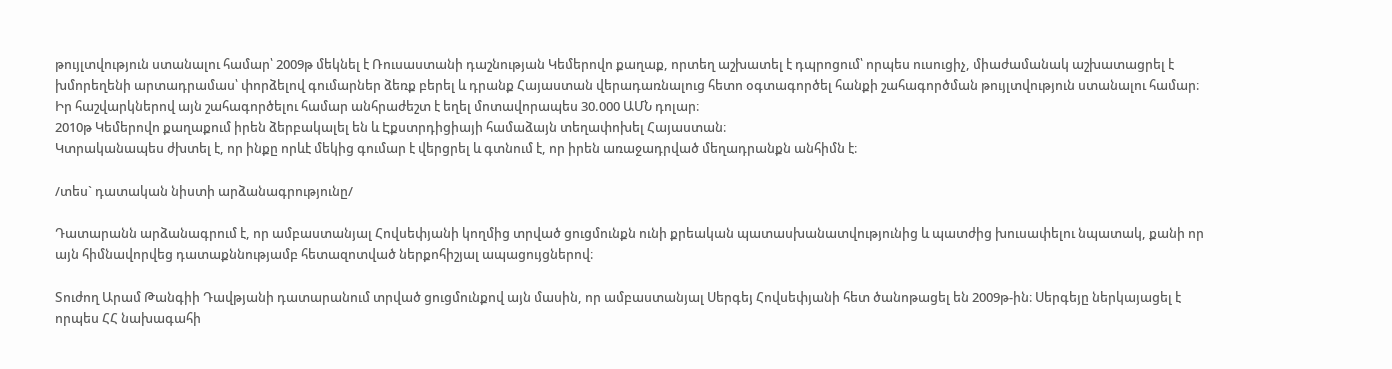թույլտվություն ստանալու համար՝ 2009թ մեկնել է Ռուսաստանի դաշնության Կեմերովո քաղաք, որտեղ աշխատել է դպրոցում՝ որպես ուսուցիչ, միաժամանակ աշխատացրել է խմորեղենի արտադրամաս՝ փորձելով գումարներ ձեռք բերել և դրանք Հայաստան վերադառնալուց հետո օգտագործել հանքի շահագործման թույլտվություն ստանալու համար։ Իր հաշվարկներով այն շահագործելու համար անհրաժեշտ է եղել մոտավորապես 30.000 ԱՄՆ դոլար։
2010թ Կեմերովո քաղաքում իրեն ձերբակալել են և Էքստրդիցիայի համաձայն տեղափոխել Հայաստան։
Կտրականապես ժխտել է, որ ինքը որևէ մեկից գումար է վերցրել և գտնում է, որ իրեն առաջադրված մեղադրանքն անհիմն է։

/տես` դատական նիստի արձանագրությունը/

Դատարանն արձանագրում է, որ ամբաստանյալ Հովսեփյանի կողմից տրված ցուցմունքն ունի քրեական պատասխանատվությունից և պատժից խուսափելու նպատակ, քանի որ այն հիմնավորվեց դատաքննությամբ հետազոտված ներքոհիշյալ ապացույցներով։

Տուժող Արամ Թանգիի Դավթյանի դատարանում տրված ցուցմունքով այն մասին, որ ամբաստանյալ Սերգեյ Հովսեփյանի հետ ծանոթացել են 2009թ-ին։ Սերգեյը ներկայացել է որպես ՀՀ նախագահի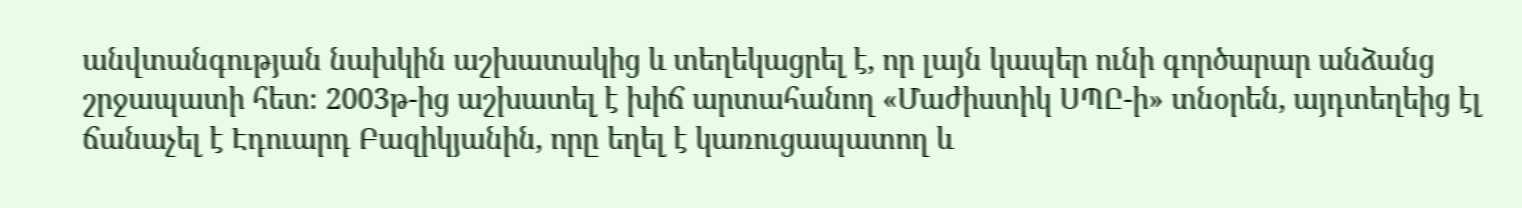անվտանգության նախկին աշխատակից և տեղեկացրել է, որ լայն կապեր ունի գործարար անձանց շրջապատի հետ։ 2003թ-ից աշխատել է խիճ արտահանող «Մաժիստիկ ՍՊԸ-ի» տնօրեն, այդտեղեից էլ ճանաչել է Էդուարդ Բազիկյանին, որը եղել է կառուցապատող և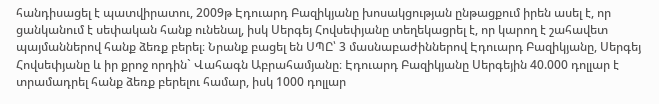հանդիսացել է պատվիրատու, 2009թ Էդուարդ Բազիկյանը խոսակցության ընթացքում իրեն ասել է, որ ցանկանում է սեփական հանք ունենալ, իսկ Սերգեյ Հովսեփյանը տեղեկացրել է, որ կարող է շահավետ պայմաններով հանք ձեռք բերել։ Նրանք բացել են ՍՊԸ՝ 3 մասնաբաժիններով Էդուարդ Բազիկյանը, Սերգեյ Հովսեփյանը և իր քրոջ որդին` Վահագն Աբրահամյանը։ Էդուարդ Բազիկյանը Սերգեյին 40.000 դոլլար է տրամադրել հանք ձեռք բերելու համար, իսկ 1000 դոլլար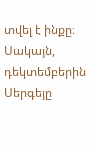տվել է ինքը։ Սակայն, դեկտեմբերին Սերգեյը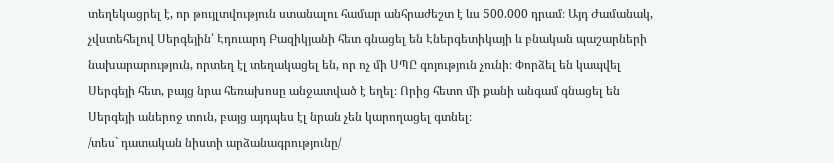տեղեկացրել է, որ թույլտվություն ստանալու համար անհրաժեշտ է ևս 500.000 դրամ։ Այդ Ժամանակ, չվստեհելով Սերգեյին՝ Էդուարդ Բազիկյանի հետ գնացել են Էներգետիկայի և բնական պաշարների նախարարություն, որտեղ էլ տեղակացել են, որ ոչ մի ՍՊԸ գոյություն չունի։ Փորձել են կապվել Սերգեյի հետ, բայց նրա հեռախոսը անջատված է եղել։ Որից հետո մի քանի անգամ գնացել են Սերգեյի աներոջ տուն, բայց այդպես էլ նրան չեն կարողացել գտնել։
/տես` դատական նիստի արձանագրությունը/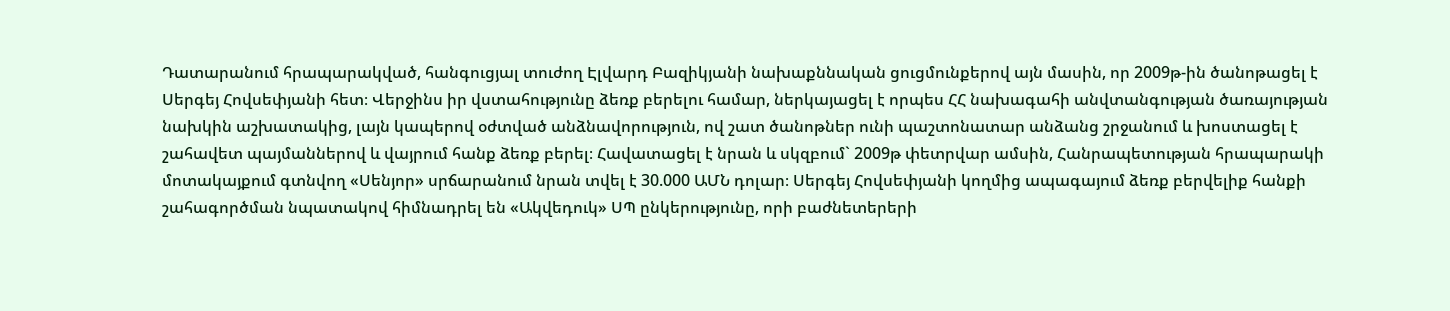Դատարանում հրապարակված, հանգուցյալ տուժող Էլվարդ Բազիկյանի նախաքննական ցուցմունքերով այն մասին, որ 2009թ-ին ծանոթացել է Սերգեյ Հովսեփյանի հետ։ Վերջինս իր վստահությունը ձեռք բերելու համար, ներկայացել է որպես ՀՀ նախագահի անվտանգության ծառայության նախկին աշխատակից, լայն կապերով օժտված անձնավորություն, ով շատ ծանոթներ ունի պաշտոնատար անձանց շրջանում և խոստացել է շահավետ պայմաններով և վայրում հանք ձեռք բերել։ Հավատացել է նրան և սկզբում` 2009թ փետրվար ամսին, Հանրապետության հրապարակի մոտակայքում գտնվող «Սենյոր» սրճարանում նրան տվել է 30.000 ԱՄՆ դոլար։ Սերգեյ Հովսեփյանի կողմից ապագայում ձեռք բերվելիք հանքի շահագործման նպատակով հիմնադրել են «Ակվեդուկ» ՍՊ ընկերությունը, որի բաժնետերերի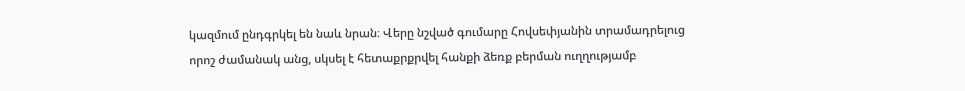կազմում ընդգրկել են նաև նրան։ Վերը նշված գումարը Հովսեփյանին տրամադրելուց որոշ ժամանակ անց, սկսել է հետաքրքրվել հանքի ձեռք բերման ուղղությամբ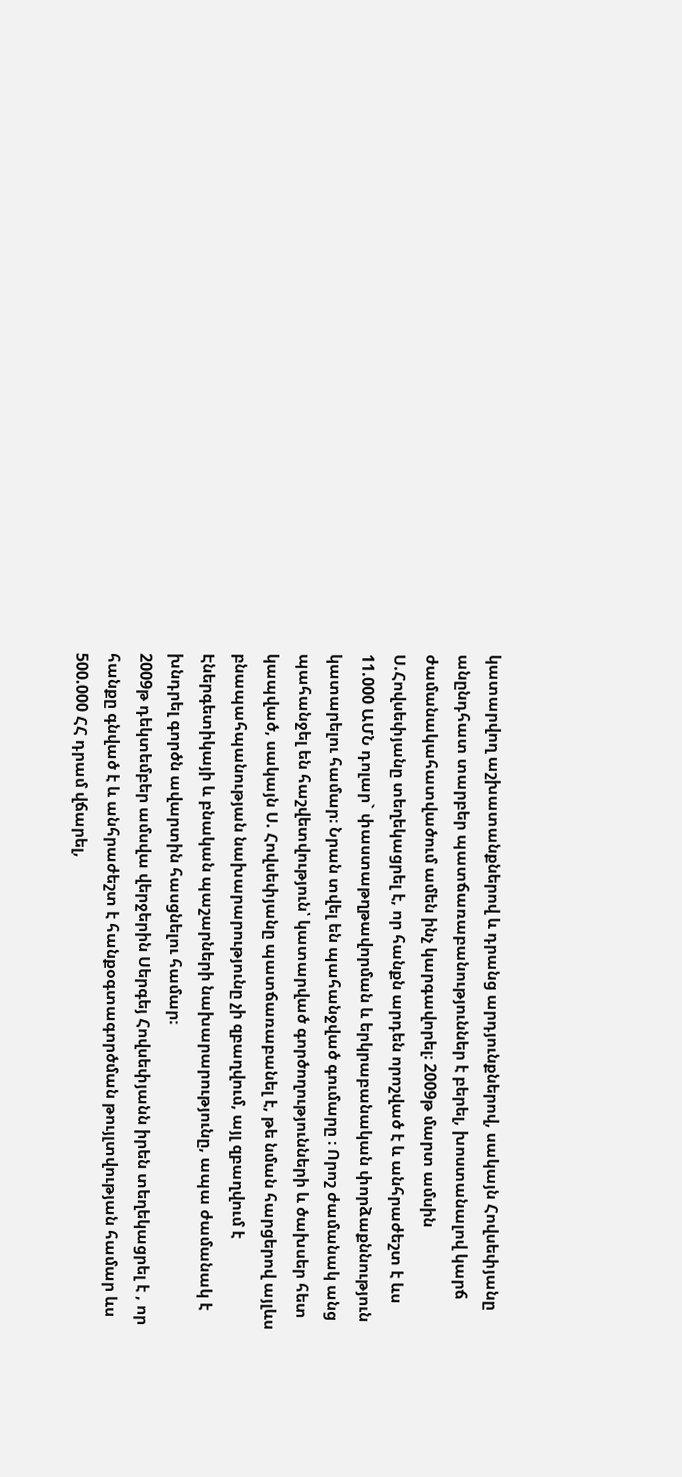կատարվող աշխատանքներով և դրանց արդյունքներով, սակայն Հովսեփյանը անընդհատ տարբեր պատճառաբանություններ է բերել, խոստանալով կարճ ժամանակահատվածում ամեն ինչ կարգավորել։ 2009թ մարտ ամսին Ս.Հովսեփյանը տեղեկացրել է, որ հանքն արդեն որոշված է և անհրաժեշտ է ևս 11.000 ԱՄՆ դոլար` փաստաթղթավորման և երկրաբանական փորձաքննություն կատարելու համար։ Նրան տվել են պահանջված գումարը ։ Որոշ ժամանակ անց պահանջել են հաշվետվություն՝ կատարված գործողությունների և ծախսեր հետ կապված, սակայն Ս. Հովսեփյանը պատճառաբանել է, թե նման հարցերով այլևս բնապահպանության նախարարությունը չի զբաղվում, այլ զբաղվում է Էներգետիկայի և բնական պաշարների նախարարությունը, ապա ժամանակ է խնդրել գործն ավարտին հասցնելու համար։
2009թ դեկտեմբեր ամսվա վերջերին Սերգեյ Հովսեփյանն իրեն տեղեկացրել է , որ հանքը գնված է և անհրաժեշտ է հանքօգտագործման թույլտվության համար ևս 500.000 ՀՀ դրամ վճարել,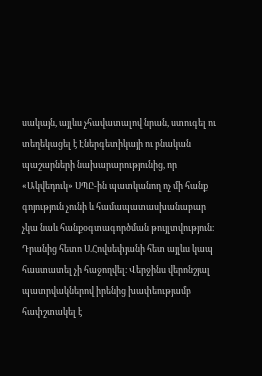սակայն, այլևս չհավատալով նրան, ստուգել ու տեղեկացել է Էներգետիկայի ու բնական պաշարների նախարարությունից, որ «Ակվեդուկ» ՍՊԸ-ին պատկանող ոչ մի հանք գոյություն չունի և համապատասխանաբար չկա նաև հանքօգտագործման թույլտվություն։ Դրանից հետո Ս.Հովսեփյանի հետ այլևս կապ հաստատել չի հաջողվել։ Վերջինս վերոնշյալ պատրվակներով իրենից խափեությամբ հափշտակել է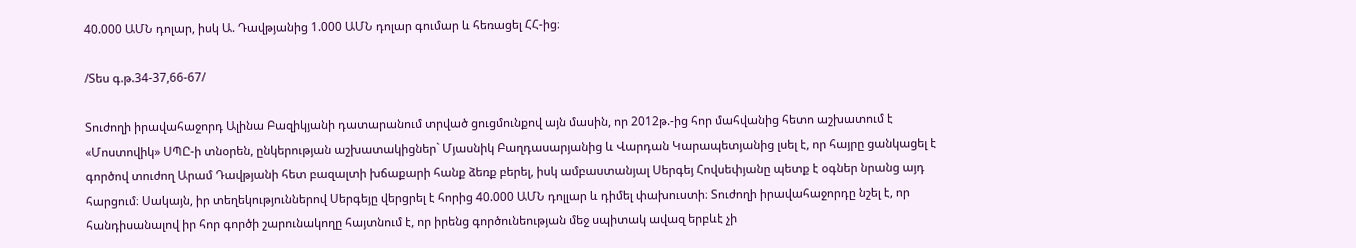40.000 ԱՄՆ դոլար, իսկ Ա. Դավթյանից 1.000 ԱՄՆ դոլար գումար և հեռացել ՀՀ-ից։

/Տես գ.թ.34-37,66-67/

Տուժողի իրավահաջորդ Ալինա Բազիկյանի դատարանում տրված ցուցմունքով այն մասին, որ 2012թ.-ից հոր մահվանից հետո աշխատում է «Մոստովիկ» ՍՊԸ-ի տնօրեն, ընկերության աշխատակիցներ` Մյասնիկ Բաղդասարյանից և Վարդան Կարապետյանից լսել է, որ հայրը ցանկացել է գործով տուժող Արամ Դավթյանի հետ բազալտի խճաքարի հանք ձեռք բերել, իսկ ամբաստանյալ Սերգեյ Հովսեփյանը պետք է օգներ նրանց այդ հարցում։ Սակայն, իր տեղեկություններով Սերգեյը վերցրել է հորից 40.000 ԱՄՆ դոլլար և դիմել փախուստի։ Տուժողի իրավահաջորդը նշել է, որ հանդիսանալով իր հոր գործի շարունակողը հայտնում է, որ իրենց գործունեության մեջ սպիտակ ավազ երբևէ չի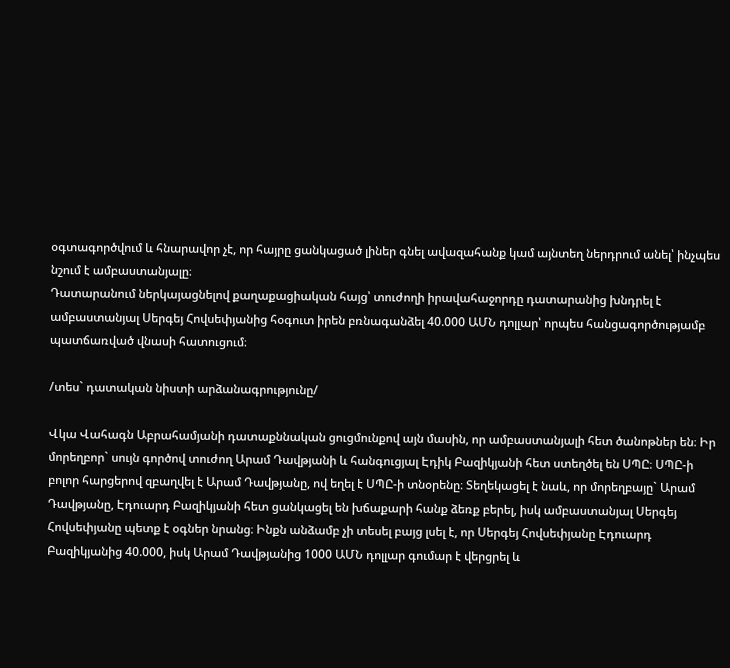օգտագործվում և հնարավոր չէ, որ հայրը ցանկացած լիներ գնել ավազահանք կամ այնտեղ ներդրում անել՝ ինչպես նշում է ամբաստանյալը։
Դատարանում ներկայացնելով քաղաքացիական հայց՝ տուժողի իրավահաջորդը դատարանից խնդրել է ամբաստանյալ Սերգեյ Հովսեփյանից հօգուտ իրեն բռնագանձել 40.000 ԱՄՆ դոլլար՝ որպես հանցագործությամբ պատճառված վնասի հատուցում։

/տես` դատական նիստի արձանագրությունը/

Վկա Վահագն Աբրահամյանի դատաքննական ցուցմունքով այն մասին, որ ամբաստանյալի հետ ծանոթներ են։ Իր մորեղբոր` սույն գործով տուժող Արամ Դավթյանի և հանգուցյալ Էդիկ Բազիկյանի հետ ստեղծել են ՍՊԸ։ ՍՊԸ-ի բոլոր հարցերով զբաղվել է Արամ Դավթյանը, ով եղել է ՍՊԸ-ի տնօրենը։ Տեղեկացել է նաև, որ մորեղբայը` Արամ Դավթյանը, Էդուարդ Բազիկյանի հետ ցանկացել են խճաքարի հանք ձեռք բերել, իսկ ամբաստանյալ Սերգեյ Հովսեփյանը պետք է օգներ նրանց։ Ինքն անձամբ չի տեսել բայց լսել է, որ Սերգեյ Հովսեփյանը Էդուարդ Բազիկյանից 40.000, իսկ Արամ Դավթյանից 1000 ԱՄՆ դոլլար գումար է վերցրել և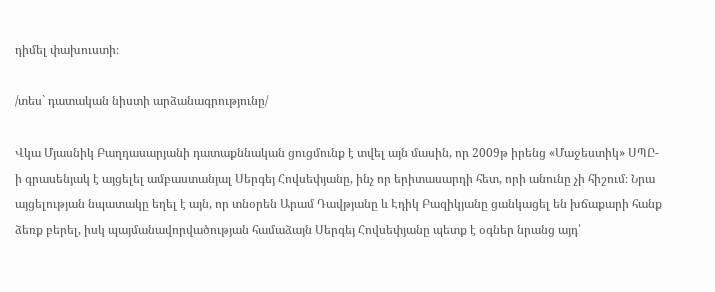դիմել փախուստի։

/տես` դատական նիստի արձանագրությունը/

Վկա Մյասնիկ Բաղդասարյանի դատաքննական ցուցմունք է տվել այն մասին, որ 2009թ իրենց «Մաջեստիկ» ՍՊԸ-ի գրասենյակ է այցելել ամբաստանյալ Սերգեյ Հովսեփյանը, ինչ որ երիտասարդի հետ, որի անունը չի հիշում։ Նրա այցելության նպատակը եղել է այն, որ տնօրեն Արամ Դավթյանը և Էդիկ Բազիկյանը ցանկացել են խճաքարի հանք ձեռք բերել, իսկ պայմանավորվածության համաձայն Սերգեյ Հովսեփյանը պետք է օգներ նրանց այդ՝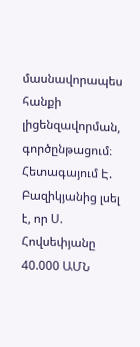մասնավորապես հանքի լիցենզավորման, գործընթացում։
Հետագայում Է. Բազիկյանից լսել է, որ Ս. Հովսեփյանը 40.000 ԱՄՆ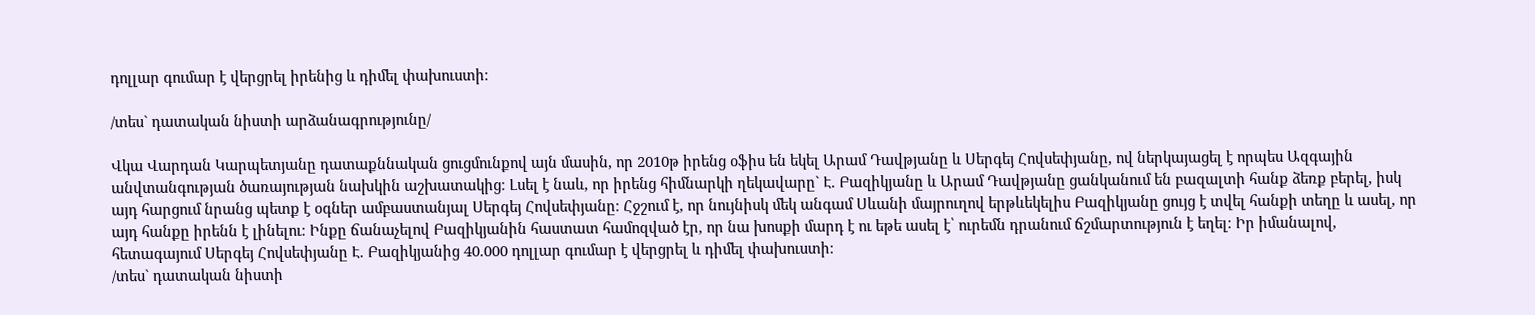դոլլար գումար է վերցրել իրենից և դիմել փախուստի։

/տես` դատական նիստի արձանագրությունը/

Վկա Վարդան Կարպետյանը դատաքննական ցուցմունքով այն մասին, որ 2010թ իրենց օֆիս են եկել Արամ Դավթյանը և Սերգեյ Հովսեփյանը, ով ներկայացել է որպես Ազգային անվտանգության ծառայության նախկին աշխատակից։ Լսել է նաև, որ իրենց հիմնարկի ղեկավարը` Է. Բազիկյանը և Արամ Դավթյանը ցանկանում են բազալտի հանք ձեռք բերել, իսկ այդ հարցում նրանց պետք է օգներ ամբաստանյալ Սերգեյ Հովսեփյանը։ Հջշում է, որ նույնիսկ մեկ անգամ Սևանի մայրուղով երթևեկելիս Բազիկյանը ցույց է տվել հանքի տեղը և ասել, որ այդ հանքը իրենն է լինելու։ Ինքը ճանաչելով Բազիկյանին հաստատ համոզված էր, որ նա խոսքի մարդ է ու եթե ասել է՝ ուրեմն դրանում ճշմարտություն է եղել։ Իր իմանալով, հետագայում Սերգեյ Հովսեփյանը Է. Բազիկյանից 40.000 դոլլար գումար է վերցրել և դիմել փախուստի։
/տես` դատական նիստի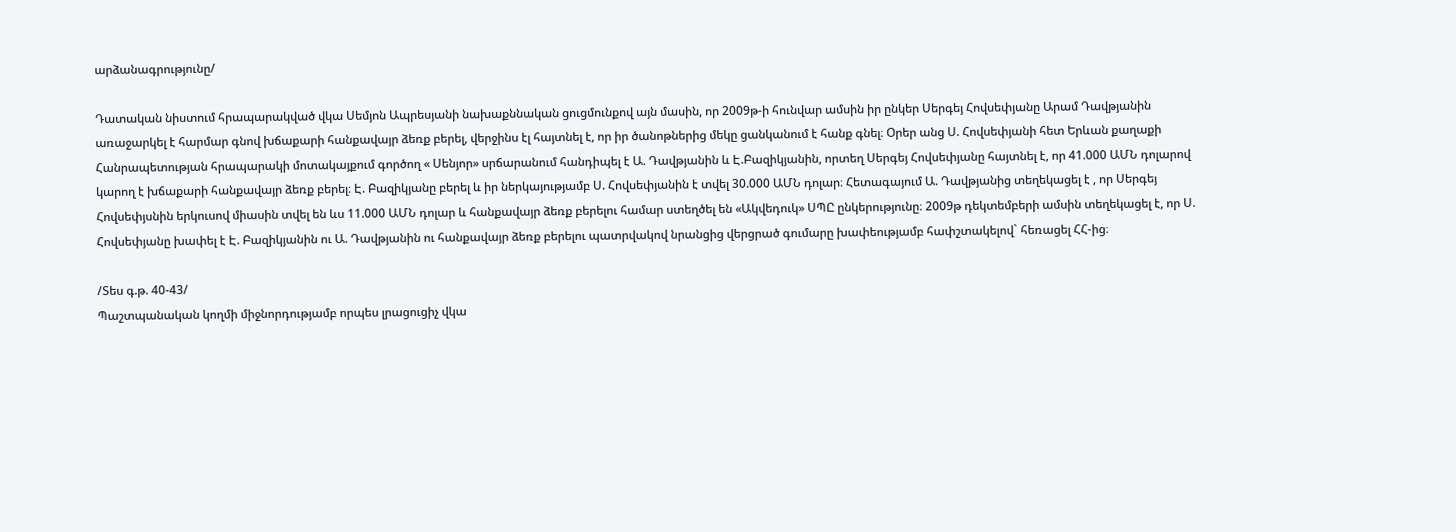արձանագրությունը/

Դատական նիստում հրապարակված վկա Սեմյոն Ապրեսյանի նախաքննական ցուցմունքով այն մասին, որ 2009թ-ի հունվար ամսին իր ընկեր Սերգեյ Հովսեփյանը Արամ Դավթյանին առաջարկել է հարմար գնով խճաքարի հանքավայր ձեռք բերել, վերջինս էլ հայտնել է, որ իր ծանոթներից մեկը ցանկանում է հանք գնել։ Օրեր անց Ս. Հովսեփյանի հետ Երևան քաղաքի Հանրապետության հրապարակի մոտակայքում գործող « Սենյոր» սրճարանում հանդիպել է Ա. Դավթյանին և Է.Բազիկյանին, որտեղ Սերգեյ Հովսեփյանը հայտնել է, որ 41.000 ԱՄՆ դոլարով կարող է խճաքարի հանքավայր ձեռք բերել։ Է. Բազիկյանը բերել և իր ներկայությամբ Ս. Հովսեփյանին է տվել 30.000 ԱՄՆ դոլար։ Հետագայում Ա. Դավթյանից տեղեկացել է , որ Սերգեյ Հովսեփյսնին երկուսով միասին տվել են ևս 11.000 ԱՄՆ դոլար և հանքավայր ձեռք բերելու համար ստեղծել են «Ակվեդուկ» ՍՊԸ ընկերությունը։ 2009թ դեկտեմբերի ամսին տեղեկացել է, որ Ս. Հովսեփյանը խափել է Է. Բազիկյանին ու Ա. Դավթյանին ու հանքավայր ձեռք բերելու պատրվակով նրանցից վերցրած գումարը խափեությամբ հափշտակելով` հեռացել ՀՀ-ից։

/Տես գ.թ. 40-43/
Պաշտպանական կողմի միջնորդությամբ որպես լրացուցիչ վկա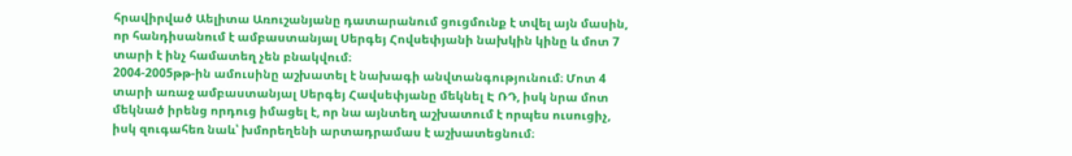հրավիրված Աելիտա Առուշանյանը դատարանում ցուցմունք է տվել այն մասին, որ հանդիսանում է ամբաստանյալ Սերգեյ Հովսեփյանի նախկին կինը և մոտ 7 տարի է ինչ համատեղ չեն բնակվում։
2004-2005թթ-ին ամուսինը աշխատել է նախագի անվտանգությունում։ Մոտ 4 տարի առաջ ամբաստանյալ Սերգեյ Հավսեփյանը մեկնել Է ՌԴ, իսկ նրա մոտ մեկնած իրենց որդուց իմացել է, որ նա այնտեղ աշխատում է որպես ուսուցիչ, իսկ զուգահեռ նաև՝ խմորեղենի արտադրամաս է աշխատեցնում։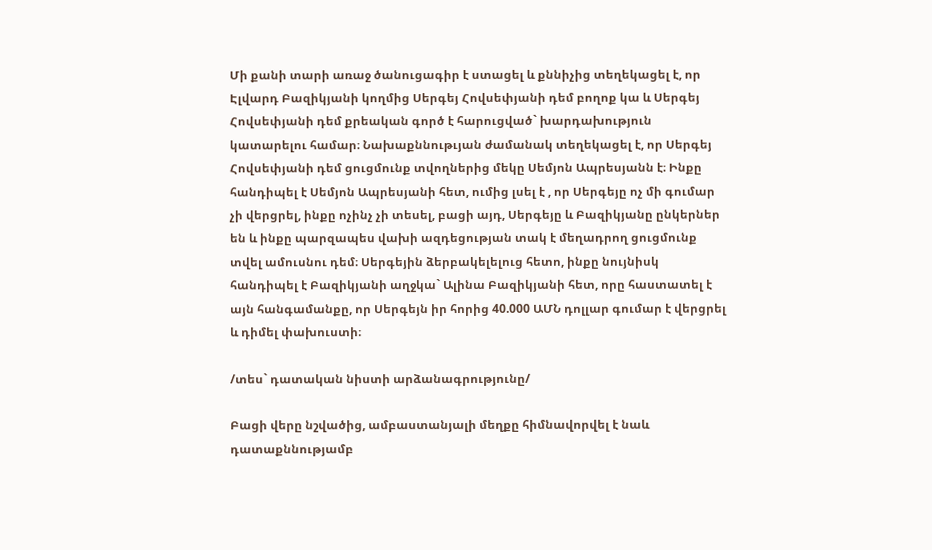Մի քանի տարի առաջ ծանուցագիր է ստացել և քննիչից տեղեկացել է, որ Էլվարդ Բազիկյանի կողմից Սերգեյ Հովսեփյանի դեմ բողոք կա և Սերգեյ Հովսեփյանի դեմ քրեական գործ է հարուցված` խարդախություն կատարելու համար։ Նախաքննութւյան ժամանակ տեղեկացել է, որ Սերգեյ Հովսեփյանի դեմ ցուցմունք տվողներից մեկը Սեմյոն Ապրեսյանն է։ Ինքը հանդիպել է Սեմյոն Ապրեսյանի հետ, ումից լսել է , որ Սերգեյը ոչ մի գումար չի վերցրել, ինքը ոչինչ չի տեսել, բացի այդ, Սերգեյը և Բազիկյանը ընկերներ են և ինքը պարզապես վախի ազդեցության տակ է մեղադրող ցուցմունք տվել ամուսնու դեմ։ Սերգեյին ձերբակելելուց հետո, ինքը նույնիսկ հանդիպել է Բազիկյանի աղջկա` Ալինա Բազիկյանի հետ, որը հաստատել է այն հանգամանքը, որ Սերգեյն իր հորից 40.000 ԱՄՆ դոլլար գումար է վերցրել և դիմել փախուստի։

/տես` դատական նիստի արձանագրությունը/

Բացի վերը նշվածից, ամբաստանյալի մեղքը հիմնավորվել է նաև դատաքննությամբ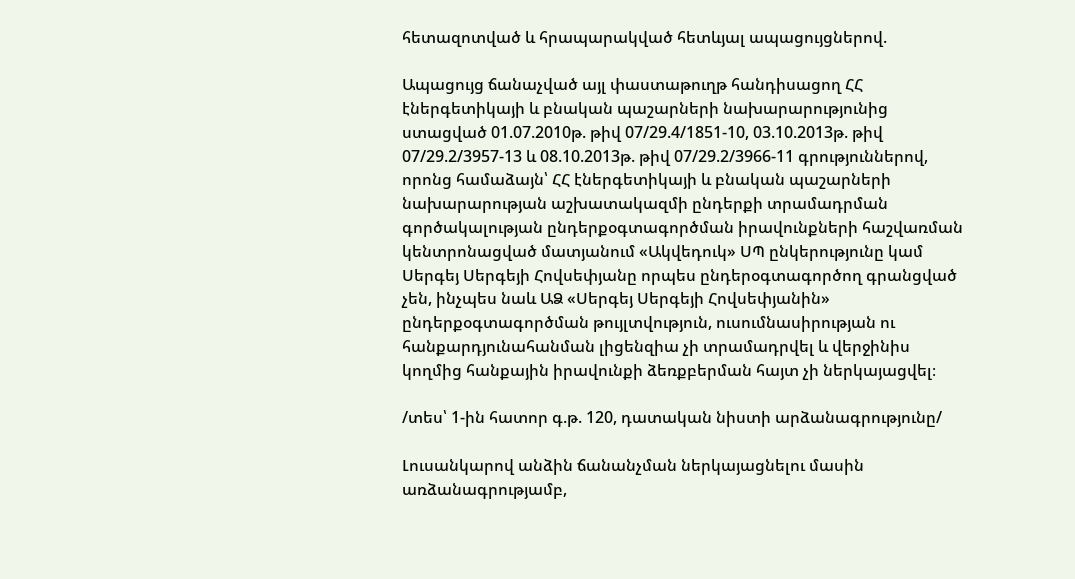հետազոտված և հրապարակված հետևյալ ապացույցներով.

Ապացույց ճանաչված այլ փաստաթուղթ հանդիսացող ՀՀ էներգետիկայի և բնական պաշարների նախարարությունից ստացված 01.07.2010թ. թիվ 07/29.4/1851-10, 03.10.2013թ. թիվ 07/29.2/3957-13 և 08.10.2013թ. թիվ 07/29.2/3966-11 գրություններով, որոնց համաձայն՝ ՀՀ էներգետիկայի և բնական պաշարների նախարարության աշխատակազմի ընդերքի տրամադրման գործակալության ընդերքօգտագործման իրավունքների հաշվառման կենտրոնացված մատյանում «Ակվեդուկ» ՍՊ ընկերությունը կամ Սերգեյ Սերգեյի Հովսեփյանը որպես ընդերօգտագործող գրանցված չեն, ինչպես նաև ԱՁ «Սերգեյ Սերգեյի Հովսեփյանին» ընդերքօգտագործման թույլտվություն, ուսումնասիրության ու հանքարդյունահանման լիցենզիա չի տրամադրվել և վերջինիս կողմից հանքային իրավունքի ձեռքբերման հայտ չի ներկայացվել։

/տես՝ 1-ին հատոր գ.թ. 120, դատական նիստի արձանագրությունը/

Լուսանկարով անձին ճանանչման ներկայացնելու մասին առձանագրությամբ,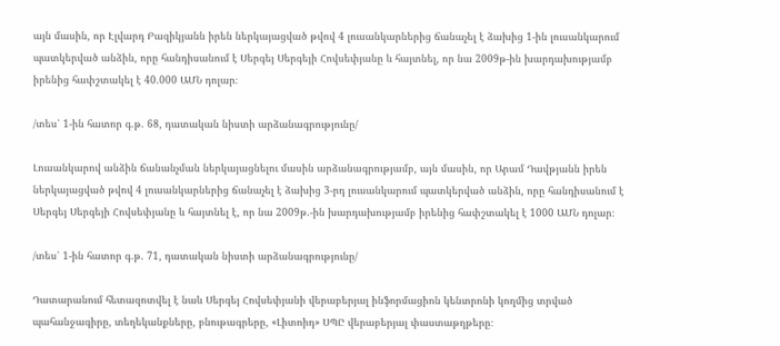այն մասին, որ Էլվարդ Բազիկյանն իրեն ներկայացված թվով 4 լուսանկարներից ճանաչել է ձախից 1-ին լուսանկարում պատկերված անձին, որը հանդիսանում է Սերգեյ Սերգեյի Հովսեփյանը և հայտնել, որ նա 2009թ-ին խարդախությամբ իրենից հափշտակել է 40.000 ԱՄՆ դոլար։

/տես՝ 1-ին հատոր գ.թ. 68, դատական նիստի արձանագրությունը/

Լուսանկարով անձին ճանանչման ներկայացնելու մասին արձանագրությամբ, այն մասին, որ Արամ Դավթյանն իրեն ներկայացված թվով 4 լուսանկարներից ճանաչել է ձախից 3-րդ լուսանկարում պատկերված անձին, որը հանդիսանում է Սերգեյ Սերգեյի Հովսեփյանը և հայտնել է, որ նա 2009թ.-ին խարդախությամբ իրենից հափշտակել է 1000 ԱՄՆ դոլար։

/տես՝ 1-ին հատոր գ.թ. 71, դատական նիստի արձանագրությունը/

Դատարանում հետազոտվել է նաև Սերգեյ Հովսեփյանի վերաբերյալ ինֆորմացիոն կենտրոնի կողմից տրված պահանջագիրը, տեղեկանքները, բնութագրերը, «Լիտոիդ» ՍՊԸ վերաբերյալ փաստաթղթերը։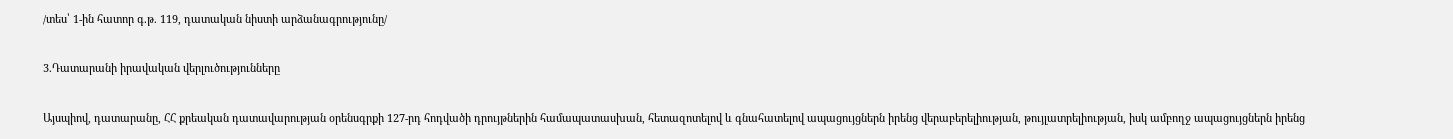/տես՝ 1-ին հատոր գ.թ. 119, դատական նիստի արձանագրությունը/

3.Դատարանի իրավական վերլուծությունները

Այսպիով, դատարանը, ՀՀ քրեական դատավարության օրենսգրքի 127-րդ հոդվածի դրույթներին համապատասխան, հետազոտելով և գնահատելով ապացույցներն իրենց վերաբերելիության, թույլատրելիության, իսկ ամբողջ ապացույցներն իրենց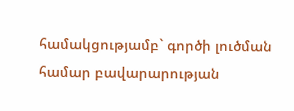համակցությամբ` գործի լուծման համար բավարարության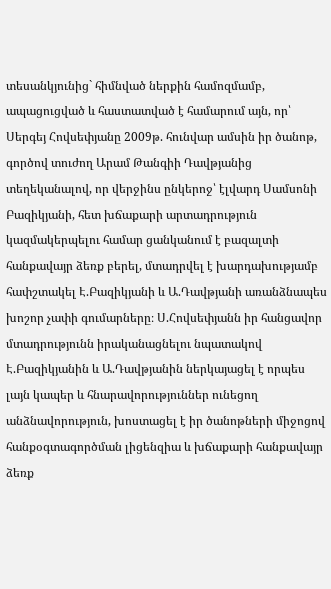տեսանկյունից` հիմնված ներքին համոզմամբ, ապացուցված և հաստատված է համարում այն, որ՝ Սերգեյ Հովսեփյանը 2009թ. հունվար ամսին իր ծանոթ, գործով տուժող Արամ Թանգիի Դավթյանից տեղեկանալով, որ վերջինս ընկերոջ՝ էլվարդ Սամսոնի Բազիկյանի, հետ խճաքարի արտադրություն կազմակերպելու համար ցանկանում է բազալտի հանքավայր ձեռք բերել, մտադրվել է խարդախությամբ հափշտակել Է.Բազիկյանի և Ա.Դավթյանի առանձնապես խոշոր չափի գումարները։ Ս.Հովսեփյանն իր հանցավոր մտադրությունն իրականացնելու նպատակով Է.Բազիկյանին և Ա.Դավթյանին ներկայացել է որպես լայն կապեր և հնարավորություններ ունեցող անձնավորություն, խոստացել է իր ծանոթների միջոցով հանքօգտագործման լիցենզիա և խճաքարի հանքավայր ձեռք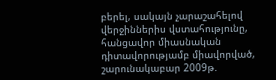բերել, սակայն չարաշահելով վերջիններիս վստահությունը, հանցավոր միասնական դիտավորությամբ միավորված, շարունակաբար 2009թ.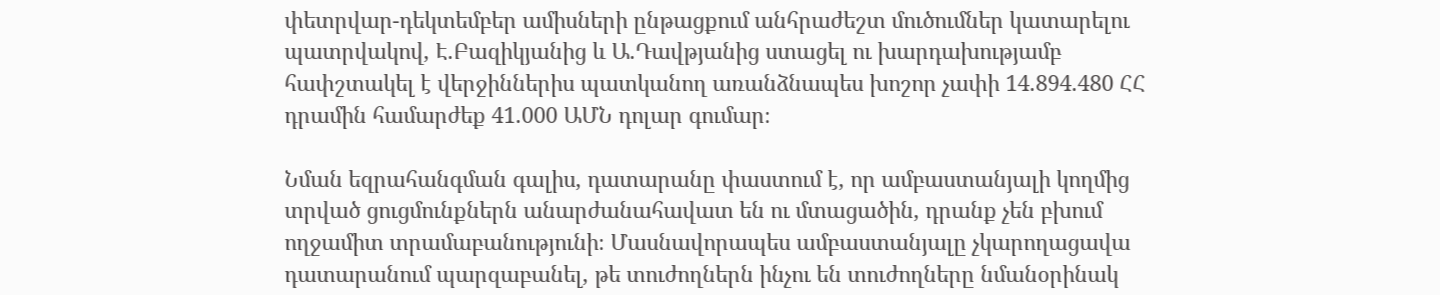փետրվար-դեկտեմբեր ամիսների ընթացքում անհրաժեշտ մուծումներ կատարելու պատրվակով, Է.Բազիկյանից և Ա.Դավթյանից ստացել ու խարդախությամբ հափշտակել է վերջիններիս պատկանող առանձնապես խոշոր չափի 14.894.480 ՀՀ դրամին համարժեք 41.000 ԱՄՆ դոլար գումար։

Նման եզրահանգման գալիս, դատարանը փաստում է, որ ամբաստանյալի կողմից տրված ցուցմունքներն անարժանահավատ են ու մտացածին, դրանք չեն բխում ողջամիտ տրամաբանությունի։ Մասնավորապես ամբաստանյալը չկարողացավա դատարանում պարզաբանել, թե տուժողներն ինչու են տուժողները նմանօրինակ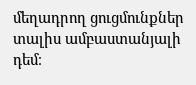մեղադրող ցուցմունքներ տալիս ամբաստանյալի դեմ։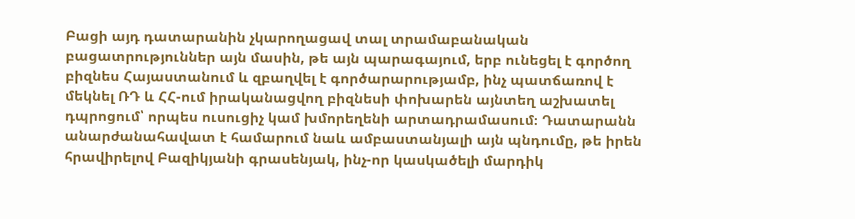Բացի այդ դատարանին չկարողացավ տալ տրամաբանական բացատրություններ այն մասին, թե այն պարագայում, երբ ունեցել է գործող բիզնես Հայաստանում և զբաղվել է գործարարությամբ, ինչ պատճառով է մեկնել ՌԴ և ՀՀ-ում իրականացվող բիզնեսի փոխարեն այնտեղ աշխատել դպրոցում՝ որպես ուսուցիչ կամ խմորեղենի արտադրամասում։ Դատարանն անարժանահավատ է համարում նաև ամբաստանյալի այն պնդումը, թե իրեն հրավիրելով Բազիկյանի գրասենյակ, ինչ-որ կասկածելի մարդիկ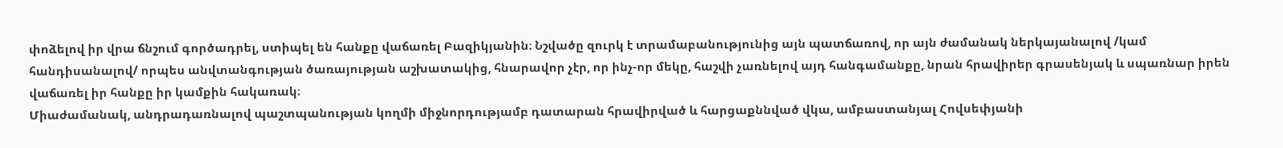փոձելով իր վրա ճնշում գործադրել, ստիպել են հանքը վաճառել Բազիկյանին։ Նշվածը զուրկ է տրամաբանությունից այն պատճառով, որ այն ժամանակ ներկայանալով /կամ հանդիսանալով/ որպես անվտանգության ծառայության աշխատակից, հնարավոր չէր, որ ինչ-որ մեկը, հաշվի չառնելով այդ հանգամանքը, նրան հրավիրեր գրասենյակ և սպառնար իրեն վաճառել իր հանքը իր կամքին հակառակ։
Միաժամանակ, անդրադառնալով պաշտպանության կողմի միջնորդությամբ դատարան հրավիրված և հարցաքննված վկա, ամբաստանյալ Հովսեփյանի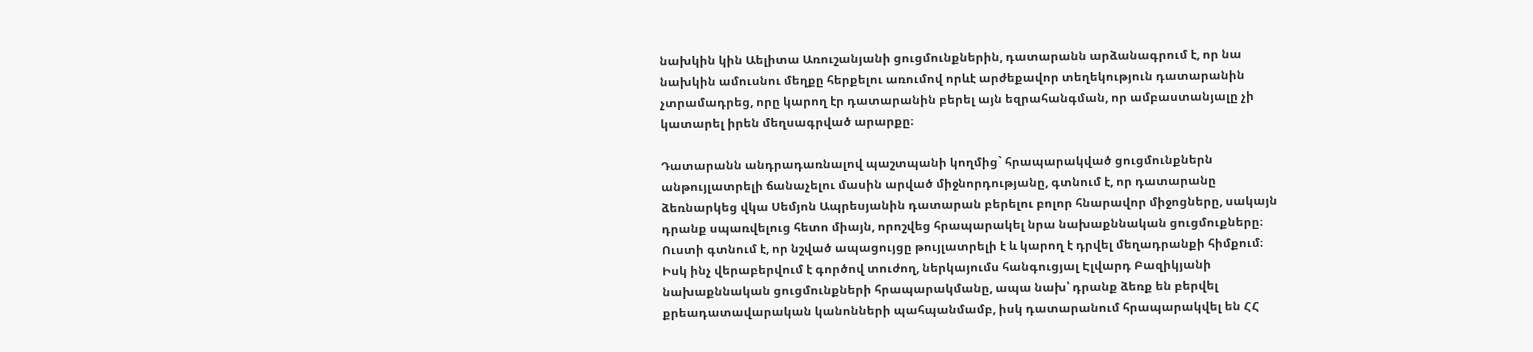նախկին կին Աելիտա Առուշանյանի ցուցմունքներին, դատարանն արձանագրում է, որ նա նախկին ամուսնու մեղքը հերքելու առումով որևէ արժեքավոր տեղեկություն դատարանին չտրամադրեց, որը կարող էր դատարանին բերել այն եզրահանգման, որ ամբաստանյալը չի կատարել իրեն մեղսագրված արարքը։

Դատարանն անդրադառնալով պաշտպանի կողմից` հրապարակված ցուցմունքներն անթույլատրելի ճանաչելու մասին արված միջնորդությանը, գտնում է, որ դատարանը ձեռնարկեց վկա Սեմյոն Ապրեսյանին դատարան բերելու բոլոր հնարավոր միջոցները, սակայն դրանք սպառվելուց հետո միայն, որոշվեց հրապարակել նրա նախաքննական ցուցմուքները։ Ուստի գտնում է, որ նշված ապացույցը թույլատրելի է և կարող է դրվել մեղադրանքի հիմքում։ Իսկ ինչ վերաբերվում է գործով տուժող, ներկայումս հանգուցյալ Էլվարդ Բազիկյանի նախաքննական ցուցմունքների հրապարակմանը, ապա նախ՝ դրանք ձեռք են բերվել քրեադատավարական կանոնների պահպանմամբ, իսկ դատարանում հրապարակվել են ՀՀ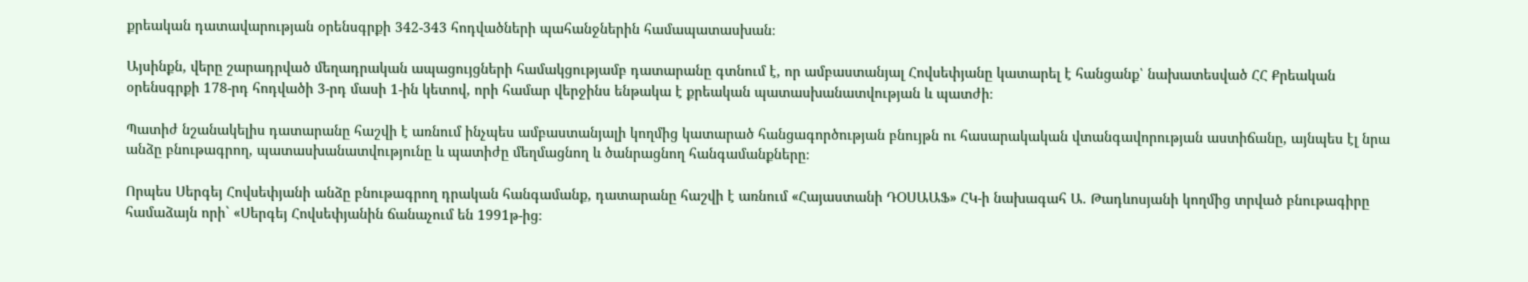քրեական դատավարության օրենսգրքի 342-343 հոդվածների պահանջներին համապատասխան։

Այսինքն, վերը շարադրված մեղադրական ապացույցների համակցությամբ դատարանը գտնում է, որ ամբաստանյալ Հովսեփյանը կատարել է հանցանք՝ նախատեսված ՀՀ Քրեական օրենսգրքի 178-րդ հոդվածի 3-րդ մասի 1-ին կետով, որի համար վերջինս ենթակա է քրեական պատասխանատվության և պատժի։

Պատիժ նշանակելիս դատարանը հաշվի է առնում ինչպես ամբաստանյալի կողմից կատարած հանցագործության բնույթն ու հասարակական վտանգավորության աստիճանը, այնպես էլ նրա անձը բնութագրող, պատասխանատվությունը և պատիժը մեղմացնող և ծանրացնող հանգամանքները։

Որպես Սերգեյ Հովսեփյանի անձը բնութագրող դրական հանգամանք, դատարանը հաշվի է առնում «Հայաստանի ԴՕՍԱԱՖ» ՀԿ-ի նախագահ Ա. Թադևոսյանի կողմից տրված բնութագիրը համաձայն որի` «Սերգեյ Հովսեփյանին ճանաչում են 1991թ-ից։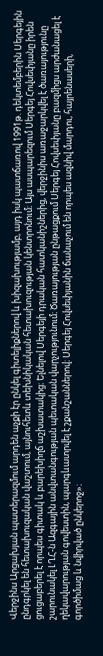Վերջինս Արցախյան պատերազմում արդեն աչքի էր ընկել գիտելիքներով և խիզախությամբ, այդ իսկ պատճառով 1991թ. դեկտեմբերին Սերգեյին ընդգրկել են հետախուզական վաշտում, այնուհետև տեխնիկական հետախուզության կենտրոնում։ Այս ասպարեզում Սերգեյ Հովսեփյանը իրեն ցուցաբերել է որպես գիտակ և բարեխիղճ աշխատակից։ Ելնելով Սերգեյի դրական հատկանիշներից, վերջինիս առաջարկվել է ծառայությունը շարունակել ԼՂՀ-ն Ազգային անվտանգության պետական վարչությունում։ Ծառայության ընթացքում Սերգեյ Հովսեփյանը բազմիցս արժանացել է ղեկավարության գովեստին, պարգևատրվել է շքանշաններով։ Սերգեյ Հովսեփյանին ճանաչում են որպես ազնիվ մարդու, հայրենասերի, գործիմաց և նվիրված ընկերոջ»։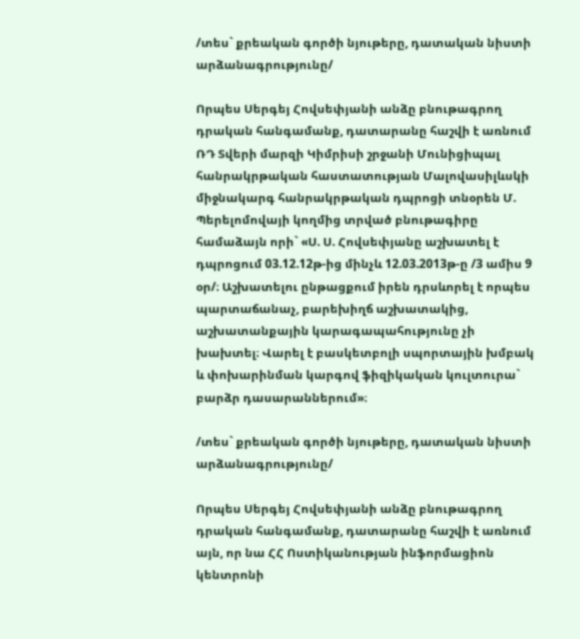/տես` քրեական գործի նյութերը, դատական նիստի արձանագրությունը/

Որպես Սերգեյ Հովսեփյանի անձը բնութագրող դրական հանգամանք, դատարանը հաշվի է առնում ՌԴ Տվերի մարզի Կիմրիսի շրջանի Մունիցիպալ հանրակրթական հաստատության Մալովասիլևսկի միջնակարգ հանրակրթական դպրոցի տնօրեն Մ. Պերելոմովայի կողմից տրված բնութագիրը համաձայն որի` «Ս. Ս. Հովսեփյանը աշխատել է դպրոցում 03.12.12թ-ից մինչև 12.03.2013թ-ը /3 ամիս 9 օր/։ Աշխատելու ընթացքում իրեն դրսևորել է որպես պարտաճանաչ, բարեխիղճ աշխատակից, աշխատանքային կարագապահությունը չի խախտել։ Վարել է բասկետբոլի սպորտային խմբակ և փոխարինման կարգով ֆիզիկական կուլտուրա` բարձր դասարաններում»։

/տես` քրեական գործի նյութերը, դատական նիստի արձանագրությունը/

Որպես Սերգեյ Հովսեփյանի անձը բնութագրող դրական հանգամանք, դատարանը հաշվի է առնում այն, որ նա ՀՀ Ոստիկանության ինֆորմացիոն կենտրոնի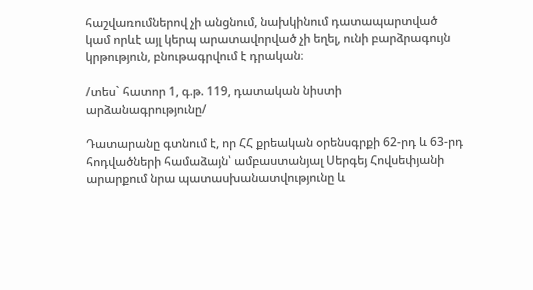հաշվառումներով չի անցնում, նախկինում դատապարտված կամ որևէ այլ կերպ արատավորված չի եղել, ունի բարձրագույն կրթություն, բնութագրվում է դրական։

/տես` հատոր 1, գ.թ. 119, դատական նիստի արձանագրությունը/

Դատարանը գտնում է, որ ՀՀ քրեական օրենսգրքի 62-րդ և 63-րդ հոդվածների համաձայն՝ ամբաստանյալ Սերգեյ Հովսեփյանի արարքում նրա պատասխանատվությունը և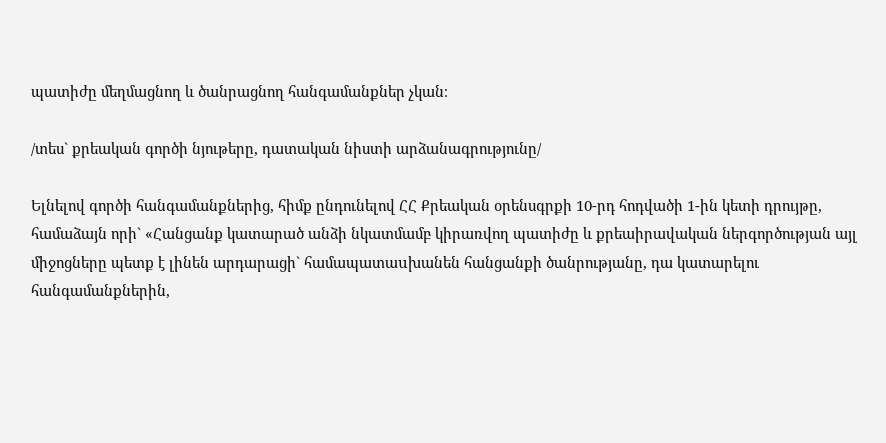պատիժը մեղմացնող և ծանրացնող հանգամանքներ չկան։

/տես` քրեական գործի նյութերը, դատական նիստի արձանագրությունը/

Ելնելով գործի հանգամանքներից, հիմք ընդունելով ՀՀ Քրեական օրենսգրքի 10-րդ հոդվածի 1-ին կետի դրույթը, համաձայն որի` «Հանցանք կատարած անձի նկատմամբ կիրառվող պատիժը և քրեաիրավական ներգործության այլ միջոցները պետք է լինեն արդարացի` համապատաuխանեն հանցանքի ծանրությանը, դա կատարելու հանգամանքներին,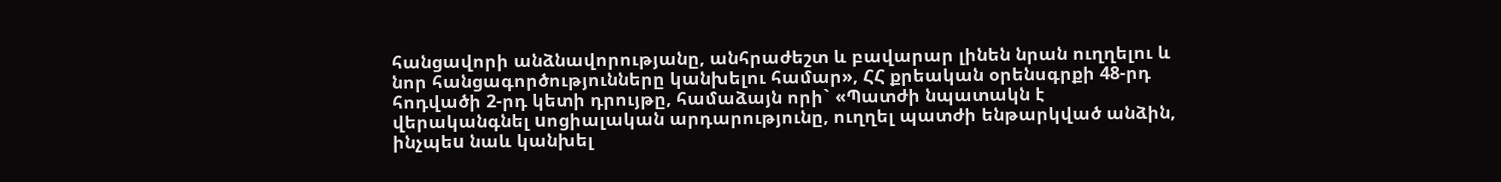հանցավորի անձնավորությանը, անհրաժեշտ և բավարար լինեն նրան ուղղելու և նոր հանցագործությունները կանխելու համար», ՀՀ քրեական օրենսգրքի 48-րդ հոդվածի 2-րդ կետի դրույթը, համաձայն որի` «Պատժի նպատակն է վերականգնել uոցիալական արդարությունը, ուղղել պատժի ենթարկված անձին, ինչպեu նաև կանխել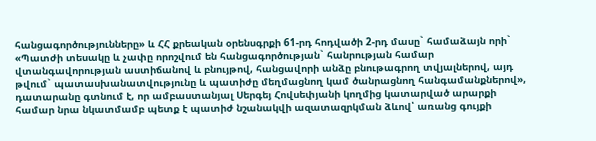հանցագործությունները» և ՀՀ քրեական օրենսգրքի 61-րդ հոդվածի 2-րդ մասը` համաձայն որի` «Պատժի տեսակը և չափը որոշվում են հանցագործության` հանրության համար վտանգավորության աստիճանով և բնույթով, հանցավորի անձը բնութագրող տվյալներով, այդ թվում` պատասխանատվությունը և պատիժը մեղմացնող կամ ծանրացնող հանգամանքներով», դատարանը գտնում է, որ ամբաստանյալ Սերգեյ Հովսեփյանի կողմից կատարված արարքի համար նրա նկատմամբ պետք է պատիժ նշանակվի ազատազրկման ձևով՝ առանց գույքի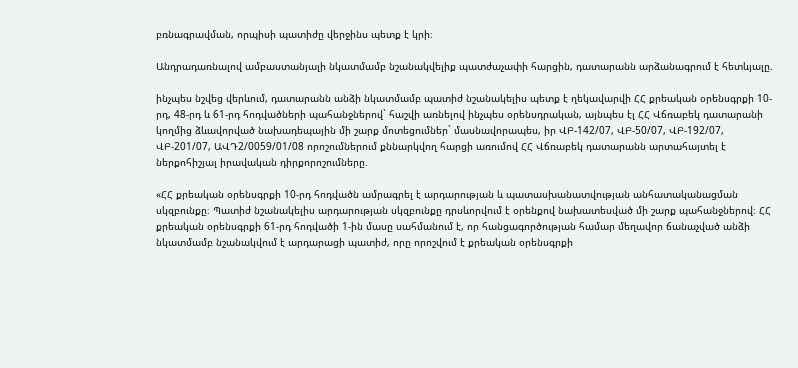բռնագրավման, որպիսի պատիժը վերջինս պետք է կրի։

Անդրադառնալով ամբաստանյալի նկատմամբ նշանակվելիք պատժաչափի հարցին, դատարանն արձանագրում է հետևյալը.

ինչպես նշվեց վերևում, դատարանն անձի նկատմամբ պատիժ նշանակելիս պետք է ղեկավարվի ՀՀ քրեական օրենսգրքի 10-րդ, 48-րդ և 61-րդ հոդվածների պահանջներով` հաշվի առնելով ինչպես օրենսդրական, այնպես էլ ՀՀ Վճռաբեկ դատարանի կողմից ձևավորված նախադեպային մի շարք մոտեցումներ` մասնավորապես, իր ՎԲ-142/07, ՎԲ-50/07, ՎԲ-192/07, ՎԲ-201/07, ԱՎԴ2/0059/01/08 որոշումներում քննարկվող հարցի առումով ՀՀ Վճռաբեկ դատարանն արտահայտել է ներքոհիշյալ իրավական դիրքորոշումները.

«ՀՀ քրեական օրենսգրքի 10-րդ հոդվածն ամրագրել է արդարության և պատասխանատվության անհատականացման սկզբունքը։ Պատիժ նշանակելիս արդարության սկզբունքը դրսևորվում է օրենքով նախատեսված մի շարք պահանջներով։ ՀՀ քրեական օրենսգրքի 61-րդ հոդվածի 1-ին մասը սահմանում է, որ հանցագործության համար մեղավոր ճանաչված անձի նկատմամբ նշանակվում է արդարացի պատիժ, որը որոշվում է քրեական օրենսգրքի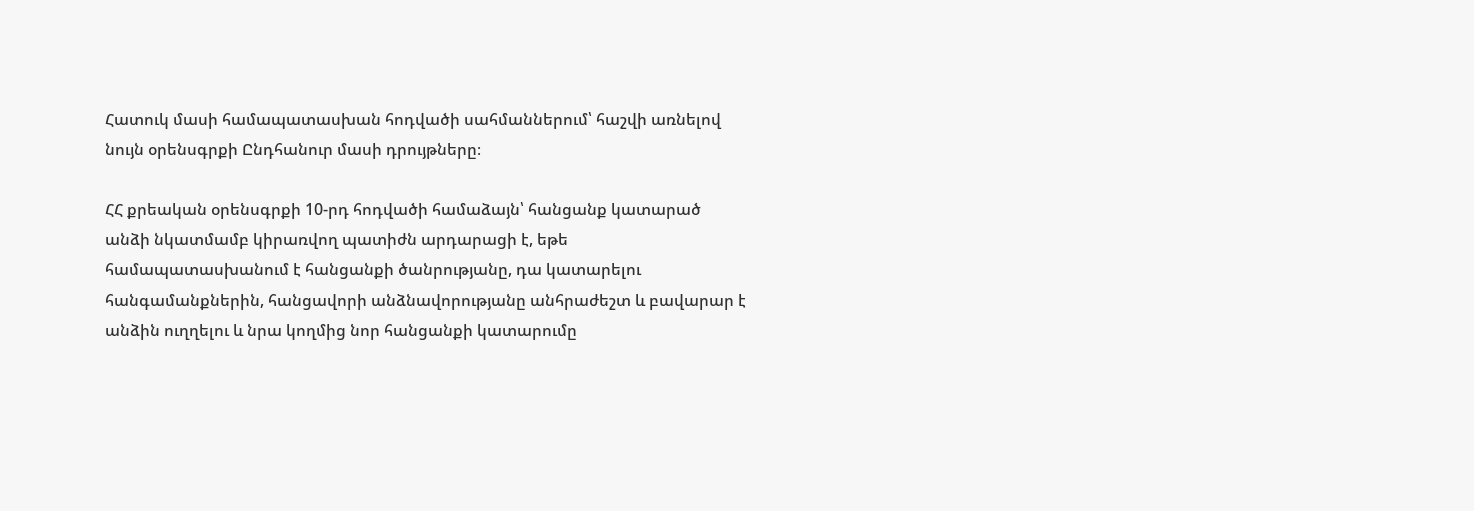Հատուկ մասի համապատասխան հոդվածի սահմաններում՝ հաշվի առնելով նույն օրենսգրքի Ընդհանուր մասի դրույթները։

ՀՀ քրեական օրենսգրքի 10-րդ հոդվածի համաձայն՝ հանցանք կատարած անձի նկատմամբ կիրառվող պատիժն արդարացի է, եթե համապատասխանում է հանցանքի ծանրությանը, դա կատարելու հանգամանքներին, հանցավորի անձնավորությանը անհրաժեշտ և բավարար է անձին ուղղելու և նրա կողմից նոր հանցանքի կատարումը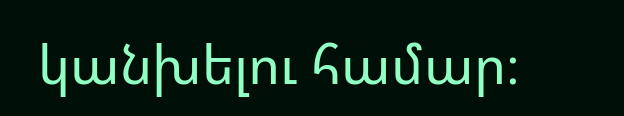կանխելու համար։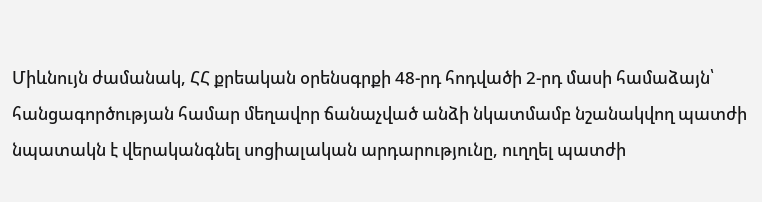Միևնույն ժամանակ, ՀՀ քրեական օրենսգրքի 48-րդ հոդվածի 2-րդ մասի համաձայն՝ հանցագործության համար մեղավոր ճանաչված անձի նկատմամբ նշանակվող պատժի նպատակն է վերականգնել սոցիալական արդարությունը, ուղղել պատժի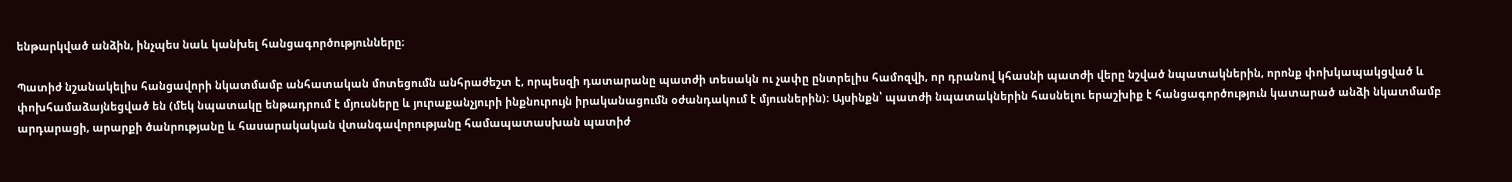ենթարկված անձին, ինչպես նաև կանխել հանցագործությունները։

Պատիժ նշանակելիս հանցավորի նկատմամբ անհատական մոտեցումն անհրաժեշտ է, որպեսզի դատարանը պատժի տեսակն ու չափը ընտրելիս համոզվի, որ դրանով կհասնի պատժի վերը նշված նպատակներին, որոնք փոխկապակցված և փոխհամաձայնեցված են (մեկ նպատակը ենթադրում է մյուսները և յուրաքանչյուրի ինքնուրույն իրականացումն օժանդակում է մյուսներին)։ Այսինքն՝ պատժի նպատակներին հասնելու երաշխիք է հանցագործություն կատարած անձի նկատմամբ արդարացի, արարքի ծանրությանը և հասարակական վտանգավորությանը համապատասխան պատիժ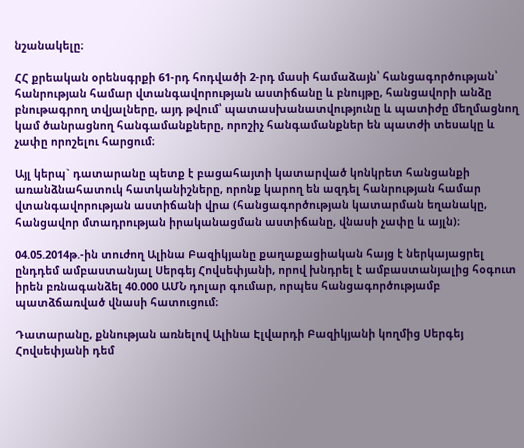նշանակելը։

ՀՀ քրեական օրենսգրքի 61-րդ հոդվածի 2-րդ մասի համաձայն՝ հանցագործության՝ հանրության համար վտանգավորության աստիճանը և բնույթը, հանցավորի անձը բնութագրող տվյալները, այդ թվում՝ պատասխանատվությունը և պատիժը մեղմացնող կամ ծանրացնող հանգամանքները, որոշիչ հանգամանքներ են պատժի տեսակը և չափը որոշելու հարցում։

Այլ կերպ` դատարանը պետք է բացահայտի կատարված կոնկրետ հանցանքի առանձնահատուկ հատկանիշները, որոնք կարող են ազդել հանրության համար վտանգավորության աստիճանի վրա (հանցագործության կատարման եղանակը, հանցավոր մտադրության իրականացման աստիճանը, վնասի չափը և այլն)։

04.05.2014թ.-ին տուժող Ալինա Բազիկյանը քաղաքացիական հայց է ներկայացրել ընդդեմ ամբաստանյալ Սերգեյ Հովսեփյանի, որով խնդրել է ամբաստանյալից հօգուտ իրեն բռնագանձել 40.000 ԱՄՆ դոլար գումար, որպես հանցագործությամբ պատձճառված վնասի հատուցում։

Դատարանը, քննության առնելով Ալինա Էլվարդի Բազիկյանի կողմից Սերգեյ Հովսեփյանի դեմ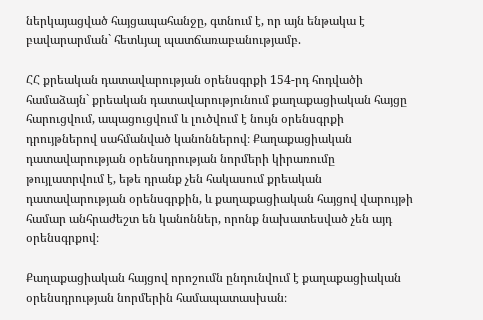ներկայացված հայցապահանջը, գտնում է, որ այն ենթակա է բավարարման` հետևյալ պատճառաբանությամբ.

ՀՀ քրեական դատավարության օրենսգրքի 154-րդ հոդվածի համաձայն` քրեական դատավարությունում քաղաքացիական հայցը հարուցվում, ապացուցվում և լուծվում է նույն օրենսգրքի դրույթներով սահմանված կանոններով։ Քաղաքացիական դատավարության օրենսդրության նորմերի կիրառումը թույլատրվում է, եթե դրանք չեն հակասում քրեական դատավարության օրենսգրքին, և քաղաքացիական հայցով վարույթի համար անհրաժեշտ են կանոններ, որոնք նախատեսված չեն այդ օրենսգրքով։

Քաղաքացիական հայցով որոշումն ընդունվում է քաղաքացիական օրենսդրության նորմերին համապատասխան։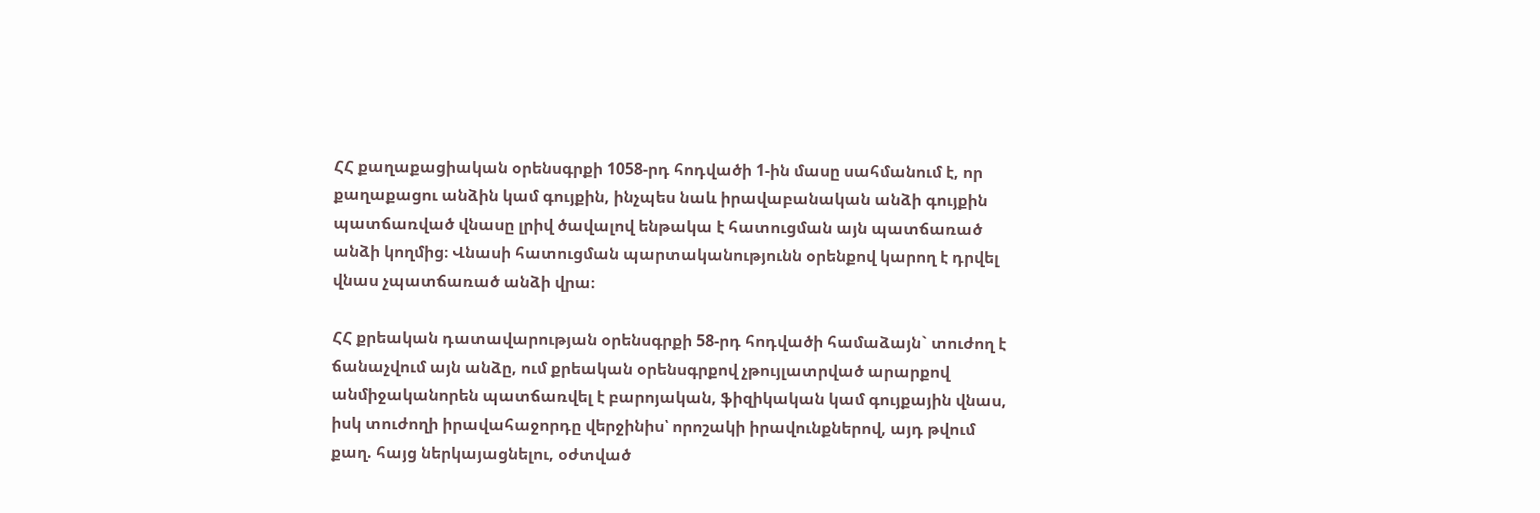ՀՀ քաղաքացիական օրենսգրքի 1058-րդ հոդվածի 1-ին մասը սահմանում է, որ քաղաքացու անձին կամ գույքին, ինչպես նաև իրավաբանական անձի գույքին պատճառված վնասը լրիվ ծավալով ենթակա է հատուցման այն պատճառած անձի կողմից։ Վնասի հատուցման պարտականությունն օրենքով կարող է դրվել վնաս չպատճառած անձի վրա։

ՀՀ քրեական դատավարության օրենսգրքի 58-րդ հոդվածի համաձայն` տուժող է ճանաչվում այն անձը, ում քրեական օրենսգրքով չթույլատրված արարքով անմիջականորեն պատճառվել է բարոյական, ֆիզիկական կամ գույքային վնաս, իսկ տուժողի իրավահաջորդը վերջինիս՝ որոշակի իրավունքներով, այդ թվում քաղ. հայց ներկայացնելու, օժտված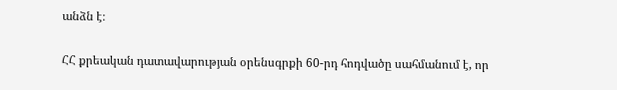անձն է։

ՀՀ քրեական դատավարության օրենսգրքի 60-րդ հոդվածը սահմանում է, որ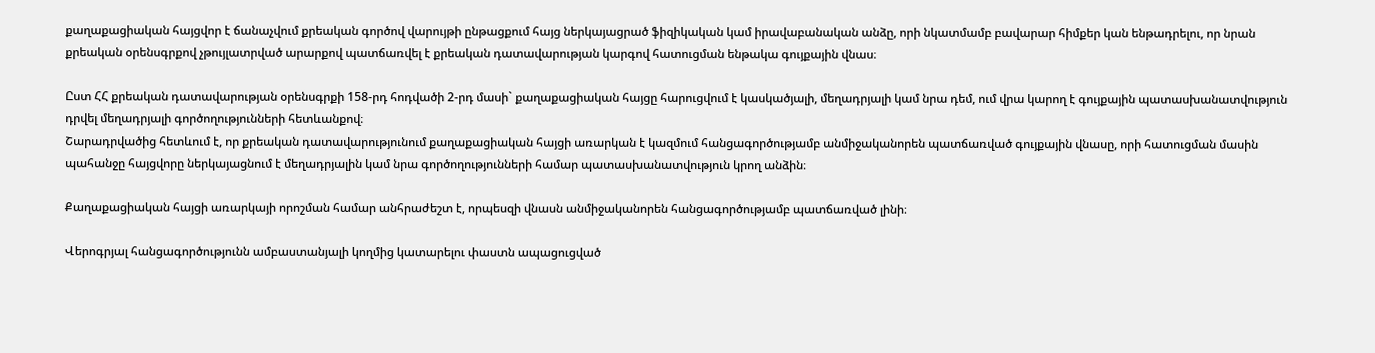քաղաքացիական հայցվոր է ճանաչվում քրեական գործով վարույթի ընթացքում հայց ներկայացրած ֆիզիկական կամ իրավաբանական անձը, որի նկատմամբ բավարար հիմքեր կան ենթադրելու, որ նրան քրեական օրենսգրքով չթույլատրված արարքով պատճառվել է քրեական դատավարության կարգով հատուցման ենթակա գույքային վնաս։

Ըստ ՀՀ քրեական դատավարության օրենսգրքի 158-րդ հոդվածի 2-րդ մասի` քաղաքացիական հայցը հարուցվում է կասկածյալի, մեղադրյալի կամ նրա դեմ, ում վրա կարող է գույքային պատասխանատվություն դրվել մեղադրյալի գործողությունների հետևանքով։
Շարադրվածից հետևում է, որ քրեական դատավարությունում քաղաքացիական հայցի առարկան է կազմում հանցագործությամբ անմիջականորեն պատճառված գույքային վնասը, որի հատուցման մասին պահանջը հայցվորը ներկայացնում է մեղադրյալին կամ նրա գործողությունների համար պատասխանատվություն կրող անձին։

Քաղաքացիական հայցի առարկայի որոշման համար անհրաժեշտ է, որպեսզի վնասն անմիջականորեն հանցագործությամբ պատճառված լինի։

Վերոգրյալ հանցագործությունն ամբաստանյալի կողմից կատարելու փաստն ապացուցված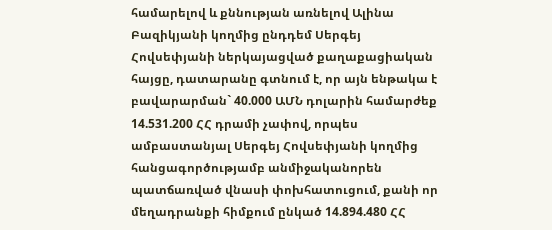համարելով և քննության առնելով Ալինա Բազիկյանի կողմից ընդդեմ Սերգեյ Հովսեփյանի ներկայացված քաղաքացիական հայցը, դատարանը գտնում է, որ այն ենթակա է բավարարման` 40.000 ԱՄՆ դոլարին համարժեք 14.531.200 ՀՀ դրամի չափով, որպես ամբաստանյալ Սերգեյ Հովսեփյանի կողմից հանցագործությամբ անմիջականորեն պատճառված վնասի փոխհատուցում, քանի որ մեղադրանքի հիմքում ընկած 14.894.480 ՀՀ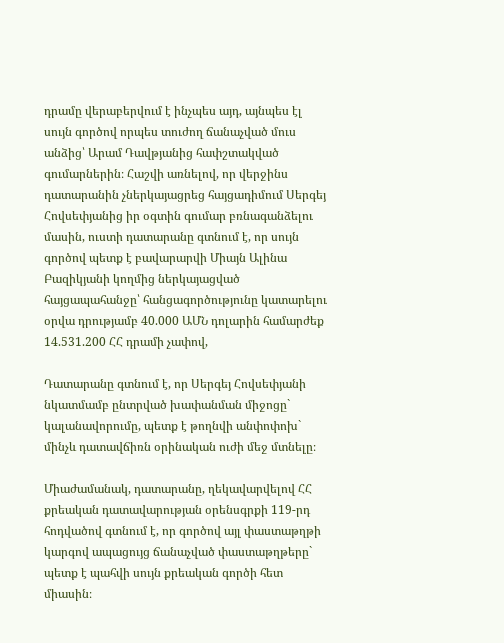դրամը վերաբերվում է ինչպես այդ, այնպես էլ սույն գործով որպես տուժող ճանաչված մուս անձից՝ Արամ Դավթյանից հափշտակված գումարներին։ Հաշվի առնելով, որ վերջինս դատարանին չներկայացրեց հայցադիմում Սերգեյ Հովսեփյանից իր օգտին գումար բռնագանձելու մասին, ուստի դատարանը գտնում է, որ սույն գործով պետք է բավարարվի Միայն Ալինա Բազիկյանի կողմից ներկայացված հայցապահանջը՝ հանցագործությունը կատարելու օրվա դրությամբ 40.000 ԱՄՆ դոլարին համարժեք 14.531.200 ՀՀ դրամի չափով,

Դատարանը գտնում է, որ Սերգեյ Հովսեփյանի նկատմամբ ընտրված խափանման միջոցը` կալանավորումը, պետք է թողնվի անփոփոխ` մինչև դատավճիռն օրինական ուժի մեջ մտնելը։

Միաժամանակ, դատարանը, ղեկավարվելով ՀՀ քրեական դատավարության օրենսգրքի 119-րդ հոդվածով գտնում է, որ գործով այլ փաստաթղթի կարգով ապացույց ճանաչված փաստաթղթերը` պետք է պահվի սույն քրեական գործի հետ միասին։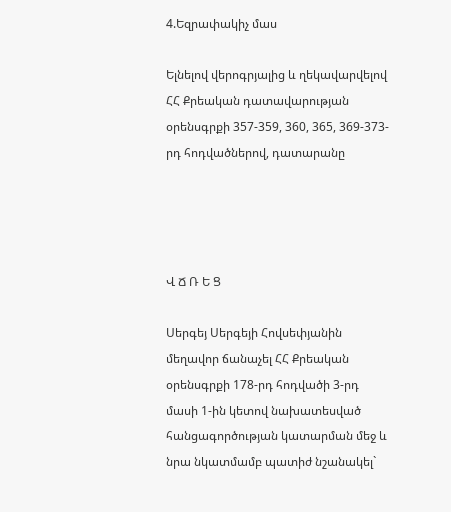4.Եզրափակիչ մաս

Ելնելով վերոգրյալից և ղեկավարվելով ՀՀ Քրեական դատավարության օրենսգրքի 357-359, 360, 365, 369-373-րդ հոդվածներով, դատարանը




Վ Ճ Ռ Ե Ց

Սերգեյ Սերգեյի Հովսեփյանին մեղավոր ճանաչել ՀՀ Քրեական օրենսգրքի 178-րդ հոդվածի 3-րդ մասի 1-ին կետով նախատեսված հանցագործության կատարման մեջ և նրա նկատմամբ պատիժ նշանակել`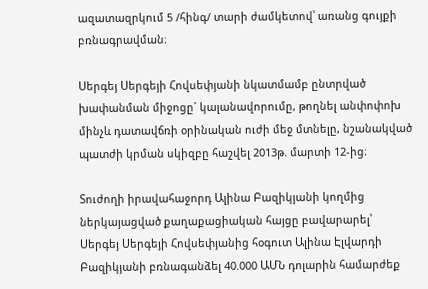ազատազրկում 5 /հինգ/ տարի ժամկետով՝ առանց գույքի բռնագրավման։

Սերգեյ Սերգեյի Հովսեփյանի նկատմամբ ընտրված խափանման միջոցը` կալանավորումը, թողնել անփոփոխ մինչև դատավճռի օրինական ուժի մեջ մտնելը, նշանակված պատժի կրման սկիզբը հաշվել 2013թ. մարտի 12-ից։

Տուժողի իրավահաջորդ Ալինա Բազիկյանի կողմից ներկայացված քաղաքացիական հայցը բավարարել՝
Սերգեյ Սերգեյի Հովսեփյանից հօգուտ Ալինա Էլվարդի Բազիկյանի բռնագանձել 40.000 ԱՄՆ դոլարին համարժեք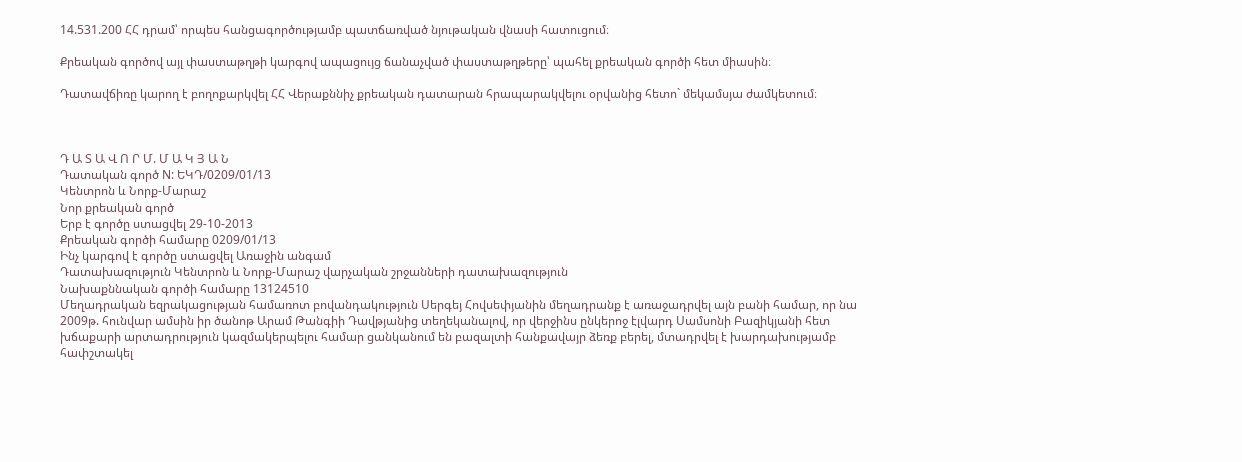14.531.200 ՀՀ դրամ՝ որպես հանցագործությամբ պատճառված նյութական վնասի հատուցում։

Քրեական գործով այլ փաստաթղթի կարգով ապացույց ճանաչված փաստաթղթերը՝ պահել քրեական գործի հետ միասին։

Դատավճիռը կարող է բողոքարկվել ՀՀ Վերաքննիչ քրեական դատարան հրապարակվելու օրվանից հետո` մեկամսյա ժամկետում։



Դ Ա Տ Ա Վ Ո Ր Մ. Մ Ա Կ Յ Ա Ն
Դատական գործ N: ԵԿԴ/0209/01/13
Կենտրոն և Նորք-Մարաշ
Նոր քրեական գործ
Երբ է գործը ստացվել 29-10-2013
Քրեական գործի համարը 0209/01/13
Ինչ կարգով է գործը ստացվել Առաջին անգամ
Դատախազություն Կենտրոն և Նորք-Մարաշ վարչական շրջանների դատախազություն
Նախաքննական գործի համարը 13124510
Մեղադրական եզրակացության համառոտ բովանդակություն Սերգեյ Հովսեփյանին մեղադրանք է առաջադրվել այն բանի համար, որ նա 2009թ. հունվար ամսին իր ծանոթ Արամ Թանգիի Դավթյանից տեղեկանալով, որ վերջինս ընկերոջ էլվարդ Սամսոնի Բազիկյանի հետ խճաքարի արտադրություն կազմակերպելու համար ցանկանում են բազալտի հանքավայր ձեռք բերել, մտադրվել է խարդախությամբ հափշտակել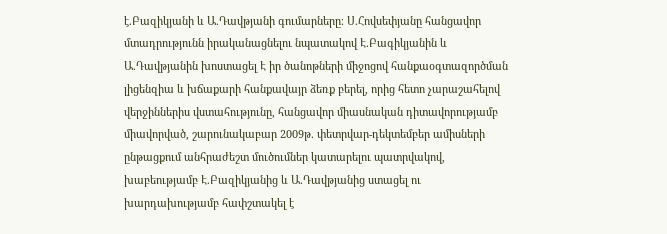է.Բազիկյանի և Ա.Դավթյանի գումարները։ Ս.Հովսեփյանը հանցավոր մտադրությունն իրականացնելու նպատակով Է.Բագիկյանին և Ա.Դավթյանին խոստացել Է իր ծանոթների միջոցով հանքաօգտազործման լիցենզիա և խճաքարի հանքավայր ձեռք բերել, որից հետո չարաշահելով վերջիններիս վստահությունը, հանցավոր միասնական դիտավորությամբ միավորված, շարունակաբար 2009թ. փետրվար-դեկտեմբեր ամիսների ընթացքում անհրաժեշտ մուծումներ կատարելու պատրվակով, խաբեությամբ Է.Բազիկյանից և Ա.Դավթյանից ստացել ու խարդախությամբ հափշտակել է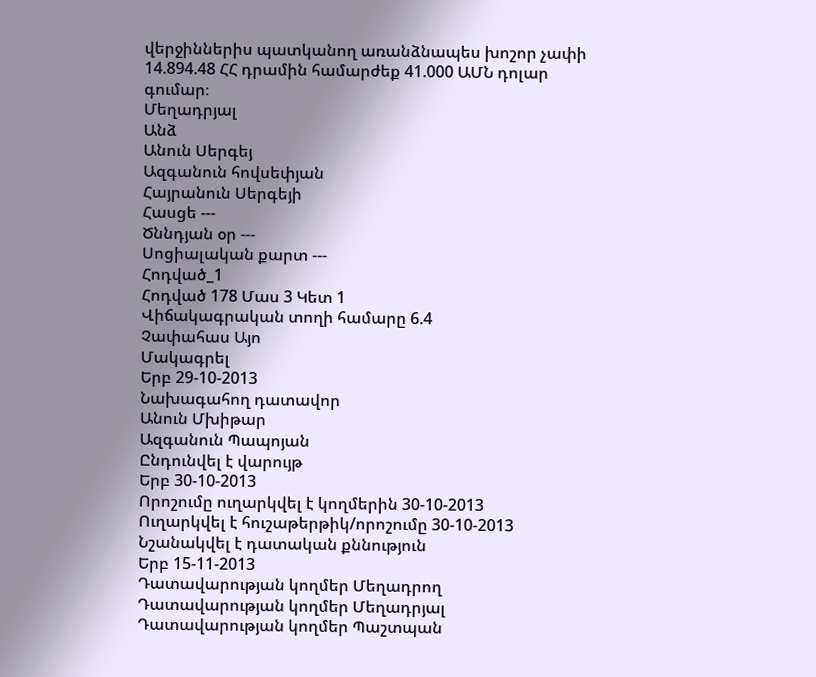վերջիններիս պատկանող առանձնապես խոշոր չափի 14.894.48 ՀՀ դրամին համարժեք 41.000 ԱՄՆ դոլար գումար։
Մեղադրյալ
Անձ
Անուն Սերգեյ
Ազգանուն հովսեփյան
Հայրանուն Սերգեյի
Հասցե ---
Ծննդյան օր ---
Սոցիալական քարտ ---
Հոդված_1
Հոդված 178 Մաս 3 Կետ 1
Վիճակագրական տողի համարը 6.4
Չափահաս Այո
Մակագրել
Երբ 29-10-2013
Նախագահող դատավոր
Անուն Մխիթար
Ազգանուն Պապոյան
Ընդունվել է վարույթ
Երբ 30-10-2013
Որոշումը ուղարկվել է կողմերին 30-10-2013
Ուղարկվել է հուշաթերթիկ/որոշումը 30-10-2013
Նշանակվել է դատական քննություն
Երբ 15-11-2013
Դատավարության կողմեր Մեղադրող
Դատավարության կողմեր Մեղադրյալ
Դատավարության կողմեր Պաշտպան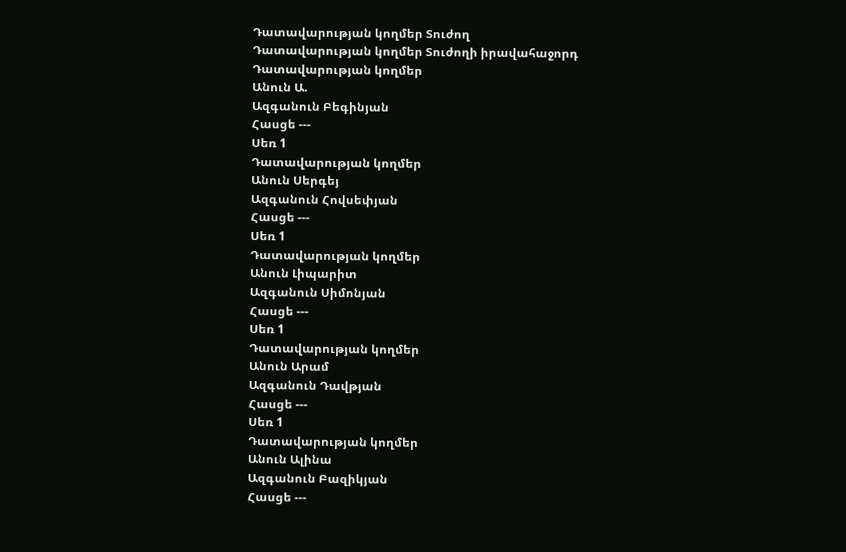Դատավարության կողմեր Տուժող
Դատավարության կողմեր Տուժողի իրավահաջորդ
Դատավարության կողմեր
Անուն Ա.
Ազգանուն Բեգինյան
Հասցե ---
Սեռ 1
Դատավարության կողմեր
Անուն Սերգեյ
Ազգանուն Հովսեփյան
Հասցե ---
Սեռ 1
Դատավարության կողմեր
Անուն Լիպարիտ
Ազգանուն Սիմոնյան
Հասցե ---
Սեռ 1
Դատավարության կողմեր
Անուն Արամ
Ազգանուն Դավթյան
Հասցե ---
Սեռ 1
Դատավարության կողմեր
Անուն Ալինա
Ազգանուն Բազիկյան
Հասցե ---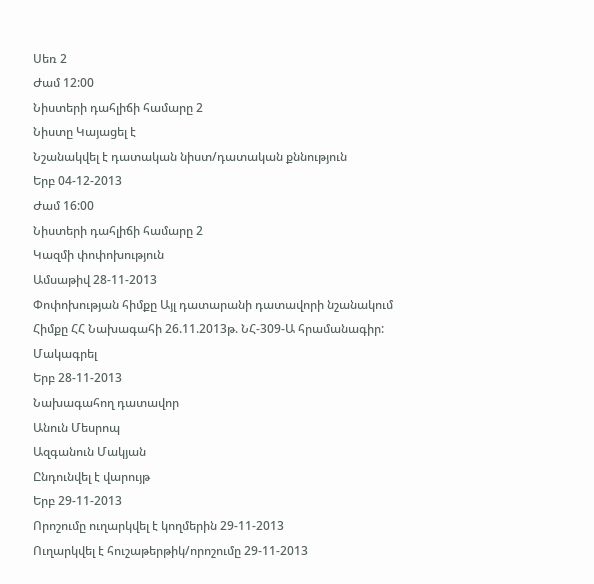Սեռ 2
Ժամ 12:00
Նիստերի դահլիճի համարը 2
Նիստը Կայացել է
Նշանակվել է դատական նիստ/դատական քննություն
Երբ 04-12-2013
Ժամ 16:00
Նիստերի դահլիճի համարը 2
Կազմի փոփոխություն
Ամսաթիվ 28-11-2013
Փոփոխության հիմքը Այլ դատարանի դատավորի նշանակում
Հիմքը ՀՀ Նախագահի 26.11.2013թ. ՆՀ-309-Ա հրամանագիր:
Մակագրել
Երբ 28-11-2013
Նախագահող դատավոր
Անուն Մեսրոպ
Ազգանուն Մակյան
Ընդունվել է վարույթ
Երբ 29-11-2013
Որոշումը ուղարկվել է կողմերին 29-11-2013
Ուղարկվել է հուշաթերթիկ/որոշումը 29-11-2013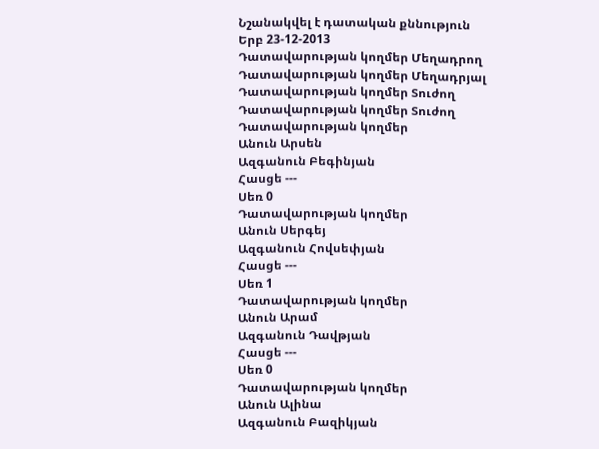Նշանակվել է դատական քննություն
Երբ 23-12-2013
Դատավարության կողմեր Մեղադրող
Դատավարության կողմեր Մեղադրյալ
Դատավարության կողմեր Տուժող
Դատավարության կողմեր Տուժող
Դատավարության կողմեր
Անուն Արսեն
Ազգանուն Բեգինյան
Հասցե ---
Սեռ 0
Դատավարության կողմեր
Անուն Սերգեյ
Ազգանուն Հովսեփյան
Հասցե ---
Սեռ 1
Դատավարության կողմեր
Անուն Արամ
Ազգանուն Դավթյան
Հասցե ---
Սեռ 0
Դատավարության կողմեր
Անուն Ալինա
Ազգանուն Բազիկյան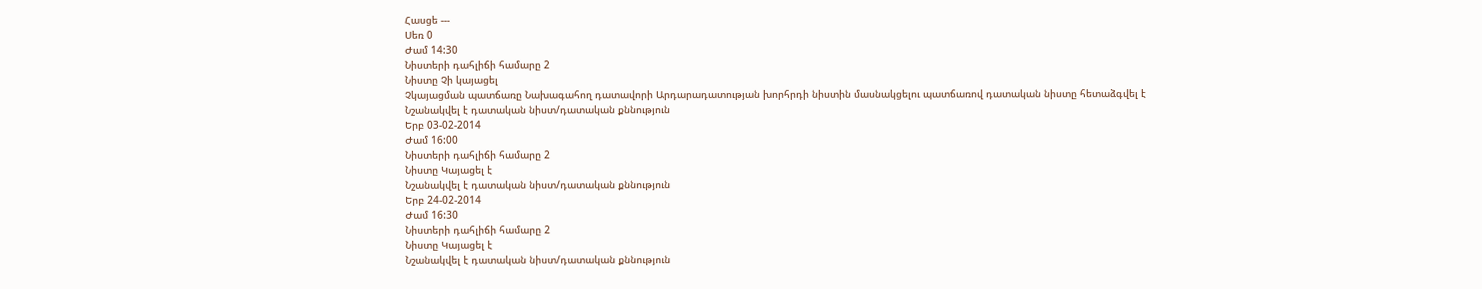Հասցե ---
Սեռ 0
Ժամ 14:30
Նիստերի դահլիճի համարը 2
Նիստը Չի կայացել
Չկայացման պատճառը Նախագահող դատավորի Արդարադատության խորհրդի նիստին մասնակցելու պատճառով դատական նիստը հետաձգվել է
Նշանակվել է դատական նիստ/դատական քննություն
Երբ 03-02-2014
Ժամ 16:00
Նիստերի դահլիճի համարը 2
Նիստը Կայացել է
Նշանակվել է դատական նիստ/դատական քննություն
Երբ 24-02-2014
Ժամ 16:30
Նիստերի դահլիճի համարը 2
Նիստը Կայացել է
Նշանակվել է դատական նիստ/դատական քննություն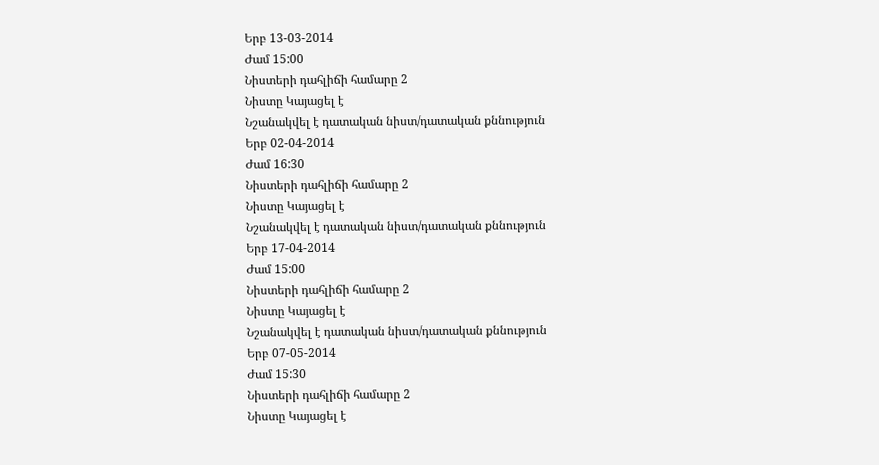Երբ 13-03-2014
Ժամ 15:00
Նիստերի դահլիճի համարը 2
Նիստը Կայացել է
Նշանակվել է դատական նիստ/դատական քննություն
Երբ 02-04-2014
Ժամ 16:30
Նիստերի դահլիճի համարը 2
Նիստը Կայացել է
Նշանակվել է դատական նիստ/դատական քննություն
Երբ 17-04-2014
Ժամ 15:00
Նիստերի դահլիճի համարը 2
Նիստը Կայացել է
Նշանակվել է դատական նիստ/դատական քննություն
Երբ 07-05-2014
Ժամ 15:30
Նիստերի դահլիճի համարը 2
Նիստը Կայացել է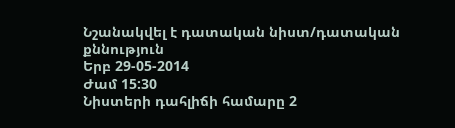Նշանակվել է դատական նիստ/դատական քննություն
Երբ 29-05-2014
Ժամ 15:30
Նիստերի դահլիճի համարը 2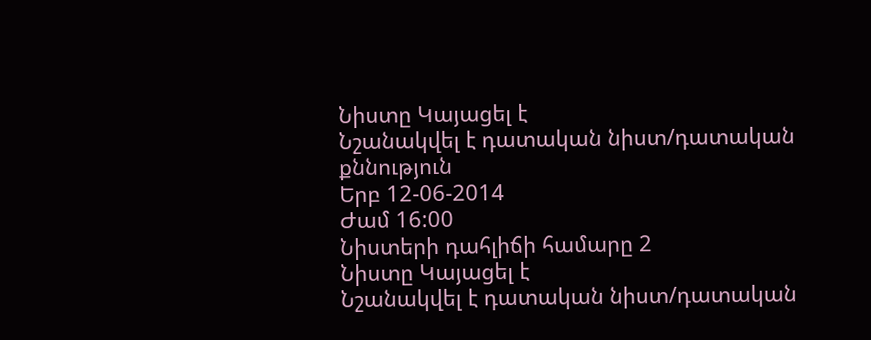Նիստը Կայացել է
Նշանակվել է դատական նիստ/դատական քննություն
Երբ 12-06-2014
Ժամ 16:00
Նիստերի դահլիճի համարը 2
Նիստը Կայացել է
Նշանակվել է դատական նիստ/դատական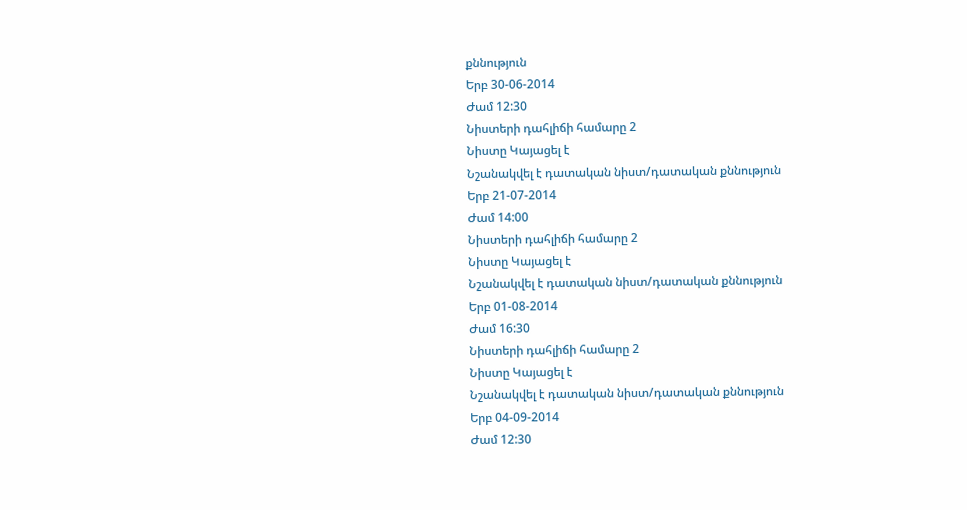քննություն
Երբ 30-06-2014
Ժամ 12:30
Նիստերի դահլիճի համարը 2
Նիստը Կայացել է
Նշանակվել է դատական նիստ/դատական քննություն
Երբ 21-07-2014
Ժամ 14:00
Նիստերի դահլիճի համարը 2
Նիստը Կայացել է
Նշանակվել է դատական նիստ/դատական քննություն
Երբ 01-08-2014
Ժամ 16:30
Նիստերի դահլիճի համարը 2
Նիստը Կայացել է
Նշանակվել է դատական նիստ/դատական քննություն
Երբ 04-09-2014
Ժամ 12:30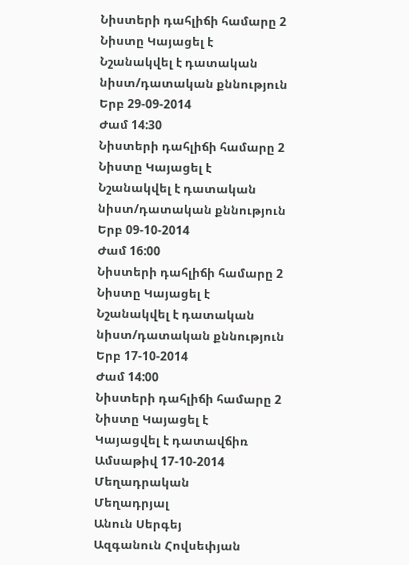Նիստերի դահլիճի համարը 2
Նիստը Կայացել է
Նշանակվել է դատական նիստ/դատական քննություն
Երբ 29-09-2014
Ժամ 14:30
Նիստերի դահլիճի համարը 2
Նիստը Կայացել է
Նշանակվել է դատական նիստ/դատական քննություն
Երբ 09-10-2014
Ժամ 16:00
Նիստերի դահլիճի համարը 2
Նիստը Կայացել է
Նշանակվել է դատական նիստ/դատական քննություն
Երբ 17-10-2014
Ժամ 14:00
Նիստերի դահլիճի համարը 2
Նիստը Կայացել է
Կայացվել է դատավճիռ
Ամսաթիվ 17-10-2014
Մեղադրական
Մեղադրյալ
Անուն Սերգեյ
Ազգանուն Հովսեփյան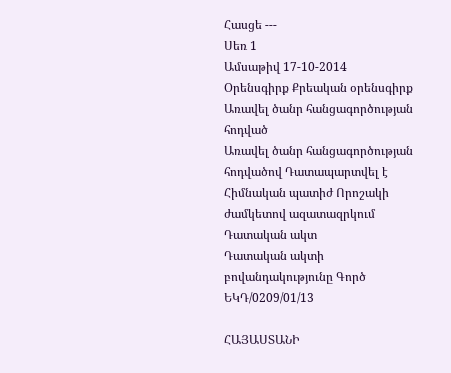Հասցե ---
Սեռ 1
Ամսաթիվ 17-10-2014
Օրենսգիրք Քրեական օրենսգիրք
Առավել ծանր հանցագործության հոդված
Առավել ծանր հանցագործության հոդվածով Դատապարտվել է
Հիմնական պատիժ Որոշակի ժամկետով ազատազրկում
Դատական ակտ
Դատական ակտի բովանդակությունը Գործ
ԵԿԴ/0209/01/13

ՀԱՅԱՍՏԱՆԻ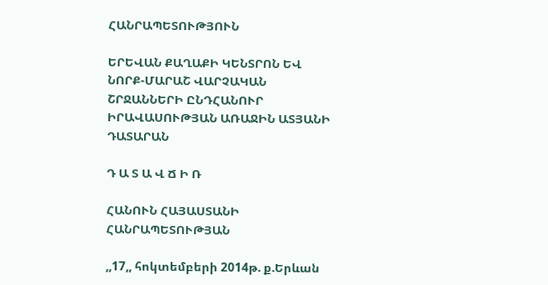ՀԱՆՐԱՊԵՏՈՒԹՅՈՒՆ

ԵՐԵՎԱՆ ՔԱՂԱՔԻ ԿԵՆՏՐՈՆ ԵՎ ՆՈՐՔ-ՄԱՐԱՇ ՎԱՐՉԱԿԱՆ ՇՐՋԱՆՆԵՐԻ ԸՆԴՀԱՆՈՒՐ ԻՐԱՎԱՍՈՒԹՅԱՆ ԱՌԱՋԻՆ ԱՏՅԱՆԻ ԴԱՏԱՐԱՆ

Դ Ա Տ Ա Վ Ճ Ի Ռ

ՀԱՆՈՒՆ ՀԱՅԱՍՏԱՆԻ ՀԱՆՐԱՊԵՏՈՒԹՅԱՆ

,,17,, հոկտեմբերի 2014թ. ք.Երևան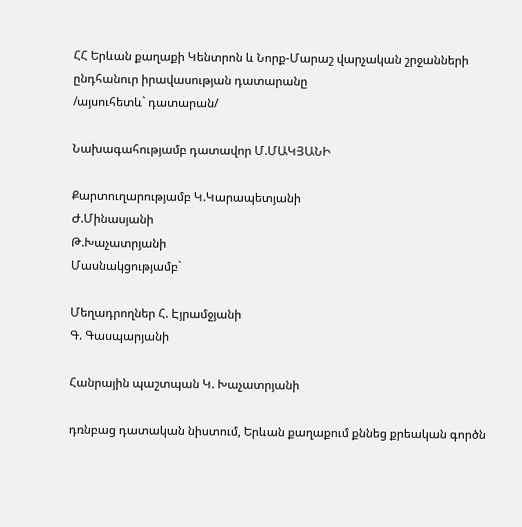ՀՀ Երևան քաղաքի Կենտրոն և Նորք-Մարաշ վարչական շրջանների ընդհանուր իրավասության դատարանը
/այսուհետև` դատարան/

Նախագահությամբ դատավոր Մ.ՄԱԿՅԱՆԻ

Քարտուղարությամբ Կ.Կարապետյանի
Ժ.Մինասյանի
Թ.Խաչատրյանի
Մասնակցությամբ`

Մեղադրողներ Հ. Էյրամջյանի
Գ. Գասպարյանի

Հանրային պաշտպան Կ. Խաչատրյանի

դռնբաց դատական նիստում, Երևան քաղաքում քննեց քրեական գործն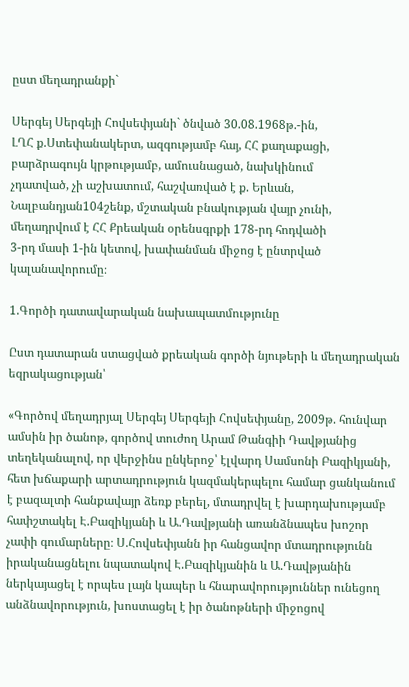ըստ մեղադրանքի`

Սերգեյ Սերգեյի Հովսեփյանի` ծնված 30.08.1968թ.-ին,
ԼՂՀ ք.Ստեփանակերտ, ազգությամբ հայ, ՀՀ քաղաքացի,
բարձրագույն կրթությամբ, ամուսնացած, նախկինում
չդատված, չի աշխատում, հաշվառված է ք. Երևան,
Նալբանդյան104շենք, մշտական բնակության վայր չունի,
մեղադրվում է ՀՀ Քրեական օրենսգրքի 178-րդ հոդվածի
3-րդ մասի 1-ին կետով, խափանման միջոց է ընտրված
կալանավորումը։

1.Գործի դատավարական նախապատմությունը

Ըստ դատարան ստացված քրեական գործի նյութերի և մեղադրական եզրակացության՝

«Գործով մեղադրյալ Սերգեյ Սերգեյի Հովսեփյանը, 2009թ. հունվար ամսին իր ծանոթ, գործով տուժող Արամ Թանգիի Դավթյանից տեղեկանալով, որ վերջինս ընկերոջ՝ էլվարդ Սամսոնի Բազիկյանի, հետ խճաքարի արտադրություն կազմակերպելու համար ցանկանում է բազալտի հանքավայր ձեռք բերել, մտադրվել է խարդախությամբ հափշտակել Է.Բազիկյանի և Ա.Դավթյանի առանձնապես խոշոր չափի գումարները։ Ս.Հովսեփյանն իր հանցավոր մտադրությունն իրականացնելու նպատակով Է.Բազիկյանին և Ա.Դավթյանին ներկայացել է որպես լայն կապեր և հնարավորություններ ունեցող անձնավորություն, խոստացել է իր ծանոթների միջոցով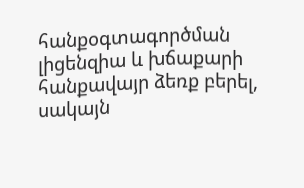հանքօգտագործման լիցենզիա և խճաքարի հանքավայր ձեռք բերել, սակայն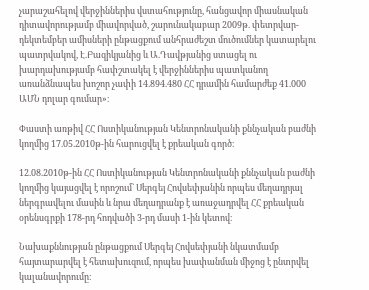չարաշահելով վերջիններիս վստահությունը, հանցավոր միասնական դիտավորությամբ միավորված, շարունակաբար 2009թ. փետրվար-դեկտեմբեր ամիսների ընթացքում անհրաժեշտ մուծումներ կատարելու պատրվակով, Է.Բազիկյանից և Ա.Դավթյանից ստացել ու խարդախությամբ հափշտակել է վերջիններիս պատկանող առանձնապես խոշոր չափի 14.894.480 ՀՀ դրամին համարժեք 41.000 ԱՄՆ դոլար գումար»։

Փաստի առթիվ ՀՀ Ոստիկանության Կենտրոնականի քննչական բաժնի կողմից 17.05.2010թ-ին հարուցվել է քրեական գործ։

12.08.2010թ-ին ՀՀ Ոստիկանության Կենտրոնականի քննչական բաժնի կողմից կայացվել է որոշում` Սերգեյ Հովսեփյանին որպես մեղադրյալ ներգրավելու մասին և նրա մեղադրանք է առաջադրվել ՀՀ քրեական օրենսգրքի 178-րդ հոդվածի 3-րդ մասի 1-ին կետով։

Նախաքննության ընթացքում Սերգեյ Հովսեփյանի նկատմամբ հայտարարվել է հետախուզում, որպես խափանման միջոց է ընտրվել կալանավորումը։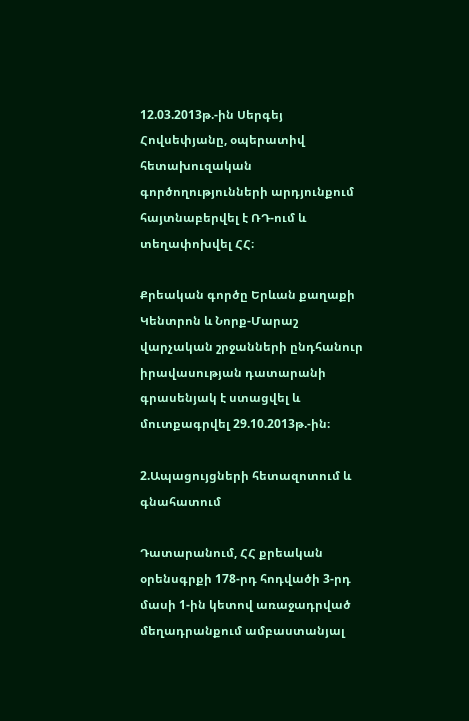12.03.2013թ.-ին Սերգեյ Հովսեփյանը, օպերատիվ հետախուզական գործողությունների արդյունքում հայտնաբերվել է ՌԴ-ում և տեղափոխվել ՀՀ։

Քրեական գործը Երևան քաղաքի Կենտրոն և Նորք-Մարաշ վարչական շրջանների ընդհանուր իրավասության դատարանի գրասենյակ է ստացվել և մուտքագրվել 29.10.2013թ.-ին։

2.Ապացույցների հետազոտում և գնահատում

Դատարանում, ՀՀ քրեական օրենսգրքի 178-րդ հոդվածի 3-րդ մասի 1-ին կետով առաջադրված մեղադրանքում ամբաստանյալ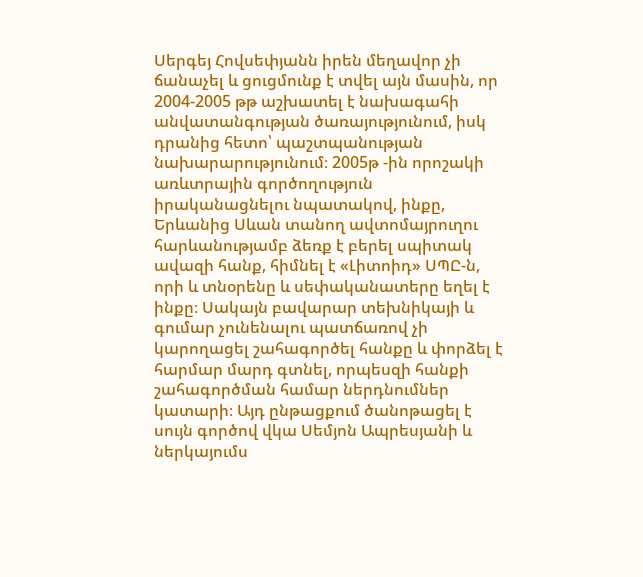Սերգեյ Հովսեփյանն իրեն մեղավոր չի ճանաչել և ցուցմունք է տվել այն մասին, որ 2004-2005 թթ աշխատել է նախագահի անվատանգության ծառայությունում, իսկ դրանից հետո՝ պաշտպանության նախարարությունում։ 2005թ -ին որոշակի առևտրային գործողություն իրականացնելու նպատակով, ինքը, Երևանից Սևան տանող ավտոմայրուղու հարևանությամբ ձեռք է բերել սպիտակ ավազի հանք, հիմնել է «Լիտոիդ» ՍՊԸ-ն, որի և տնօրենը և սեփականատերը եղել է ինքը։ Սակայն բավարար տեխնիկայի և գումար չունենալու պատճառով չի կարողացել շահագործել հանքը և փորձել է հարմար մարդ գտնել, որպեսզի հանքի շահագործման համար ներդնումներ կատարի։ Այդ ընթացքում ծանոթացել է սույն գործով վկա Սեմյոն Ապրեսյանի և ներկայումս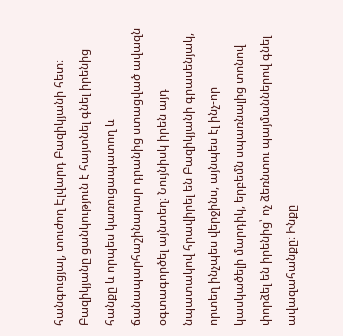հանգուցյալ, տուժող Էլվարդ Բազիկյանի հետ։ Բազիկյանը ցանկություն է հայտնել գնել իրենից հանքը և որպես կառուցապատող և ճանապարհաշինարար դրանից ստացված ավազն օգտագործել այնտեղ։ Նույնիսկ իրեն այդ նպատակով հրավիրել են Բազիկյանի գրասենյակ, որտեղ ինչպես վերջինս, այնպես էլ ինչ-որ կասկածելի մարդիկ, երբեմն սպառնալից տոնով փորձել են իրենից՝ ոչ ձեռնտու պայմաններով գնել ավազահանքը։ Ինքը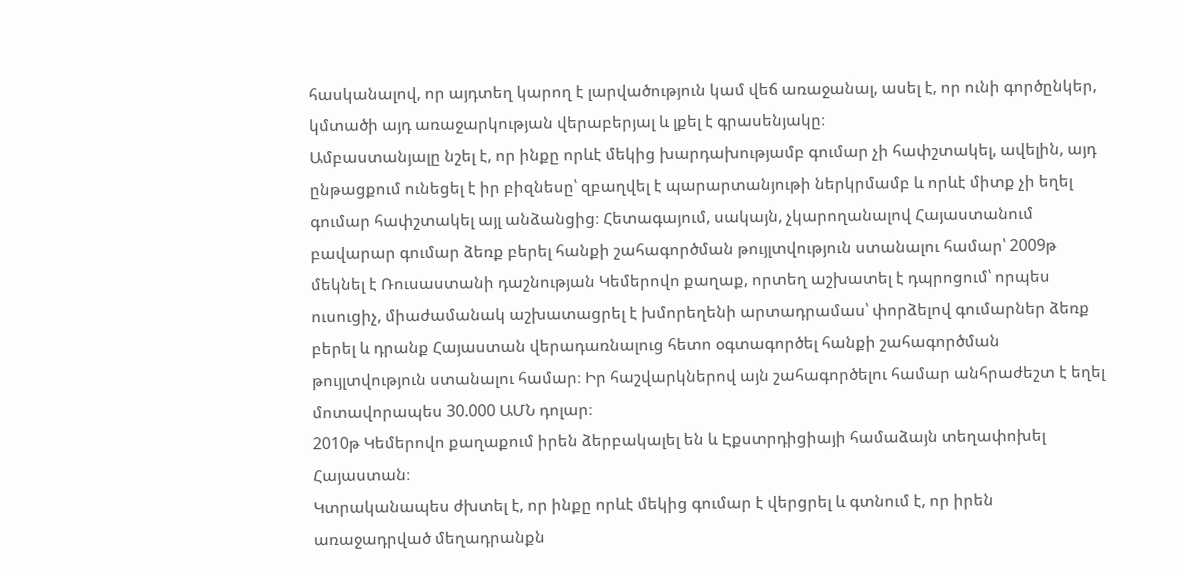հասկանալով, որ այդտեղ կարող է լարվածություն կամ վեճ առաջանալ, ասել է, որ ունի գործընկեր, կմտածի այդ առաջարկության վերաբերյալ և լքել է գրասենյակը։
Ամբաստանյալը նշել է, որ ինքը որևէ մեկից խարդախությամբ գումար չի հափշտակել, ավելին, այդ ընթացքում ունեցել է իր բիզնեսը՝ զբաղվել է պարարտանյութի ներկրմամբ և որևէ միտք չի եղել գումար հափշտակել այլ անձանցից։ Հետագայում, սակայն, չկարողանալով Հայաստանում բավարար գումար ձեռք բերել հանքի շահագործման թույլտվություն ստանալու համար՝ 2009թ մեկնել է Ռուսաստանի դաշնության Կեմերովո քաղաք, որտեղ աշխատել է դպրոցում՝ որպես ուսուցիչ, միաժամանակ աշխատացրել է խմորեղենի արտադրամաս՝ փորձելով գումարներ ձեռք բերել և դրանք Հայաստան վերադառնալուց հետո օգտագործել հանքի շահագործման թույլտվություն ստանալու համար։ Իր հաշվարկներով այն շահագործելու համար անհրաժեշտ է եղել մոտավորապես 30.000 ԱՄՆ դոլար։
2010թ Կեմերովո քաղաքում իրեն ձերբակալել են և Էքստրդիցիայի համաձայն տեղափոխել Հայաստան։
Կտրականապես ժխտել է, որ ինքը որևէ մեկից գումար է վերցրել և գտնում է, որ իրեն առաջադրված մեղադրանքն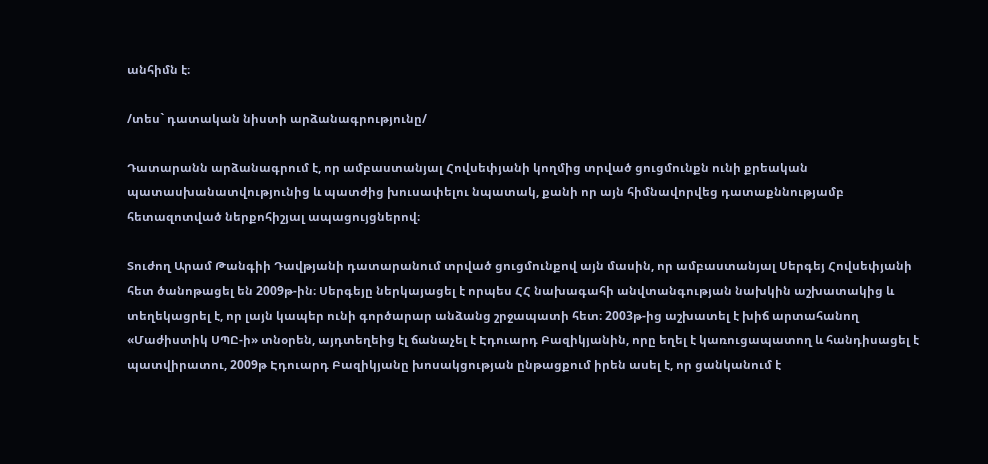անհիմն է։

/տես` դատական նիստի արձանագրությունը/

Դատարանն արձանագրում է, որ ամբաստանյալ Հովսեփյանի կողմից տրված ցուցմունքն ունի քրեական պատասխանատվությունից և պատժից խուսափելու նպատակ, քանի որ այն հիմնավորվեց դատաքննությամբ հետազոտված ներքոհիշյալ ապացույցներով։

Տուժող Արամ Թանգիի Դավթյանի դատարանում տրված ցուցմունքով այն մասին, որ ամբաստանյալ Սերգեյ Հովսեփյանի հետ ծանոթացել են 2009թ-ին։ Սերգեյը ներկայացել է որպես ՀՀ նախագահի անվտանգության նախկին աշխատակից և տեղեկացրել է, որ լայն կապեր ունի գործարար անձանց շրջապատի հետ։ 2003թ-ից աշխատել է խիճ արտահանող «Մաժիստիկ ՍՊԸ-ի» տնօրեն, այդտեղեից էլ ճանաչել է Էդուարդ Բազիկյանին, որը եղել է կառուցապատող և հանդիսացել է պատվիրատու, 2009թ Էդուարդ Բազիկյանը խոսակցության ընթացքում իրեն ասել է, որ ցանկանում է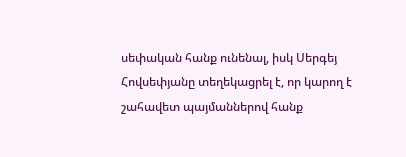սեփական հանք ունենալ, իսկ Սերգեյ Հովսեփյանը տեղեկացրել է, որ կարող է շահավետ պայմաններով հանք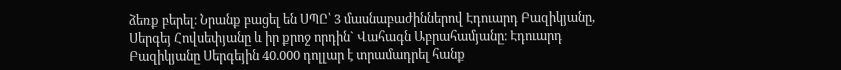ձեռք բերել։ Նրանք բացել են ՍՊԸ՝ 3 մասնաբաժիններով Էդուարդ Բազիկյանը, Սերգեյ Հովսեփյանը և իր քրոջ որդին` Վահագն Աբրահամյանը։ Էդուարդ Բազիկյանը Սերգեյին 40.000 դոլլար է տրամադրել հանք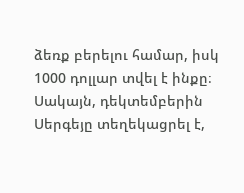ձեռք բերելու համար, իսկ 1000 դոլլար տվել է ինքը։ Սակայն, դեկտեմբերին Սերգեյը տեղեկացրել է,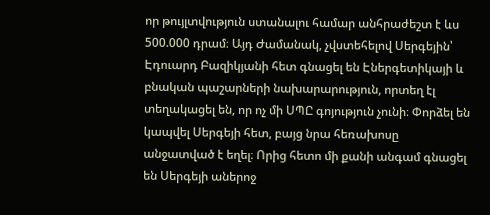որ թույլտվություն ստանալու համար անհրաժեշտ է ևս 500.000 դրամ։ Այդ Ժամանակ, չվստեհելով Սերգեյին՝ Էդուարդ Բազիկյանի հետ գնացել են Էներգետիկայի և բնական պաշարների նախարարություն, որտեղ էլ տեղակացել են, որ ոչ մի ՍՊԸ գոյություն չունի։ Փորձել են կապվել Սերգեյի հետ, բայց նրա հեռախոսը անջատված է եղել։ Որից հետո մի քանի անգամ գնացել են Սերգեյի աներոջ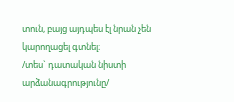տուն, բայց այդպես էլ նրան չեն կարողացել գտնել։
/տես` դատական նիստի արձանագրությունը/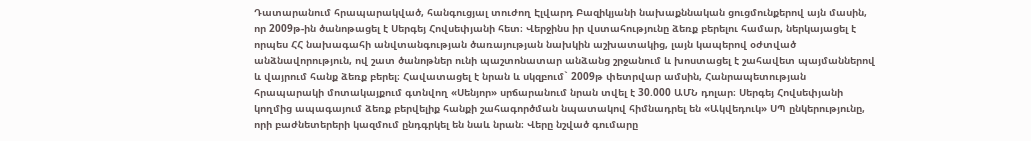Դատարանում հրապարակված, հանգուցյալ տուժող Էլվարդ Բազիկյանի նախաքննական ցուցմունքերով այն մասին, որ 2009թ-ին ծանոթացել է Սերգեյ Հովսեփյանի հետ։ Վերջինս իր վստահությունը ձեռք բերելու համար, ներկայացել է որպես ՀՀ նախագահի անվտանգության ծառայության նախկին աշխատակից, լայն կապերով օժտված անձնավորություն, ով շատ ծանոթներ ունի պաշտոնատար անձանց շրջանում և խոստացել է շահավետ պայմաններով և վայրում հանք ձեռք բերել։ Հավատացել է նրան և սկզբում` 2009թ փետրվար ամսին, Հանրապետության հրապարակի մոտակայքում գտնվող «Սենյոր» սրճարանում նրան տվել է 30.000 ԱՄՆ դոլար։ Սերգեյ Հովսեփյանի կողմից ապագայում ձեռք բերվելիք հանքի շահագործման նպատակով հիմնադրել են «Ակվեդուկ» ՍՊ ընկերությունը, որի բաժնետերերի կազմում ընդգրկել են նաև նրան։ Վերը նշված գումարը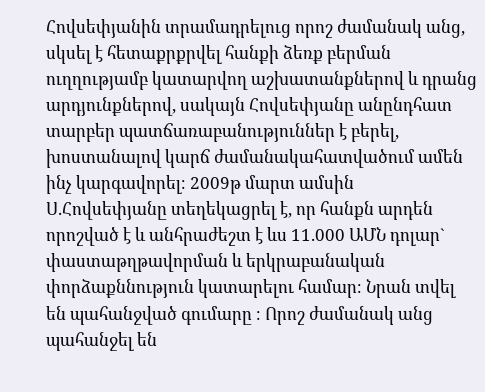Հովսեփյանին տրամադրելուց որոշ ժամանակ անց, սկսել է հետաքրքրվել հանքի ձեռք բերման ուղղությամբ կատարվող աշխատանքներով և դրանց արդյունքներով, սակայն Հովսեփյանը անընդհատ տարբեր պատճառաբանություններ է բերել, խոստանալով կարճ ժամանակահատվածում ամեն ինչ կարգավորել։ 2009թ մարտ ամսին Ս.Հովսեփյանը տեղեկացրել է, որ հանքն արդեն որոշված է և անհրաժեշտ է ևս 11.000 ԱՄՆ դոլար` փաստաթղթավորման և երկրաբանական փորձաքննություն կատարելու համար։ Նրան տվել են պահանջված գումարը ։ Որոշ ժամանակ անց պահանջել են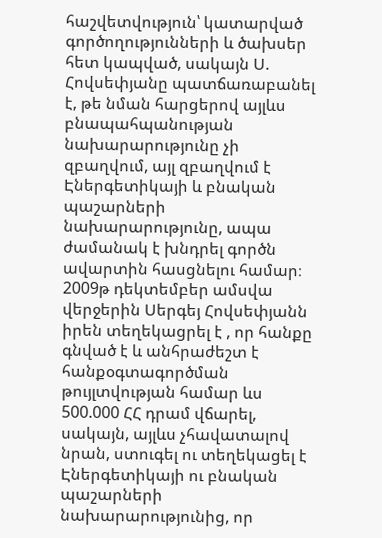հաշվետվություն՝ կատարված գործողությունների և ծախսեր հետ կապված, սակայն Ս. Հովսեփյանը պատճառաբանել է, թե նման հարցերով այլևս բնապահպանության նախարարությունը չի զբաղվում, այլ զբաղվում է Էներգետիկայի և բնական պաշարների նախարարությունը, ապա ժամանակ է խնդրել գործն ավարտին հասցնելու համար։
2009թ դեկտեմբեր ամսվա վերջերին Սերգեյ Հովսեփյանն իրեն տեղեկացրել է , որ հանքը գնված է և անհրաժեշտ է հանքօգտագործման թույլտվության համար ևս 500.000 ՀՀ դրամ վճարել, սակայն, այլևս չհավատալով նրան, ստուգել ու տեղեկացել է Էներգետիկայի ու բնական պաշարների նախարարությունից, որ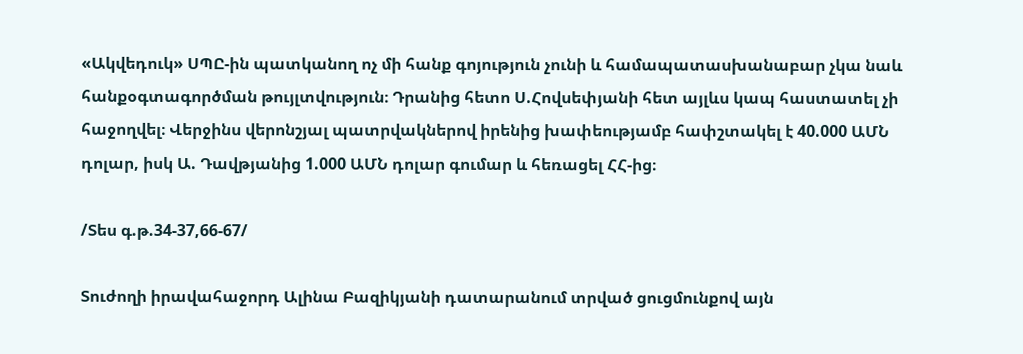«Ակվեդուկ» ՍՊԸ-ին պատկանող ոչ մի հանք գոյություն չունի և համապատասխանաբար չկա նաև հանքօգտագործման թույլտվություն։ Դրանից հետո Ս.Հովսեփյանի հետ այլևս կապ հաստատել չի հաջողվել։ Վերջինս վերոնշյալ պատրվակներով իրենից խափեությամբ հափշտակել է 40.000 ԱՄՆ դոլար, իսկ Ա. Դավթյանից 1.000 ԱՄՆ դոլար գումար և հեռացել ՀՀ-ից։

/Տես գ.թ.34-37,66-67/

Տուժողի իրավահաջորդ Ալինա Բազիկյանի դատարանում տրված ցուցմունքով այն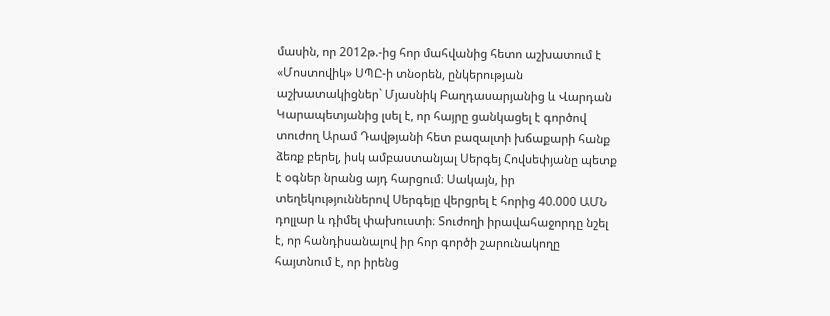մասին, որ 2012թ.-ից հոր մահվանից հետո աշխատում է «Մոստովիկ» ՍՊԸ-ի տնօրեն, ընկերության աշխատակիցներ` Մյասնիկ Բաղդասարյանից և Վարդան Կարապետյանից լսել է, որ հայրը ցանկացել է գործով տուժող Արամ Դավթյանի հետ բազալտի խճաքարի հանք ձեռք բերել, իսկ ամբաստանյալ Սերգեյ Հովսեփյանը պետք է օգներ նրանց այդ հարցում։ Սակայն, իր տեղեկություններով Սերգեյը վերցրել է հորից 40.000 ԱՄՆ դոլլար և դիմել փախուստի։ Տուժողի իրավահաջորդը նշել է, որ հանդիսանալով իր հոր գործի շարունակողը հայտնում է, որ իրենց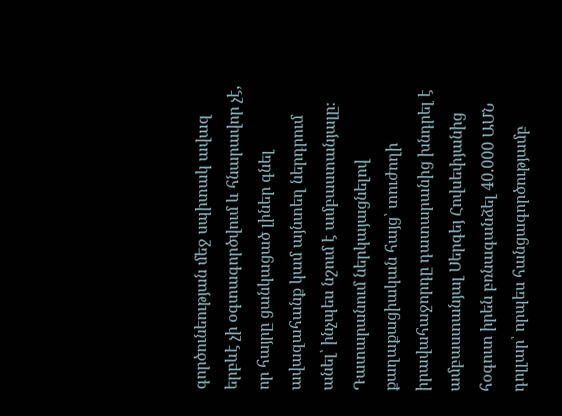գործունեության մեջ սպիտակ ավազ երբևէ չի օգտագործվում և հնարավոր չէ, որ հայրը ցանկացած լիներ գնել ավազահանք կամ այնտեղ ներդրում անել՝ ինչպես նշում է ամբաստանյալը։
Դատարանում ներկայացնելով քաղաքացիական հայց՝ տուժողի իրավահաջորդը դատարանից խնդրել է ամբաստանյալ Սերգեյ Հովսեփյանից հօգուտ իրեն բռնագանձել 40.000 ԱՄՆ դոլլար՝ որպես հանցագործությամբ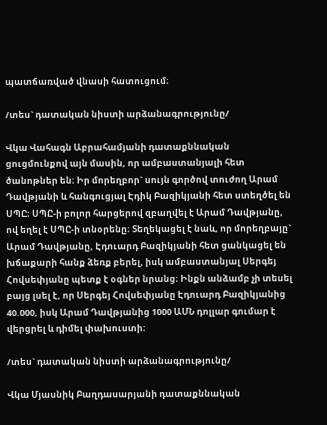պատճառված վնասի հատուցում։

/տես` դատական նիստի արձանագրությունը/

Վկա Վահագն Աբրահամյանի դատաքննական ցուցմունքով այն մասին, որ ամբաստանյալի հետ ծանոթներ են։ Իր մորեղբոր` սույն գործով տուժող Արամ Դավթյանի և հանգուցյալ Էդիկ Բազիկյանի հետ ստեղծել են ՍՊԸ։ ՍՊԸ-ի բոլոր հարցերով զբաղվել է Արամ Դավթյանը, ով եղել է ՍՊԸ-ի տնօրենը։ Տեղեկացել է նաև, որ մորեղբայը` Արամ Դավթյանը, Էդուարդ Բազիկյանի հետ ցանկացել են խճաքարի հանք ձեռք բերել, իսկ ամբաստանյալ Սերգեյ Հովսեփյանը պետք է օգներ նրանց։ Ինքն անձամբ չի տեսել բայց լսել է, որ Սերգեյ Հովսեփյանը Էդուարդ Բազիկյանից 40.000, իսկ Արամ Դավթյանից 1000 ԱՄՆ դոլլար գումար է վերցրել և դիմել փախուստի։

/տես` դատական նիստի արձանագրությունը/

Վկա Մյասնիկ Բաղդասարյանի դատաքննական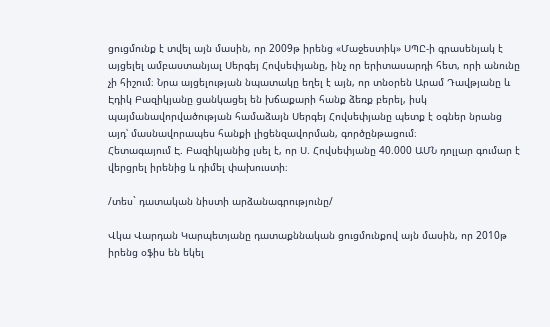ցուցմունք է տվել այն մասին, որ 2009թ իրենց «Մաջեստիկ» ՍՊԸ-ի գրասենյակ է այցելել ամբաստանյալ Սերգեյ Հովսեփյանը, ինչ որ երիտասարդի հետ, որի անունը չի հիշում։ Նրա այցելության նպատակը եղել է այն, որ տնօրեն Արամ Դավթյանը և Էդիկ Բազիկյանը ցանկացել են խճաքարի հանք ձեռք բերել, իսկ պայմանավորվածության համաձայն Սերգեյ Հովսեփյանը պետք է օգներ նրանց այդ՝ մասնավորապես հանքի լիցենզավորման, գործընթացում։
Հետագայում Է. Բազիկյանից լսել է, որ Ս. Հովսեփյանը 40.000 ԱՄՆ դոլլար գումար է վերցրել իրենից և դիմել փախուստի։

/տես` դատական նիստի արձանագրությունը/

Վկա Վարդան Կարպետյանը դատաքննական ցուցմունքով այն մասին, որ 2010թ իրենց օֆիս են եկել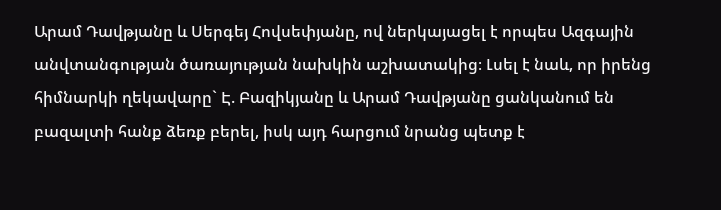Արամ Դավթյանը և Սերգեյ Հովսեփյանը, ով ներկայացել է որպես Ազգային անվտանգության ծառայության նախկին աշխատակից։ Լսել է նաև, որ իրենց հիմնարկի ղեկավարը` Է. Բազիկյանը և Արամ Դավթյանը ցանկանում են բազալտի հանք ձեռք բերել, իսկ այդ հարցում նրանց պետք է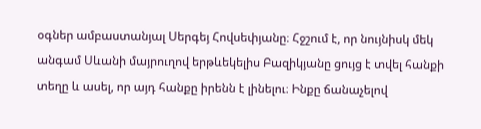օգներ ամբաստանյալ Սերգեյ Հովսեփյանը։ Հջշում է, որ նույնիսկ մեկ անգամ Սևանի մայրուղով երթևեկելիս Բազիկյանը ցույց է տվել հանքի տեղը և ասել, որ այդ հանքը իրենն է լինելու։ Ինքը ճանաչելով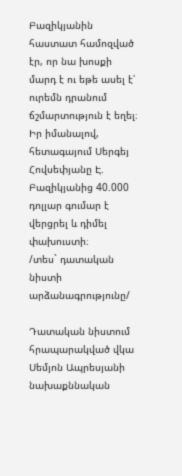Բազիկյանին հաստատ համոզված էր, որ նա խոսքի մարդ է ու եթե ասել է՝ ուրեմն դրանում ճշմարտություն է եղել։ Իր իմանալով, հետագայում Սերգեյ Հովսեփյանը Է. Բազիկյանից 40.000 դոլլար գումար է վերցրել և դիմել փախուստի։
/տես` դատական նիստի արձանագրությունը/

Դատական նիստում հրապարակված վկա Սեմյոն Ապրեսյանի նախաքննական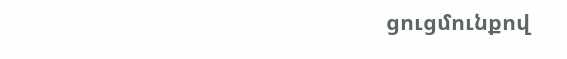ցուցմունքով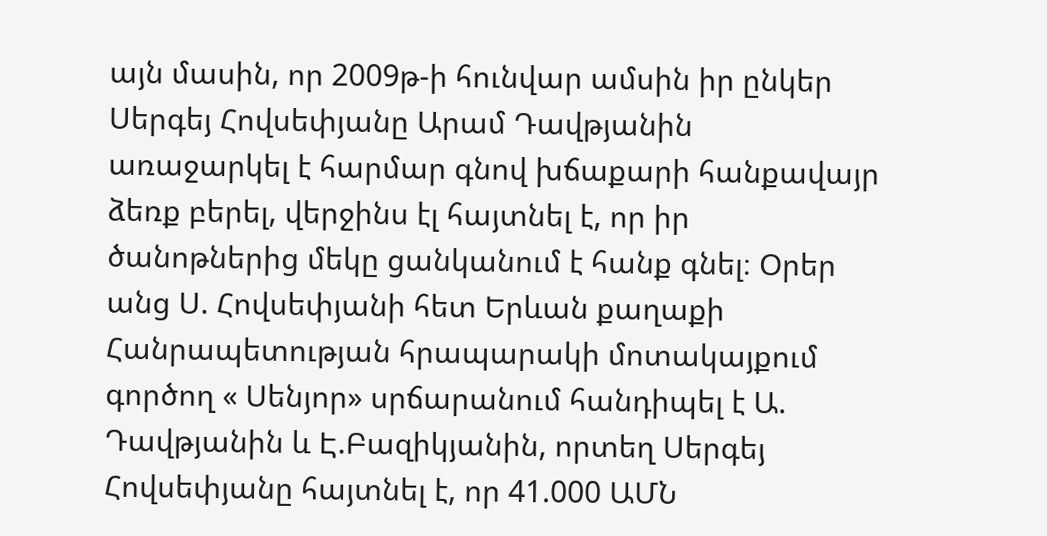այն մասին, որ 2009թ-ի հունվար ամսին իր ընկեր Սերգեյ Հովսեփյանը Արամ Դավթյանին առաջարկել է հարմար գնով խճաքարի հանքավայր ձեռք բերել, վերջինս էլ հայտնել է, որ իր ծանոթներից մեկը ցանկանում է հանք գնել։ Օրեր անց Ս. Հովսեփյանի հետ Երևան քաղաքի Հանրապետության հրապարակի մոտակայքում գործող « Սենյոր» սրճարանում հանդիպել է Ա. Դավթյանին և Է.Բազիկյանին, որտեղ Սերգեյ Հովսեփյանը հայտնել է, որ 41.000 ԱՄՆ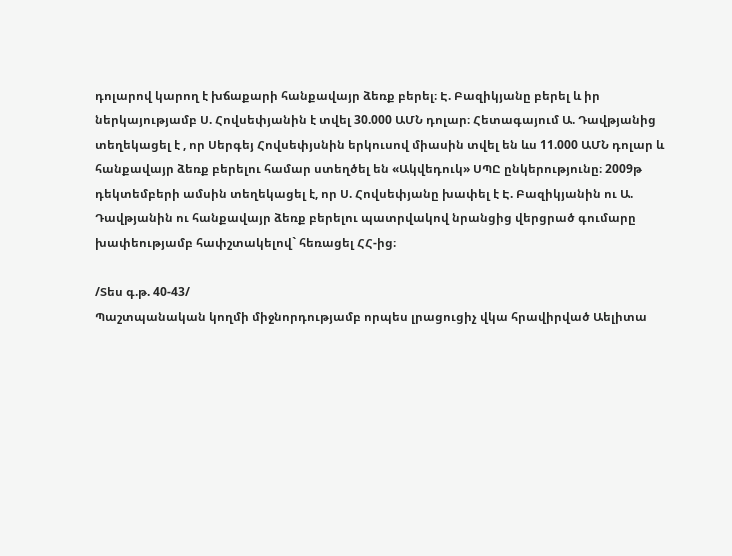դոլարով կարող է խճաքարի հանքավայր ձեռք բերել։ Է. Բազիկյանը բերել և իր ներկայությամբ Ս. Հովսեփյանին է տվել 30.000 ԱՄՆ դոլար։ Հետագայում Ա. Դավթյանից տեղեկացել է , որ Սերգեյ Հովսեփյսնին երկուսով միասին տվել են ևս 11.000 ԱՄՆ դոլար և հանքավայր ձեռք բերելու համար ստեղծել են «Ակվեդուկ» ՍՊԸ ընկերությունը։ 2009թ դեկտեմբերի ամսին տեղեկացել է, որ Ս. Հովսեփյանը խափել է Է. Բազիկյանին ու Ա. Դավթյանին ու հանքավայր ձեռք բերելու պատրվակով նրանցից վերցրած գումարը խափեությամբ հափշտակելով` հեռացել ՀՀ-ից։

/Տես գ.թ. 40-43/
Պաշտպանական կողմի միջնորդությամբ որպես լրացուցիչ վկա հրավիրված Աելիտա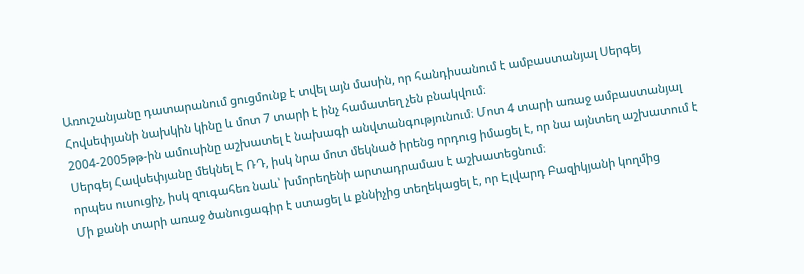Առուշանյանը դատարանում ցուցմունք է տվել այն մասին, որ հանդիսանում է ամբաստանյալ Սերգեյ Հովսեփյանի նախկին կինը և մոտ 7 տարի է ինչ համատեղ չեն բնակվում։
2004-2005թթ-ին ամուսինը աշխատել է նախագի անվտանգությունում։ Մոտ 4 տարի առաջ ամբաստանյալ Սերգեյ Հավսեփյանը մեկնել Է ՌԴ, իսկ նրա մոտ մեկնած իրենց որդուց իմացել է, որ նա այնտեղ աշխատում է որպես ուսուցիչ, իսկ զուգահեռ նաև՝ խմորեղենի արտադրամաս է աշխատեցնում։
Մի քանի տարի առաջ ծանուցագիր է ստացել և քննիչից տեղեկացել է, որ Էլվարդ Բազիկյանի կողմից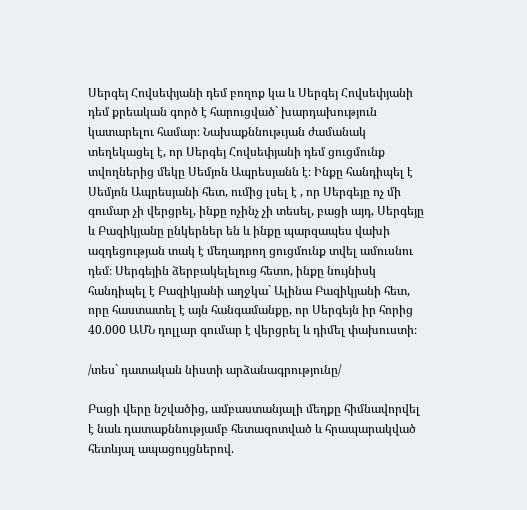Սերգեյ Հովսեփյանի դեմ բողոք կա և Սերգեյ Հովսեփյանի դեմ քրեական գործ է հարուցված` խարդախություն կատարելու համար։ Նախաքննութւյան ժամանակ տեղեկացել է, որ Սերգեյ Հովսեփյանի դեմ ցուցմունք տվողներից մեկը Սեմյոն Ապրեսյանն է։ Ինքը հանդիպել է Սեմյոն Ապրեսյանի հետ, ումից լսել է , որ Սերգեյը ոչ մի գումար չի վերցրել, ինքը ոչինչ չի տեսել, բացի այդ, Սերգեյը և Բազիկյանը ընկերներ են և ինքը պարզապես վախի ազդեցության տակ է մեղադրող ցուցմունք տվել ամուսնու դեմ։ Սերգեյին ձերբակելելուց հետո, ինքը նույնիսկ հանդիպել է Բազիկյանի աղջկա` Ալինա Բազիկյանի հետ, որը հաստատել է այն հանգամանքը, որ Սերգեյն իր հորից 40.000 ԱՄՆ դոլլար գումար է վերցրել և դիմել փախուստի։

/տես` դատական նիստի արձանագրությունը/

Բացի վերը նշվածից, ամբաստանյալի մեղքը հիմնավորվել է նաև դատաքննությամբ հետազոտված և հրապարակված հետևյալ ապացույցներով.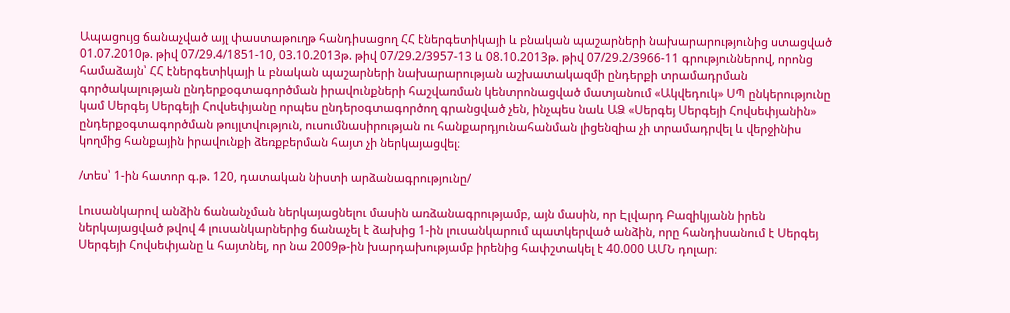Ապացույց ճանաչված այլ փաստաթուղթ հանդիսացող ՀՀ էներգետիկայի և բնական պաշարների նախարարությունից ստացված 01.07.2010թ. թիվ 07/29.4/1851-10, 03.10.2013թ. թիվ 07/29.2/3957-13 և 08.10.2013թ. թիվ 07/29.2/3966-11 գրություններով, որոնց համաձայն՝ ՀՀ էներգետիկայի և բնական պաշարների նախարարության աշխատակազմի ընդերքի տրամադրման գործակալության ընդերքօգտագործման իրավունքների հաշվառման կենտրոնացված մատյանում «Ակվեդուկ» ՍՊ ընկերությունը կամ Սերգեյ Սերգեյի Հովսեփյանը որպես ընդերօգտագործող գրանցված չեն, ինչպես նաև ԱՁ «Սերգեյ Սերգեյի Հովսեփյանին» ընդերքօգտագործման թույլտվություն, ուսումնասիրության ու հանքարդյունահանման լիցենզիա չի տրամադրվել և վերջինիս կողմից հանքային իրավունքի ձեռքբերման հայտ չի ներկայացվել։

/տես՝ 1-ին հատոր գ.թ. 120, դատական նիստի արձանագրությունը/

Լուսանկարով անձին ճանանչման ներկայացնելու մասին առձանագրությամբ, այն մասին, որ Էլվարդ Բազիկյանն իրեն ներկայացված թվով 4 լուսանկարներից ճանաչել է ձախից 1-ին լուսանկարում պատկերված անձին, որը հանդիսանում է Սերգեյ Սերգեյի Հովսեփյանը և հայտնել, որ նա 2009թ-ին խարդախությամբ իրենից հափշտակել է 40.000 ԱՄՆ դոլար։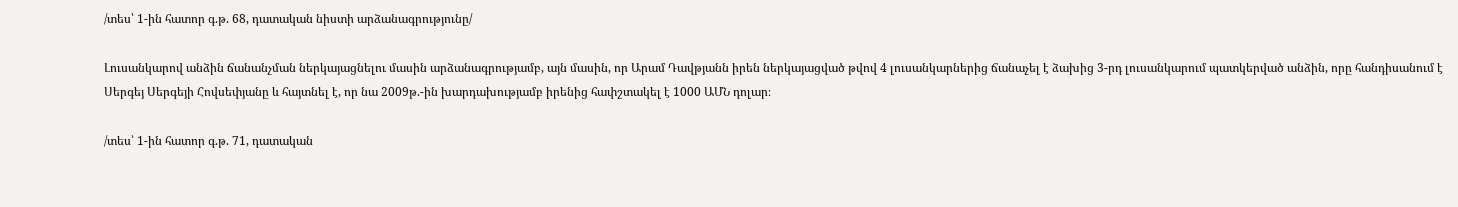/տես՝ 1-ին հատոր գ.թ. 68, դատական նիստի արձանագրությունը/

Լուսանկարով անձին ճանանչման ներկայացնելու մասին արձանագրությամբ, այն մասին, որ Արամ Դավթյանն իրեն ներկայացված թվով 4 լուսանկարներից ճանաչել է ձախից 3-րդ լուսանկարում պատկերված անձին, որը հանդիսանում է Սերգեյ Սերգեյի Հովսեփյանը և հայտնել է, որ նա 2009թ.-ին խարդախությամբ իրենից հափշտակել է 1000 ԱՄՆ դոլար։

/տես՝ 1-ին հատոր գ.թ. 71, դատական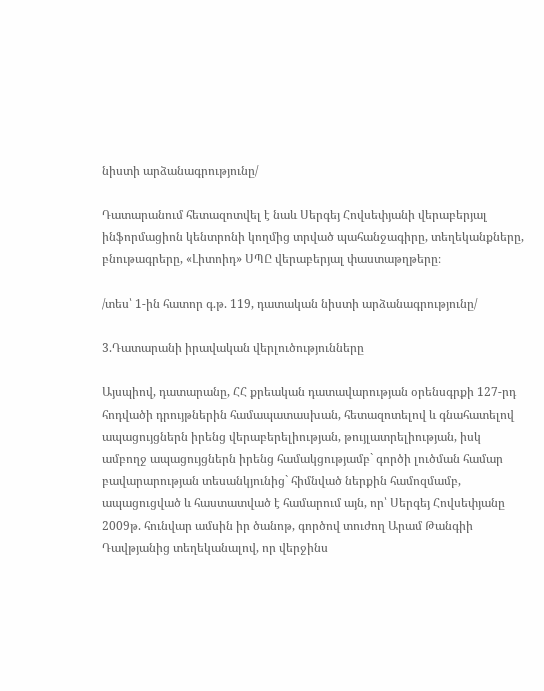նիստի արձանագրությունը/

Դատարանում հետազոտվել է նաև Սերգեյ Հովսեփյանի վերաբերյալ ինֆորմացիոն կենտրոնի կողմից տրված պահանջագիրը, տեղեկանքները, բնութագրերը, «Լիտոիդ» ՍՊԸ վերաբերյալ փաստաթղթերը։

/տես՝ 1-ին հատոր գ.թ. 119, դատական նիստի արձանագրությունը/

3.Դատարանի իրավական վերլուծությունները

Այսպիով, դատարանը, ՀՀ քրեական դատավարության օրենսգրքի 127-րդ հոդվածի դրույթներին համապատասխան, հետազոտելով և գնահատելով ապացույցներն իրենց վերաբերելիության, թույլատրելիության, իսկ ամբողջ ապացույցներն իրենց համակցությամբ` գործի լուծման համար բավարարության տեսանկյունից` հիմնված ներքին համոզմամբ, ապացուցված և հաստատված է համարում այն, որ՝ Սերգեյ Հովսեփյանը 2009թ. հունվար ամսին իր ծանոթ, գործով տուժող Արամ Թանգիի Դավթյանից տեղեկանալով, որ վերջինս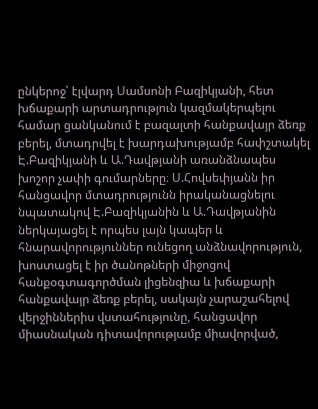ընկերոջ՝ էլվարդ Սամսոնի Բազիկյանի, հետ խճաքարի արտադրություն կազմակերպելու համար ցանկանում է բազալտի հանքավայր ձեռք բերել, մտադրվել է խարդախությամբ հափշտակել Է.Բազիկյանի և Ա.Դավթյանի առանձնապես խոշոր չափի գումարները։ Ս.Հովսեփյանն իր հանցավոր մտադրությունն իրականացնելու նպատակով Է.Բազիկյանին և Ա.Դավթյանին ներկայացել է որպես լայն կապեր և հնարավորություններ ունեցող անձնավորություն, խոստացել է իր ծանոթների միջոցով հանքօգտագործման լիցենզիա և խճաքարի հանքավայր ձեռք բերել, սակայն չարաշահելով վերջիններիս վստահությունը, հանցավոր միասնական դիտավորությամբ միավորված,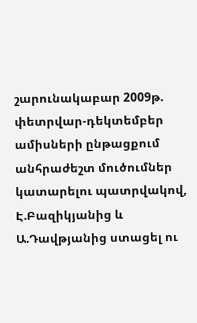շարունակաբար 2009թ. փետրվար-դեկտեմբեր ամիսների ընթացքում անհրաժեշտ մուծումներ կատարելու պատրվակով, Է.Բազիկյանից և Ա.Դավթյանից ստացել ու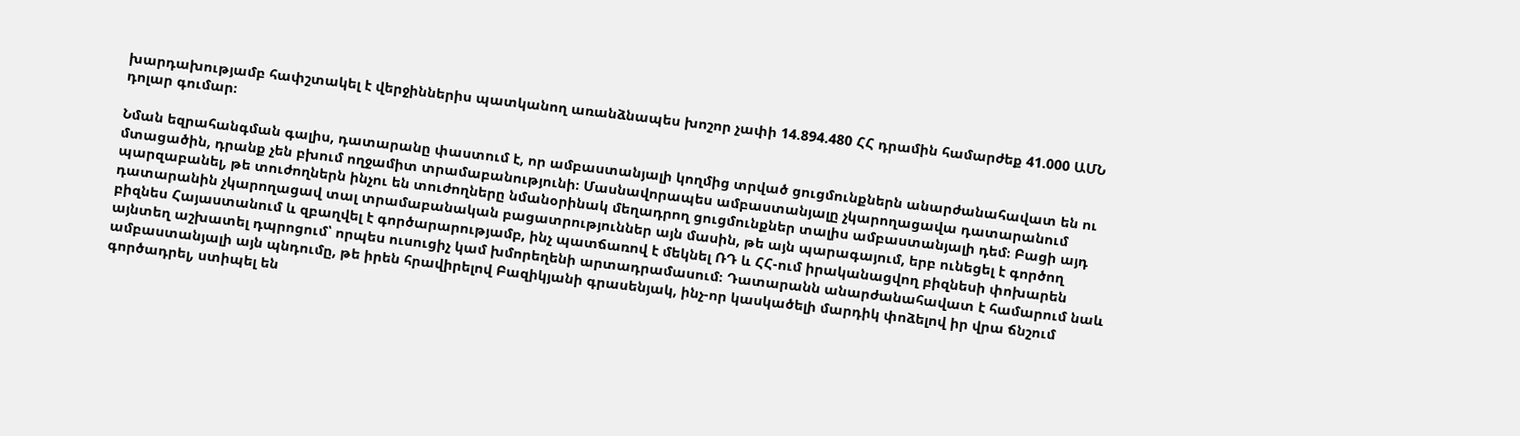խարդախությամբ հափշտակել է վերջիններիս պատկանող առանձնապես խոշոր չափի 14.894.480 ՀՀ դրամին համարժեք 41.000 ԱՄՆ դոլար գումար։

Նման եզրահանգման գալիս, դատարանը փաստում է, որ ամբաստանյալի կողմից տրված ցուցմունքներն անարժանահավատ են ու մտացածին, դրանք չեն բխում ողջամիտ տրամաբանությունի։ Մասնավորապես ամբաստանյալը չկարողացավա դատարանում պարզաբանել, թե տուժողներն ինչու են տուժողները նմանօրինակ մեղադրող ցուցմունքներ տալիս ամբաստանյալի դեմ։ Բացի այդ դատարանին չկարողացավ տալ տրամաբանական բացատրություններ այն մասին, թե այն պարագայում, երբ ունեցել է գործող բիզնես Հայաստանում և զբաղվել է գործարարությամբ, ինչ պատճառով է մեկնել ՌԴ և ՀՀ-ում իրականացվող բիզնեսի փոխարեն այնտեղ աշխատել դպրոցում՝ որպես ուսուցիչ կամ խմորեղենի արտադրամասում։ Դատարանն անարժանահավատ է համարում նաև ամբաստանյալի այն պնդումը, թե իրեն հրավիրելով Բազիկյանի գրասենյակ, ինչ-որ կասկածելի մարդիկ փոձելով իր վրա ճնշում գործադրել, ստիպել են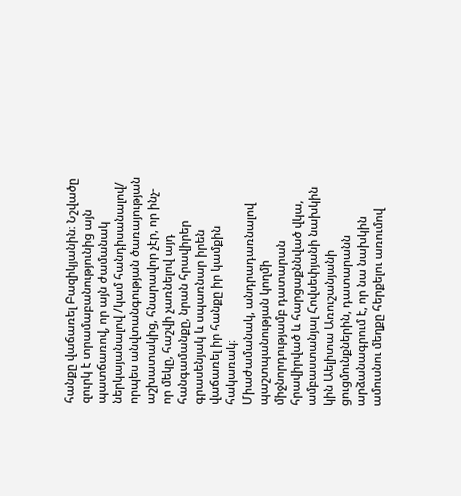հանքը վաճառել Բազիկյանին։ Նշվածը զուրկ է տրամաբանությունից այն պատճառով, որ այն ժամանակ ներկայանալով /կամ հանդիսանալով/ որպես անվտանգության ծառայության աշխատակից, հնարավոր չէր, որ ինչ-որ մեկը, հաշվի չառնելով այդ հանգամանքը, նրան հրավիրեր գրասենյակ և սպառնար իրեն վաճառել իր հանքը իր կամքին հակառակ։
Միաժամանակ, անդրադառնալով պաշտպանության կողմի միջնորդությամբ դատարան հրավիրված և հարցաքննված վկա, ամբաստանյալ Հովսեփյանի նախկին կին Աելիտա Առուշանյանի ցուցմունքներին, դատարանն արձանագրում է, որ նա նախկին ամուսնու մեղքը հերքելու առումով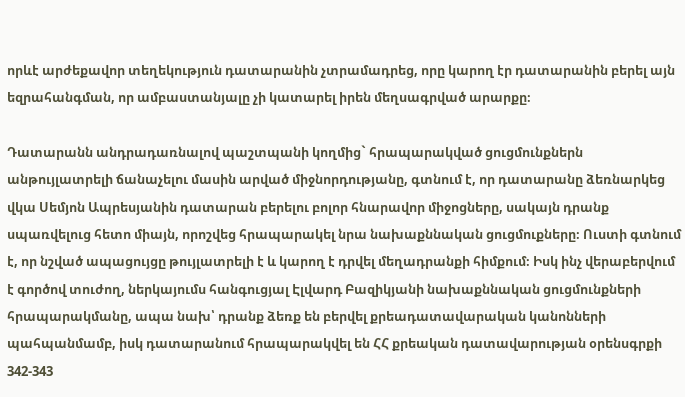որևէ արժեքավոր տեղեկություն դատարանին չտրամադրեց, որը կարող էր դատարանին բերել այն եզրահանգման, որ ամբաստանյալը չի կատարել իրեն մեղսագրված արարքը։

Դատարանն անդրադառնալով պաշտպանի կողմից` հրապարակված ցուցմունքներն անթույլատրելի ճանաչելու մասին արված միջնորդությանը, գտնում է, որ դատարանը ձեռնարկեց վկա Սեմյոն Ապրեսյանին դատարան բերելու բոլոր հնարավոր միջոցները, սակայն դրանք սպառվելուց հետո միայն, որոշվեց հրապարակել նրա նախաքննական ցուցմուքները։ Ուստի գտնում է, որ նշված ապացույցը թույլատրելի է և կարող է դրվել մեղադրանքի հիմքում։ Իսկ ինչ վերաբերվում է գործով տուժող, ներկայումս հանգուցյալ Էլվարդ Բազիկյանի նախաքննական ցուցմունքների հրապարակմանը, ապա նախ՝ դրանք ձեռք են բերվել քրեադատավարական կանոնների պահպանմամբ, իսկ դատարանում հրապարակվել են ՀՀ քրեական դատավարության օրենսգրքի 342-343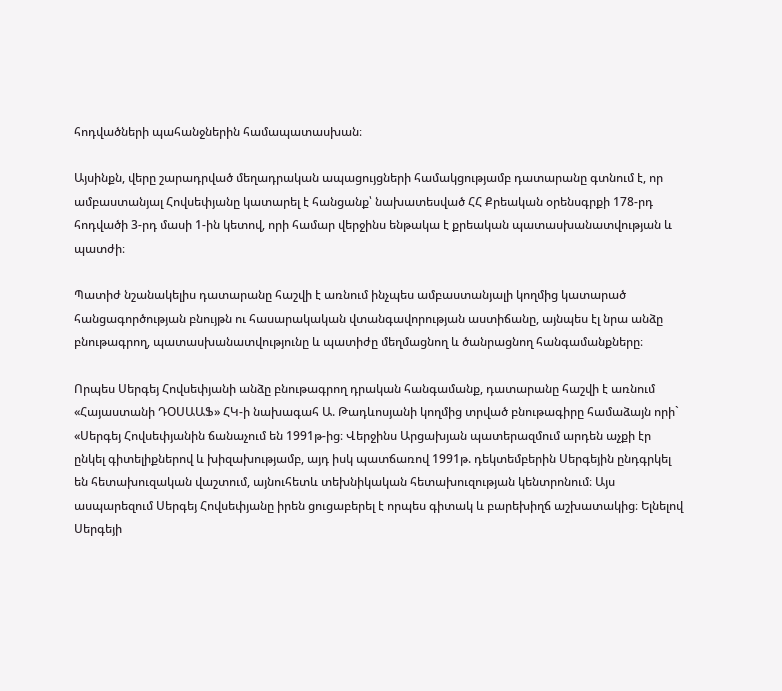հոդվածների պահանջներին համապատասխան։

Այսինքն, վերը շարադրված մեղադրական ապացույցների համակցությամբ դատարանը գտնում է, որ ամբաստանյալ Հովսեփյանը կատարել է հանցանք՝ նախատեսված ՀՀ Քրեական օրենսգրքի 178-րդ հոդվածի 3-րդ մասի 1-ին կետով, որի համար վերջինս ենթակա է քրեական պատասխանատվության և պատժի։

Պատիժ նշանակելիս դատարանը հաշվի է առնում ինչպես ամբաստանյալի կողմից կատարած հանցագործության բնույթն ու հասարակական վտանգավորության աստիճանը, այնպես էլ նրա անձը բնութագրող, պատասխանատվությունը և պատիժը մեղմացնող և ծանրացնող հանգամանքները։

Որպես Սերգեյ Հովսեփյանի անձը բնութագրող դրական հանգամանք, դատարանը հաշվի է առնում «Հայաստանի ԴՕՍԱԱՖ» ՀԿ-ի նախագահ Ա. Թադևոսյանի կողմից տրված բնութագիրը համաձայն որի` «Սերգեյ Հովսեփյանին ճանաչում են 1991թ-ից։ Վերջինս Արցախյան պատերազմում արդեն աչքի էր ընկել գիտելիքներով և խիզախությամբ, այդ իսկ պատճառով 1991թ. դեկտեմբերին Սերգեյին ընդգրկել են հետախուզական վաշտում, այնուհետև տեխնիկական հետախուզության կենտրոնում։ Այս ասպարեզում Սերգեյ Հովսեփյանը իրեն ցուցաբերել է որպես գիտակ և բարեխիղճ աշխատակից։ Ելնելով Սերգեյի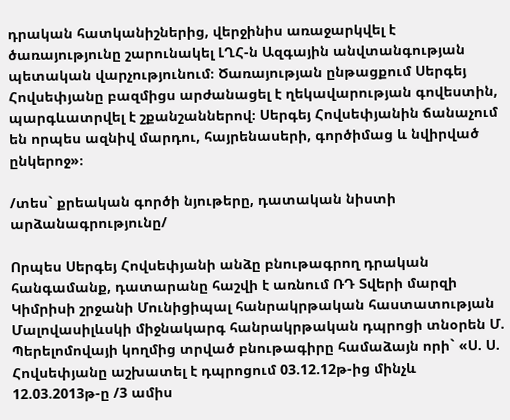դրական հատկանիշներից, վերջինիս առաջարկվել է ծառայությունը շարունակել ԼՂՀ-ն Ազգային անվտանգության պետական վարչությունում։ Ծառայության ընթացքում Սերգեյ Հովսեփյանը բազմիցս արժանացել է ղեկավարության գովեստին, պարգևատրվել է շքանշաններով։ Սերգեյ Հովսեփյանին ճանաչում են որպես ազնիվ մարդու, հայրենասերի, գործիմաց և նվիրված ընկերոջ»։

/տես` քրեական գործի նյութերը, դատական նիստի արձանագրությունը/

Որպես Սերգեյ Հովսեփյանի անձը բնութագրող դրական հանգամանք, դատարանը հաշվի է առնում ՌԴ Տվերի մարզի Կիմրիսի շրջանի Մունիցիպալ հանրակրթական հաստատության Մալովասիլևսկի միջնակարգ հանրակրթական դպրոցի տնօրեն Մ. Պերելոմովայի կողմից տրված բնութագիրը համաձայն որի` «Ս. Ս. Հովսեփյանը աշխատել է դպրոցում 03.12.12թ-ից մինչև 12.03.2013թ-ը /3 ամիս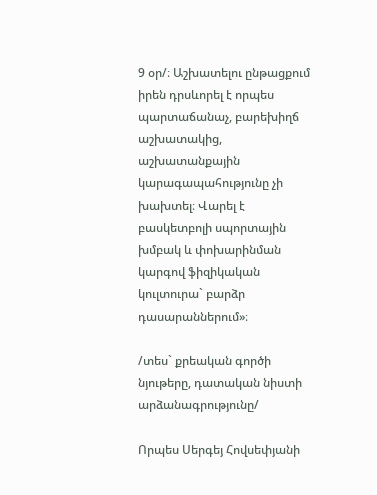9 օր/։ Աշխատելու ընթացքում իրեն դրսևորել է որպես պարտաճանաչ, բարեխիղճ աշխատակից, աշխատանքային կարագապահությունը չի խախտել։ Վարել է բասկետբոլի սպորտային խմբակ և փոխարինման կարգով ֆիզիկական կուլտուրա` բարձր դասարաններում»։

/տես` քրեական գործի նյութերը, դատական նիստի արձանագրությունը/

Որպես Սերգեյ Հովսեփյանի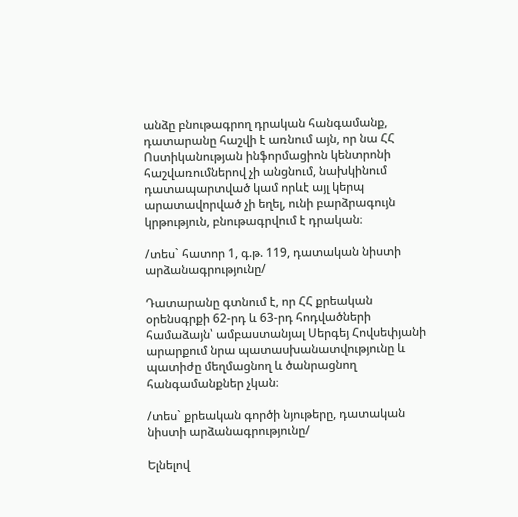անձը բնութագրող դրական հանգամանք, դատարանը հաշվի է առնում այն, որ նա ՀՀ Ոստիկանության ինֆորմացիոն կենտրոնի հաշվառումներով չի անցնում, նախկինում դատապարտված կամ որևէ այլ կերպ արատավորված չի եղել, ունի բարձրագույն կրթություն, բնութագրվում է դրական։

/տես` հատոր 1, գ.թ. 119, դատական նիստի արձանագրությունը/

Դատարանը գտնում է, որ ՀՀ քրեական օրենսգրքի 62-րդ և 63-րդ հոդվածների համաձայն՝ ամբաստանյալ Սերգեյ Հովսեփյանի արարքում նրա պատասխանատվությունը և պատիժը մեղմացնող և ծանրացնող հանգամանքներ չկան։

/տես` քրեական գործի նյութերը, դատական նիստի արձանագրությունը/

Ելնելով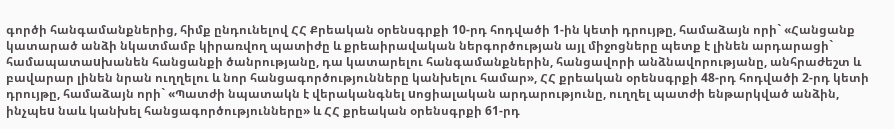գործի հանգամանքներից, հիմք ընդունելով ՀՀ Քրեական օրենսգրքի 10-րդ հոդվածի 1-ին կետի դրույթը, համաձայն որի` «Հանցանք կատարած անձի նկատմամբ կիրառվող պատիժը և քրեաիրավական ներգործության այլ միջոցները պետք է լինեն արդարացի` համապատաuխանեն հանցանքի ծանրությանը, դա կատարելու հանգամանքներին, հանցավորի անձնավորությանը, անհրաժեշտ և բավարար լինեն նրան ուղղելու և նոր հանցագործությունները կանխելու համար», ՀՀ քրեական օրենսգրքի 48-րդ հոդվածի 2-րդ կետի դրույթը, համաձայն որի` «Պատժի նպատակն է վերականգնել uոցիալական արդարությունը, ուղղել պատժի ենթարկված անձին, ինչպեu նաև կանխել հանցագործությունները» և ՀՀ քրեական օրենսգրքի 61-րդ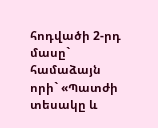հոդվածի 2-րդ մասը` համաձայն որի` «Պատժի տեսակը և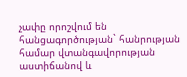չափը որոշվում են հանցագործության` հանրության համար վտանգավորության աստիճանով և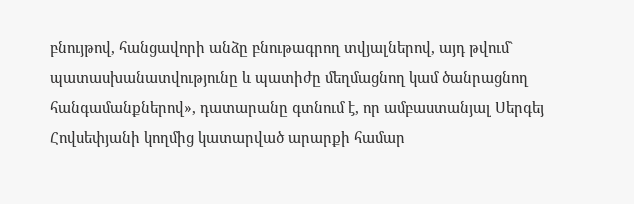բնույթով, հանցավորի անձը բնութագրող տվյալներով, այդ թվում` պատասխանատվությունը և պատիժը մեղմացնող կամ ծանրացնող հանգամանքներով», դատարանը գտնում է, որ ամբաստանյալ Սերգեյ Հովսեփյանի կողմից կատարված արարքի համար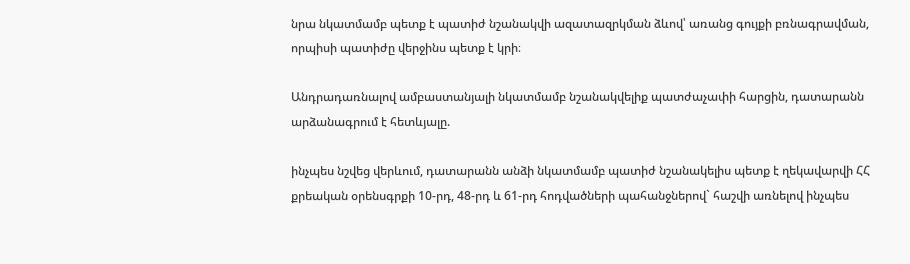նրա նկատմամբ պետք է պատիժ նշանակվի ազատազրկման ձևով՝ առանց գույքի բռնագրավման, որպիսի պատիժը վերջինս պետք է կրի։

Անդրադառնալով ամբաստանյալի նկատմամբ նշանակվելիք պատժաչափի հարցին, դատարանն արձանագրում է հետևյալը.

ինչպես նշվեց վերևում, դատարանն անձի նկատմամբ պատիժ նշանակելիս պետք է ղեկավարվի ՀՀ քրեական օրենսգրքի 10-րդ, 48-րդ և 61-րդ հոդվածների պահանջներով` հաշվի առնելով ինչպես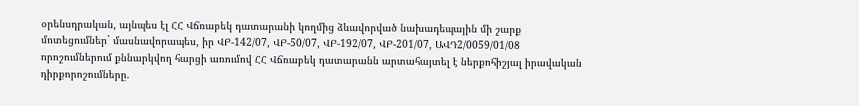օրենսդրական, այնպես էլ ՀՀ Վճռաբեկ դատարանի կողմից ձևավորված նախադեպային մի շարք մոտեցումներ` մասնավորապես, իր ՎԲ-142/07, ՎԲ-50/07, ՎԲ-192/07, ՎԲ-201/07, ԱՎԴ2/0059/01/08 որոշումներում քննարկվող հարցի առումով ՀՀ Վճռաբեկ դատարանն արտահայտել է ներքոհիշյալ իրավական դիրքորոշումները.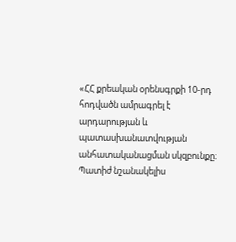«ՀՀ քրեական օրենսգրքի 10-րդ հոդվածն ամրագրել է արդարության և պատասխանատվության անհատականացման սկզբունքը։ Պատիժ նշանակելիս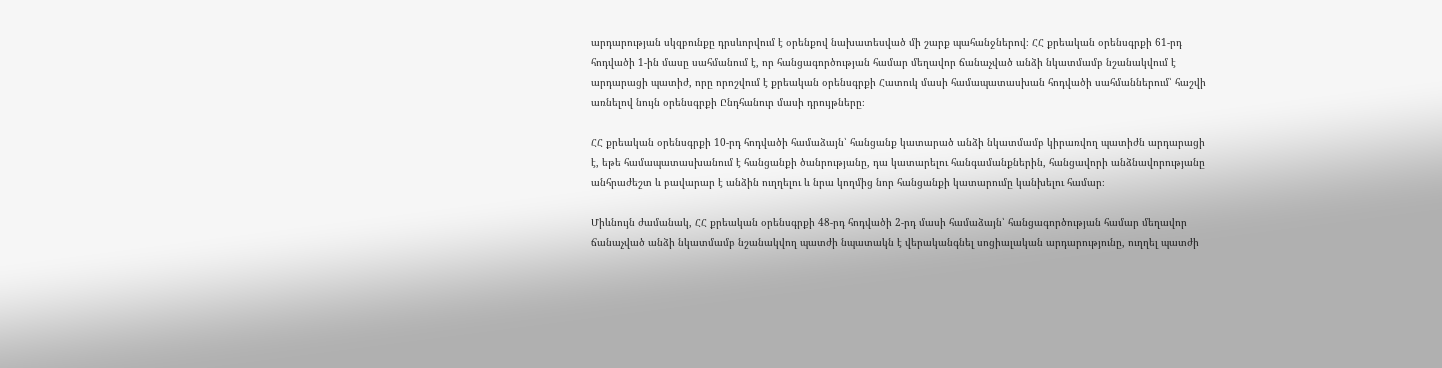արդարության սկզբունքը դրսևորվում է օրենքով նախատեսված մի շարք պահանջներով։ ՀՀ քրեական օրենսգրքի 61-րդ հոդվածի 1-ին մասը սահմանում է, որ հանցագործության համար մեղավոր ճանաչված անձի նկատմամբ նշանակվում է արդարացի պատիժ, որը որոշվում է քրեական օրենսգրքի Հատուկ մասի համապատասխան հոդվածի սահմաններում՝ հաշվի առնելով նույն օրենսգրքի Ընդհանուր մասի դրույթները։

ՀՀ քրեական օրենսգրքի 10-րդ հոդվածի համաձայն՝ հանցանք կատարած անձի նկատմամբ կիրառվող պատիժն արդարացի է, եթե համապատասխանում է հանցանքի ծանրությանը, դա կատարելու հանգամանքներին, հանցավորի անձնավորությանը անհրաժեշտ և բավարար է անձին ուղղելու և նրա կողմից նոր հանցանքի կատարումը կանխելու համար։

Միևնույն ժամանակ, ՀՀ քրեական օրենսգրքի 48-րդ հոդվածի 2-րդ մասի համաձայն՝ հանցագործության համար մեղավոր ճանաչված անձի նկատմամբ նշանակվող պատժի նպատակն է վերականգնել սոցիալական արդարությունը, ուղղել պատժի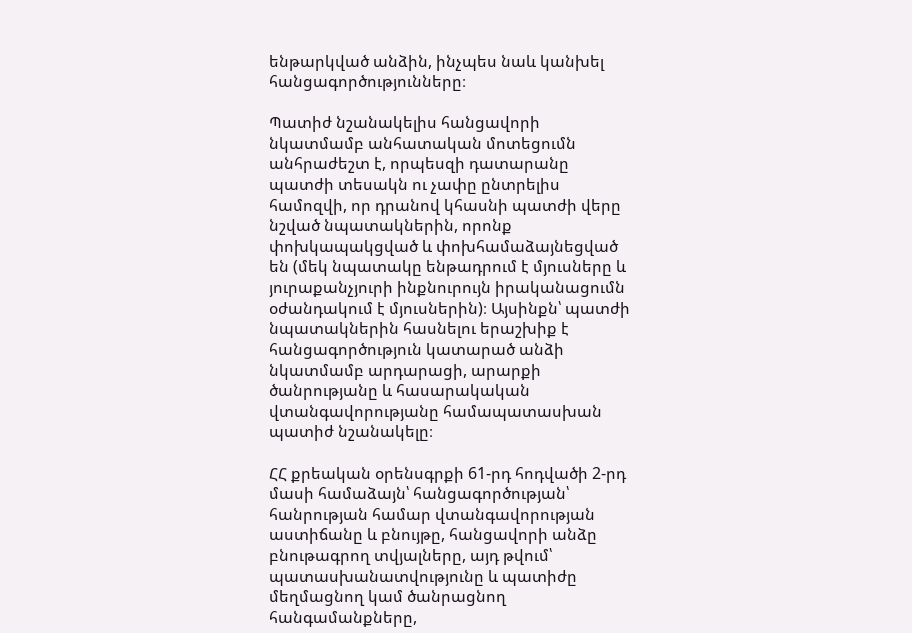ենթարկված անձին, ինչպես նաև կանխել հանցագործությունները։

Պատիժ նշանակելիս հանցավորի նկատմամբ անհատական մոտեցումն անհրաժեշտ է, որպեսզի դատարանը պատժի տեսակն ու չափը ընտրելիս համոզվի, որ դրանով կհասնի պատժի վերը նշված նպատակներին, որոնք փոխկապակցված և փոխհամաձայնեցված են (մեկ նպատակը ենթադրում է մյուսները և յուրաքանչյուրի ինքնուրույն իրականացումն օժանդակում է մյուսներին)։ Այսինքն՝ պատժի նպատակներին հասնելու երաշխիք է հանցագործություն կատարած անձի նկատմամբ արդարացի, արարքի ծանրությանը և հասարակական վտանգավորությանը համապատասխան պատիժ նշանակելը։

ՀՀ քրեական օրենսգրքի 61-րդ հոդվածի 2-րդ մասի համաձայն՝ հանցագործության՝ հանրության համար վտանգավորության աստիճանը և բնույթը, հանցավորի անձը բնութագրող տվյալները, այդ թվում՝ պատասխանատվությունը և պատիժը մեղմացնող կամ ծանրացնող հանգամանքները,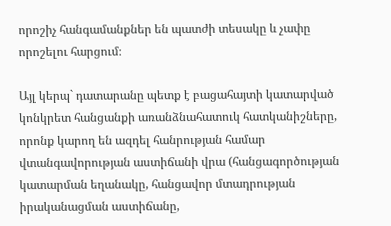որոշիչ հանգամանքներ են պատժի տեսակը և չափը որոշելու հարցում։

Այլ կերպ` դատարանը պետք է բացահայտի կատարված կոնկրետ հանցանքի առանձնահատուկ հատկանիշները, որոնք կարող են ազդել հանրության համար վտանգավորության աստիճանի վրա (հանցագործության կատարման եղանակը, հանցավոր մտադրության իրականացման աստիճանը,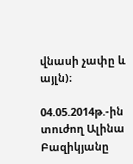վնասի չափը և այլն)։

04.05.2014թ.-ին տուժող Ալինա Բազիկյանը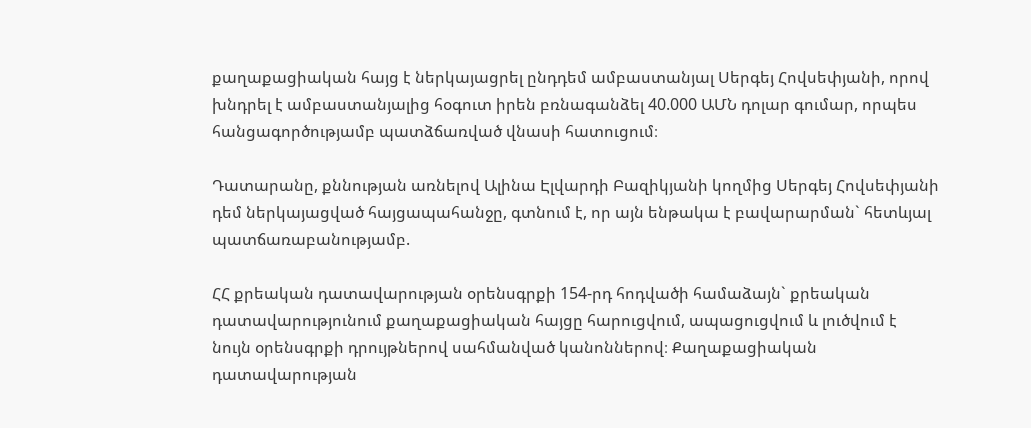քաղաքացիական հայց է ներկայացրել ընդդեմ ամբաստանյալ Սերգեյ Հովսեփյանի, որով խնդրել է ամբաստանյալից հօգուտ իրեն բռնագանձել 40.000 ԱՄՆ դոլար գումար, որպես հանցագործությամբ պատձճառված վնասի հատուցում։

Դատարանը, քննության առնելով Ալինա Էլվարդի Բազիկյանի կողմից Սերգեյ Հովսեփյանի դեմ ներկայացված հայցապահանջը, գտնում է, որ այն ենթակա է բավարարման` հետևյալ պատճառաբանությամբ.

ՀՀ քրեական դատավարության օրենսգրքի 154-րդ հոդվածի համաձայն` քրեական դատավարությունում քաղաքացիական հայցը հարուցվում, ապացուցվում և լուծվում է նույն օրենսգրքի դրույթներով սահմանված կանոններով։ Քաղաքացիական դատավարության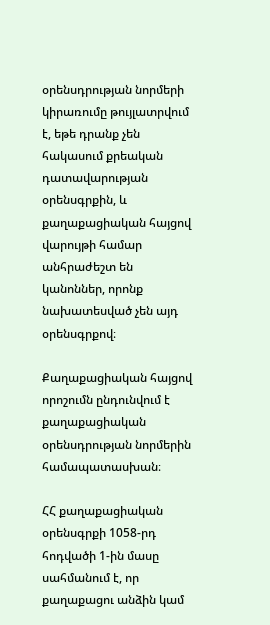օրենսդրության նորմերի կիրառումը թույլատրվում է, եթե դրանք չեն հակասում քրեական դատավարության օրենսգրքին, և քաղաքացիական հայցով վարույթի համար անհրաժեշտ են կանոններ, որոնք նախատեսված չեն այդ օրենսգրքով։

Քաղաքացիական հայցով որոշումն ընդունվում է քաղաքացիական օրենսդրության նորմերին համապատասխան։

ՀՀ քաղաքացիական օրենսգրքի 1058-րդ հոդվածի 1-ին մասը սահմանում է, որ քաղաքացու անձին կամ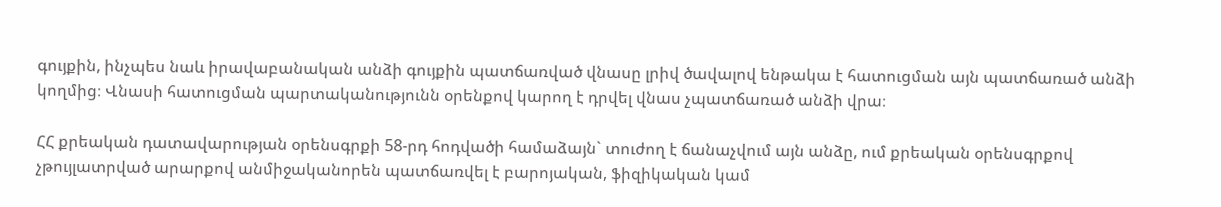գույքին, ինչպես նաև իրավաբանական անձի գույքին պատճառված վնասը լրիվ ծավալով ենթակա է հատուցման այն պատճառած անձի կողմից։ Վնասի հատուցման պարտականությունն օրենքով կարող է դրվել վնաս չպատճառած անձի վրա։

ՀՀ քրեական դատավարության օրենսգրքի 58-րդ հոդվածի համաձայն` տուժող է ճանաչվում այն անձը, ում քրեական օրենսգրքով չթույլատրված արարքով անմիջականորեն պատճառվել է բարոյական, ֆիզիկական կամ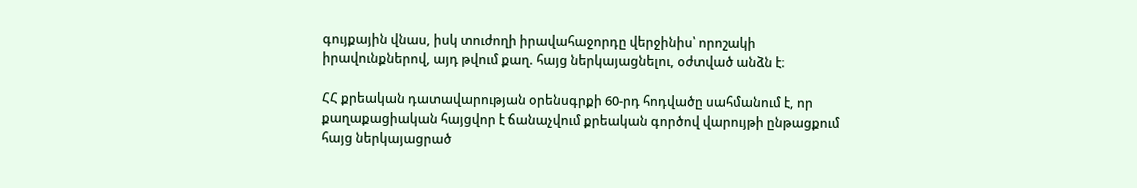գույքային վնաս, իսկ տուժողի իրավահաջորդը վերջինիս՝ որոշակի իրավունքներով, այդ թվում քաղ. հայց ներկայացնելու, օժտված անձն է։

ՀՀ քրեական դատավարության օրենսգրքի 60-րդ հոդվածը սահմանում է, որ քաղաքացիական հայցվոր է ճանաչվում քրեական գործով վարույթի ընթացքում հայց ներկայացրած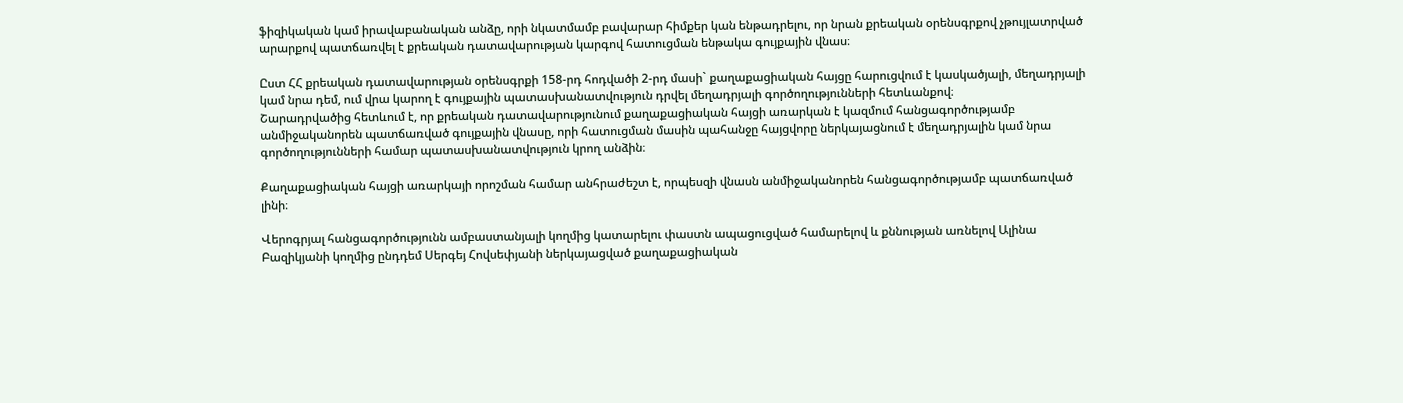ֆիզիկական կամ իրավաբանական անձը, որի նկատմամբ բավարար հիմքեր կան ենթադրելու, որ նրան քրեական օրենսգրքով չթույլատրված արարքով պատճառվել է քրեական դատավարության կարգով հատուցման ենթակա գույքային վնաս։

Ըստ ՀՀ քրեական դատավարության օրենսգրքի 158-րդ հոդվածի 2-րդ մասի` քաղաքացիական հայցը հարուցվում է կասկածյալի, մեղադրյալի կամ նրա դեմ, ում վրա կարող է գույքային պատասխանատվություն դրվել մեղադրյալի գործողությունների հետևանքով։
Շարադրվածից հետևում է, որ քրեական դատավարությունում քաղաքացիական հայցի առարկան է կազմում հանցագործությամբ անմիջականորեն պատճառված գույքային վնասը, որի հատուցման մասին պահանջը հայցվորը ներկայացնում է մեղադրյալին կամ նրա գործողությունների համար պատասխանատվություն կրող անձին։

Քաղաքացիական հայցի առարկայի որոշման համար անհրաժեշտ է, որպեսզի վնասն անմիջականորեն հանցագործությամբ պատճառված լինի։

Վերոգրյալ հանցագործությունն ամբաստանյալի կողմից կատարելու փաստն ապացուցված համարելով և քննության առնելով Ալինա Բազիկյանի կողմից ընդդեմ Սերգեյ Հովսեփյանի ներկայացված քաղաքացիական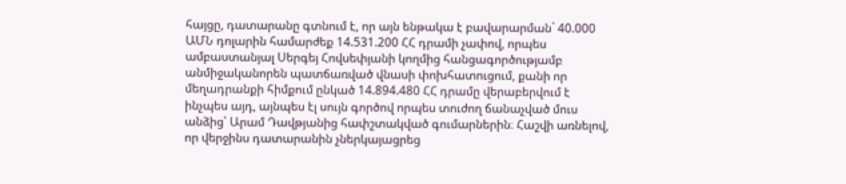հայցը, դատարանը գտնում է, որ այն ենթակա է բավարարման` 40.000 ԱՄՆ դոլարին համարժեք 14.531.200 ՀՀ դրամի չափով, որպես ամբաստանյալ Սերգեյ Հովսեփյանի կողմից հանցագործությամբ անմիջականորեն պատճառված վնասի փոխհատուցում, քանի որ մեղադրանքի հիմքում ընկած 14.894.480 ՀՀ դրամը վերաբերվում է ինչպես այդ, այնպես էլ սույն գործով որպես տուժող ճանաչված մուս անձից՝ Արամ Դավթյանից հափշտակված գումարներին։ Հաշվի առնելով, որ վերջինս դատարանին չներկայացրեց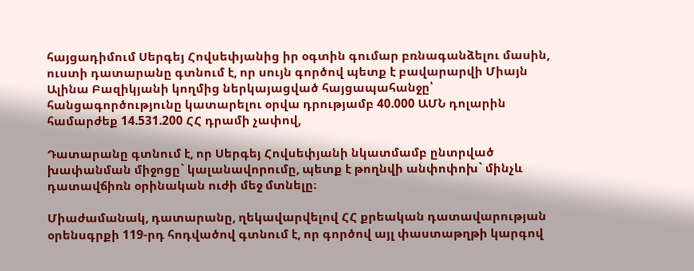հայցադիմում Սերգեյ Հովսեփյանից իր օգտին գումար բռնագանձելու մասին, ուստի դատարանը գտնում է, որ սույն գործով պետք է բավարարվի Միայն Ալինա Բազիկյանի կողմից ներկայացված հայցապահանջը՝ հանցագործությունը կատարելու օրվա դրությամբ 40.000 ԱՄՆ դոլարին համարժեք 14.531.200 ՀՀ դրամի չափով,

Դատարանը գտնում է, որ Սերգեյ Հովսեփյանի նկատմամբ ընտրված խափանման միջոցը` կալանավորումը, պետք է թողնվի անփոփոխ` մինչև դատավճիռն օրինական ուժի մեջ մտնելը։

Միաժամանակ, դատարանը, ղեկավարվելով ՀՀ քրեական դատավարության օրենսգրքի 119-րդ հոդվածով գտնում է, որ գործով այլ փաստաթղթի կարգով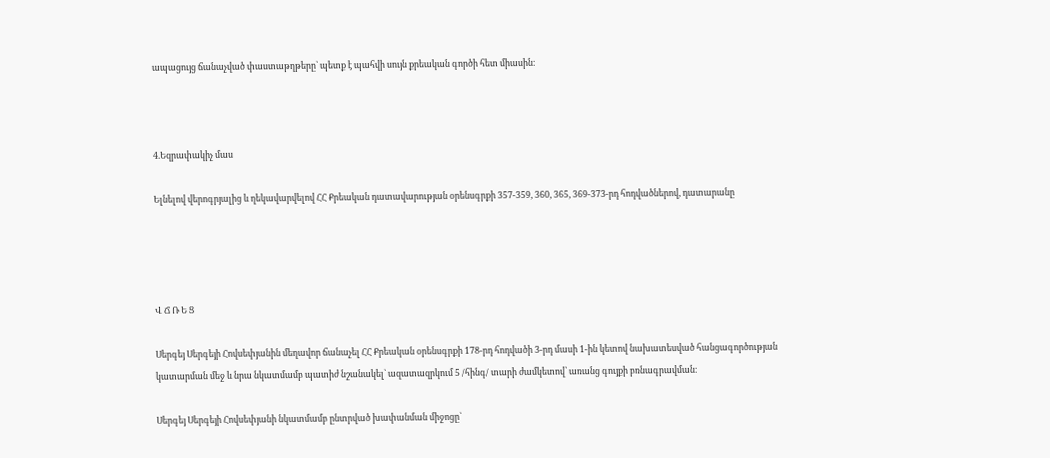ապացույց ճանաչված փաստաթղթերը` պետք է պահվի սույն քրեական գործի հետ միասին։



4.Եզրափակիչ մաս

Ելնելով վերոգրյալից և ղեկավարվելով ՀՀ Քրեական դատավարության օրենսգրքի 357-359, 360, 365, 369-373-րդ հոդվածներով, դատարանը




Վ Ճ Ռ Ե Ց

Սերգեյ Սերգեյի Հովսեփյանին մեղավոր ճանաչել ՀՀ Քրեական օրենսգրքի 178-րդ հոդվածի 3-րդ մասի 1-ին կետով նախատեսված հանցագործության կատարման մեջ և նրա նկատմամբ պատիժ նշանակել` ազատազրկում 5 /հինգ/ տարի ժամկետով՝ առանց գույքի բռնագրավման։

Սերգեյ Սերգեյի Հովսեփյանի նկատմամբ ընտրված խափանման միջոցը`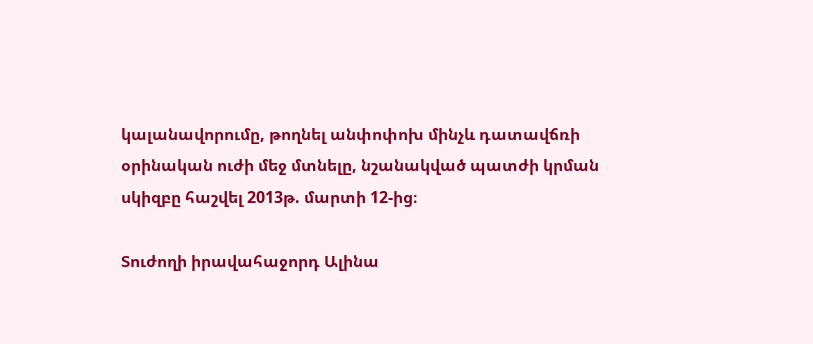կալանավորումը, թողնել անփոփոխ մինչև դատավճռի օրինական ուժի մեջ մտնելը, նշանակված պատժի կրման սկիզբը հաշվել 2013թ. մարտի 12-ից։

Տուժողի իրավահաջորդ Ալինա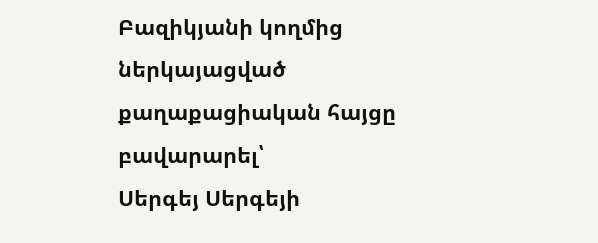Բազիկյանի կողմից ներկայացված քաղաքացիական հայցը բավարարել՝
Սերգեյ Սերգեյի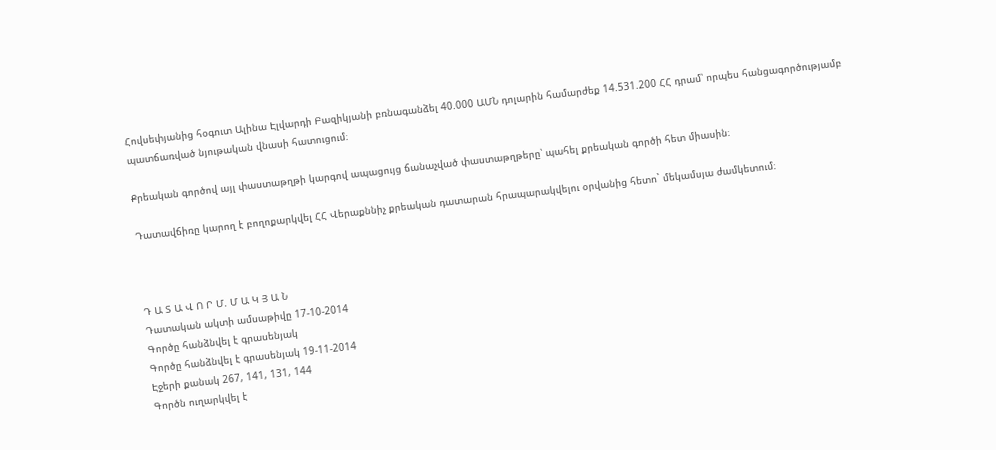Հովսեփյանից հօգուտ Ալինա Էլվարդի Բազիկյանի բռնագանձել 40.000 ԱՄՆ դոլարին համարժեք 14.531.200 ՀՀ դրամ՝ որպես հանցագործությամբ պատճառված նյութական վնասի հատուցում։

Քրեական գործով այլ փաստաթղթի կարգով ապացույց ճանաչված փաստաթղթերը՝ պահել քրեական գործի հետ միասին։

Դատավճիռը կարող է բողոքարկվել ՀՀ Վերաքննիչ քրեական դատարան հրապարակվելու օրվանից հետո` մեկամսյա ժամկետում։



Դ Ա Տ Ա Վ Ո Ր Մ. Մ Ա Կ Յ Ա Ն
Դատական ակտի ամսաթիվը 17-10-2014
Գործը հանձնվել է գրասենյակ
Գործը հանձնվել է գրասենյակ 19-11-2014
Էջերի քանակ 267, 141, 131, 144
Գործն ուղարկվել է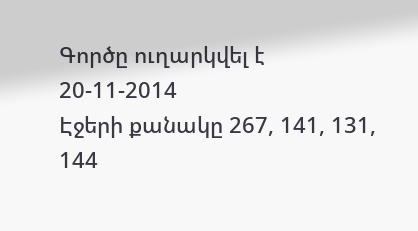Գործը ուղարկվել է 20-11-2014
Էջերի քանակը 267, 141, 131, 144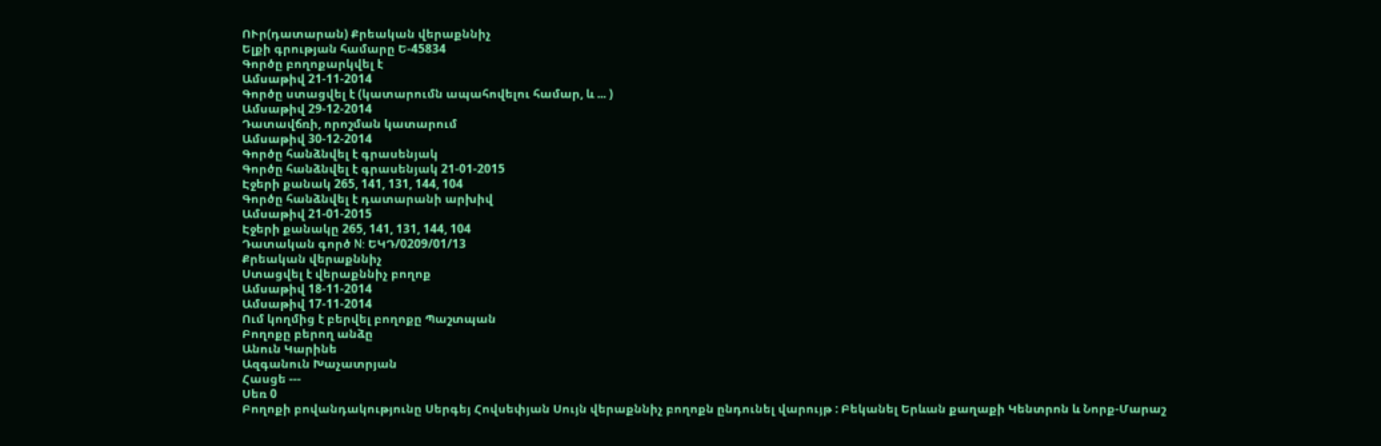ՈՒր(դատարան) Քրեական վերաքննիչ
Ելքի գրության համարը Ե-45834
Գործը բողոքարկվել է
Ամսաթիվ 21-11-2014
Գործը ստացվել է (կատարումն ապահովելու համար, և ... )
Ամսաթիվ 29-12-2014
Դատավճռի, որոշման կատարում
Ամսաթիվ 30-12-2014
Գործը հանձնվել է գրասենյակ
Գործը հանձնվել է գրասենյակ 21-01-2015
Էջերի քանակ 265, 141, 131, 144, 104
Գործը հանձնվել է դատարանի արխիվ
Ամսաթիվ 21-01-2015
Էջերի քանակը 265, 141, 131, 144, 104
Դատական գործ N: ԵԿԴ/0209/01/13
Քրեական վերաքննիչ
Ստացվել է վերաքննիչ բողոք
Ամսաթիվ 18-11-2014
Ամսաթիվ 17-11-2014
Ում կողմից է բերվել բողոքը Պաշտպան
Բողոքը բերող անձը
Անուն Կարինե
Ազգանուն Խաչատրյան
Հասցե ---
Սեռ 0
Բողոքի բովանդակությունը Սերգեյ Հովսեփյան Սույն վերաքննիչ բողոքն ընդունել վարույթ : Բեկանել Երևան քաղաքի Կենտրոն և Նորք-Մարաշ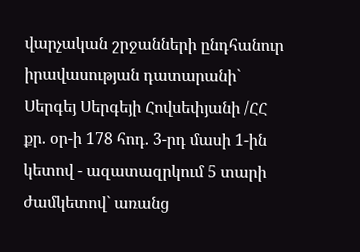վարչական շրջանների ընդհանուր իրավասության դատարանի` Սերգեյ Սերգեյի Հովսեփյանի /ՀՀ քր. օր-ի 178 հոդ. 3-րդ մասի 1-ին կետով - ազատազրկում 5 տարի ժամկետով` առանց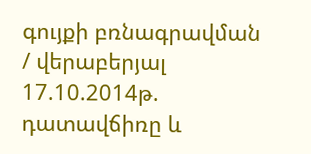գույքի բռնագրավման / վերաբերյալ 17.10.2014թ. դատավճիռը և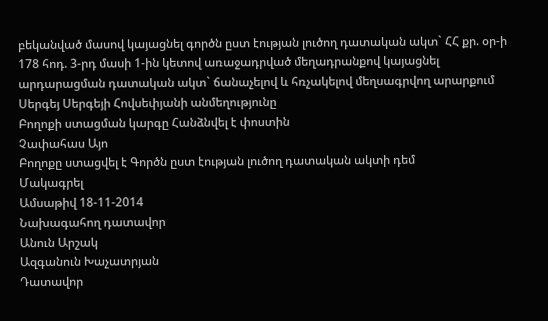բեկանված մասով կայացնել գործն ըստ էության լուծող դատական ակտ` ՀՀ քր. օր-ի 178 հոդ. 3-րդ մասի 1-ին կետով առաջադրված մեղադրանքով կայացնել արդարացման դատական ակտ` ճանաչելով և հռչակելով մեղսագրվող արարքում Սերգեյ Սերգեյի Հովսեփյանի անմեղությունը
Բողոքի ստացման կարգը Հանձնվել է փոստին
Չափահաս Այո
Բողոքը ստացվել է Գործն ըստ էության լուծող դատական ակտի դեմ
Մակագրել
Ամսաթիվ 18-11-2014
Նախագահող դատավոր
Անուն Արշակ
Ազգանուն Խաչատրյան
Դատավոր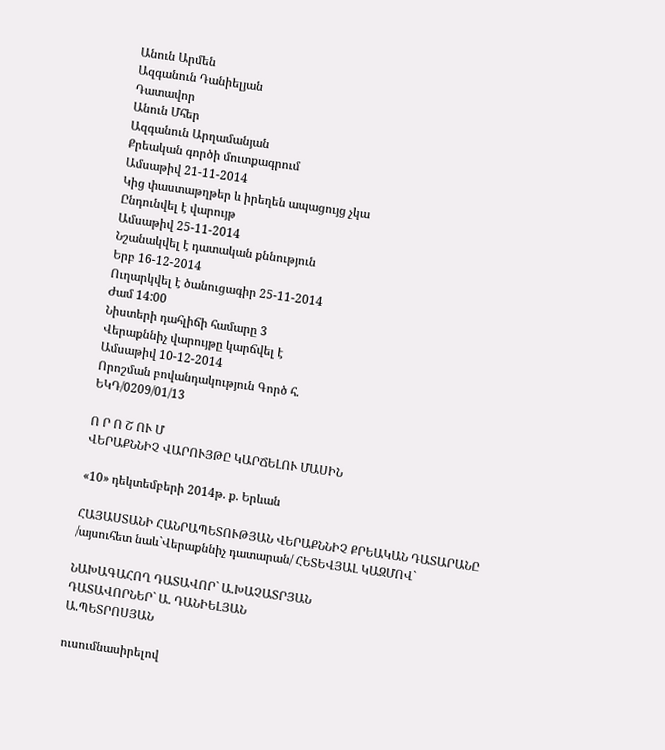Անուն Արմեն
Ազգանուն Դանիելյան
Դատավոր
Անուն Մհեր
Ազգանուն Արղամանյան
Քրեական գործի մուտքագրում
Ամսաթիվ 21-11-2014
Կից փաստաթղթեր և իրեղեն ապացույց չկա
Ընդունվել է վարույթ
Ամսաթիվ 25-11-2014
Նշանակվել է դատական քննություն
Երբ 16-12-2014
Ուղարկվել է ծանուցագիր 25-11-2014
Ժամ 14:00
Նիստերի դահլիճի համարը 3
Վերաքննիչ վարույթը կարճվել է
Ամսաթիվ 10-12-2014
Որոշման բովանդակություն Գործ հ.
ԵԿԴ/0209/01/13

Ո Ր Ո Շ ՈՒ Մ
ՎԵՐԱՔՆՆԻՉ ՎԱՐՈՒՅԹԸ ԿԱՐՃԵԼՈՒ ՄԱՍԻՆ

«10» դեկտեմբերի 2014թ. ք. Երևան

ՀԱՅԱՍՏԱՆԻ ՀԱՆՐԱՊԵՏՈՒԹՅԱՆ ՎԵՐԱՔՆՆԻՉ ՔՐԵԱԿԱՆ ԴԱՏԱՐԱՆԸ
/այսուհետ նաև`Վերաքննիչ դատարան/ ՀԵՏԵՎՅԱԼ ԿԱԶՄՈՎ`

ՆԱԽԱԳԱՀՈՂ ԴԱՏԱՎՈՐ` Ա.ԽԱՉԱՏՐՅԱՆ
ԴԱՏԱՎՈՐՆԵՐ` Ա. ԴԱՆԻԵԼՅԱՆ
Ա.ՊԵՏՐՈՍՅԱՆ

ուսումնասիրելով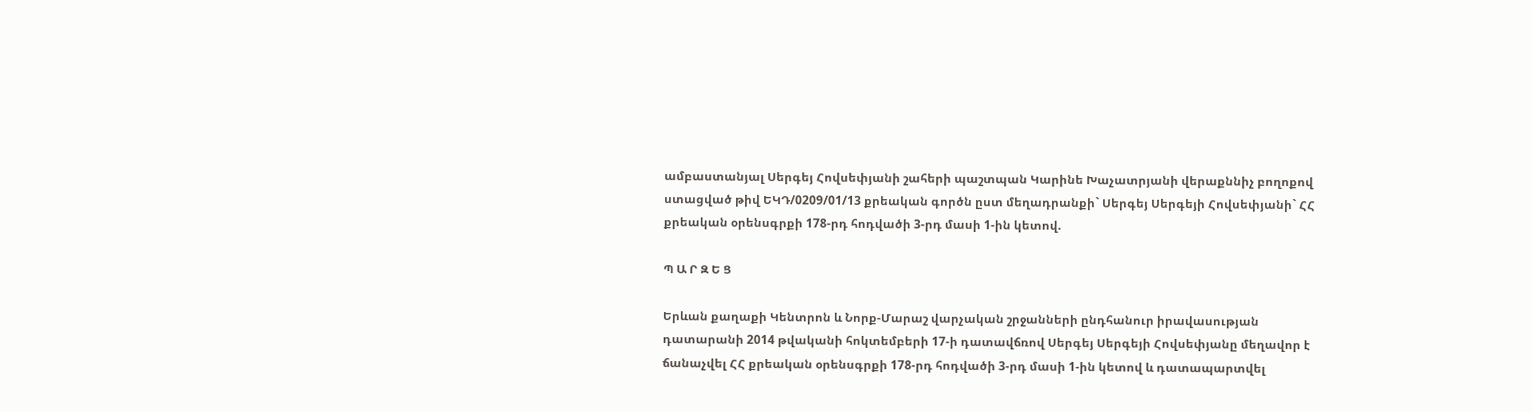ամբաստանյալ Սերգեյ Հովսեփյանի շահերի պաշտպան Կարինե Խաչատրյանի վերաքննիչ բողոքով ստացված թիվ ԵԿԴ/0209/01/13 քրեական գործն ըստ մեղադրանքի` Սերգեյ Սերգեյի Հովսեփյանի` ՀՀ քրեական օրենսգրքի 178-րդ հոդվածի 3-րդ մասի 1-ին կետով.

Պ Ա Ր Զ Ե Ց

Երևան քաղաքի Կենտրոն և Նորք-Մարաշ վարչական շրջանների ընդհանուր իրավասության դատարանի 2014 թվականի հոկտեմբերի 17-ի դատավճռով Սերգեյ Սերգեյի Հովսեփյանը մեղավոր է ճանաչվել ՀՀ քրեական օրենսգրքի 178-րդ հոդվածի 3-րդ մասի 1-ին կետով և դատապարտվել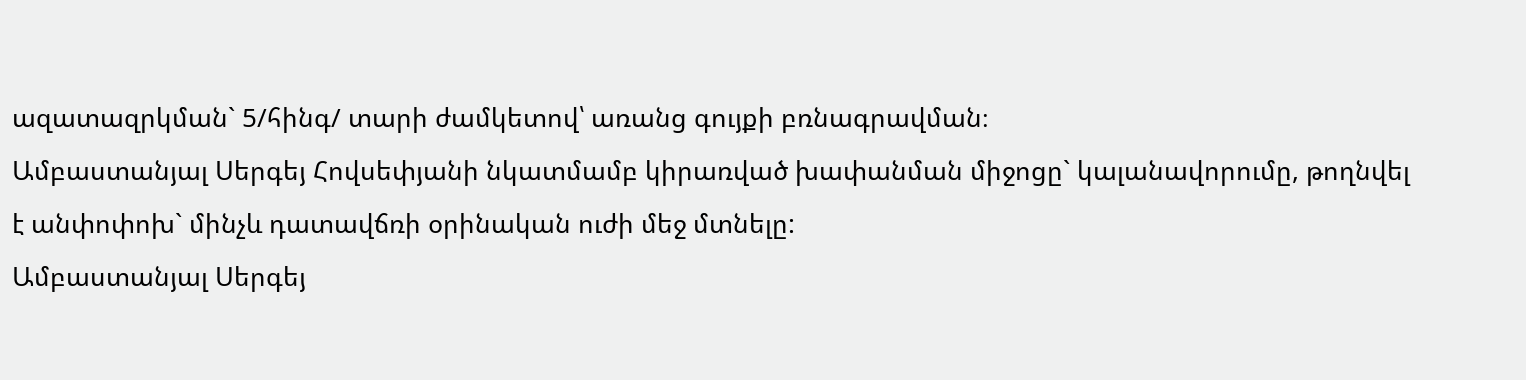ազատազրկման` 5/հինգ/ տարի ժամկետով՝ առանց գույքի բռնագրավման։
Ամբաստանյալ Սերգեյ Հովսեփյանի նկատմամբ կիրառված խափանման միջոցը` կալանավորումը, թողնվել է անփոփոխ` մինչև դատավճռի օրինական ուժի մեջ մտնելը:
Ամբաստանյալ Սերգեյ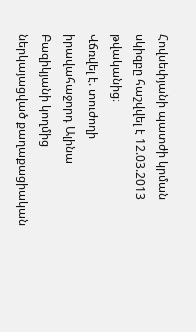Հովսեփյանի պատժի կրման սկիզբը հաշվվել է 12.03.2013 թվականից։
Վճռվել է. տուժողի իրավահաջորդ Ալինա Բազիկյանի կողմից ներկայացված քաղաքացիական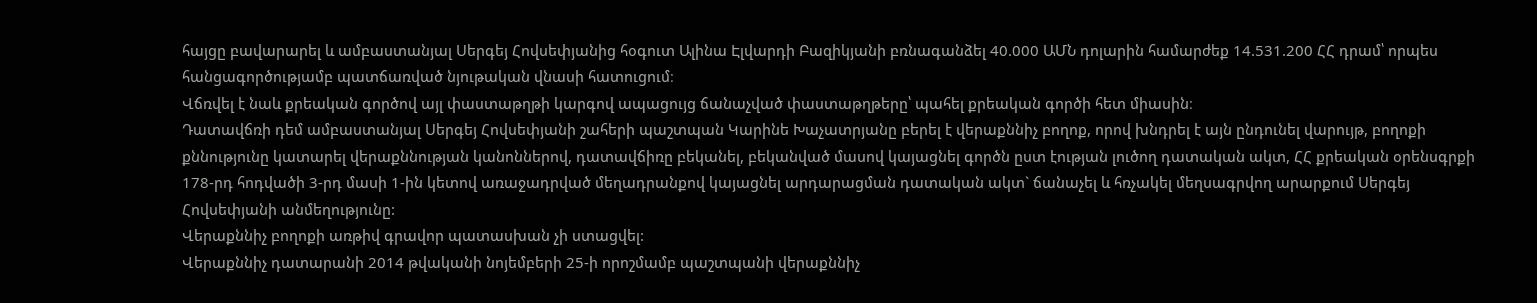հայցը բավարարել և ամբաստանյալ Սերգեյ Հովսեփյանից հօգուտ Ալինա Էլվարդի Բազիկյանի բռնագանձել 40.000 ԱՄՆ դոլարին համարժեք 14.531.200 ՀՀ դրամ՝ որպես հանցագործությամբ պատճառված նյութական վնասի հատուցում։
Վճռվել է նաև քրեական գործով այլ փաստաթղթի կարգով ապացույց ճանաչված փաստաթղթերը՝ պահել քրեական գործի հետ միասին։
Դատավճռի դեմ ամբաստանյալ Սերգեյ Հովսեփյանի շահերի պաշտպան Կարինե Խաչատրյանը բերել է վերաքննիչ բողոք, որով խնդրել է այն ընդունել վարույթ, բողոքի քննությունը կատարել վերաքննության կանոններով, դատավճիռը բեկանել, բեկանված մասով կայացնել գործն ըստ էության լուծող դատական ակտ, ՀՀ քրեական օրենսգրքի 178-րդ հոդվածի 3-րդ մասի 1-ին կետով առաջադրված մեղադրանքով կայացնել արդարացման դատական ակտ` ճանաչել և հռչակել մեղսագրվող արարքում Սերգեյ Հովսեփյանի անմեղությունը:
Վերաքննիչ բողոքի առթիվ գրավոր պատասխան չի ստացվել:
Վերաքննիչ դատարանի 2014 թվականի նոյեմբերի 25-ի որոշմամբ պաշտպանի վերաքննիչ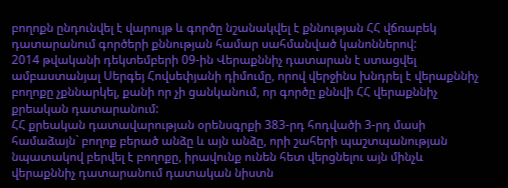բողոքն ընդունվել է վարույթ և գործը նշանակվել է քննության ՀՀ վճռաբեկ դատարանում գործերի քննության համար սահմանված կանոններով:
2014 թվականի դեկտեմբերի 09-ին Վերաքննիչ դատարան է ստացվել ամբաստանյալ Սերգեյ Հովսեփյանի դիմումը, որով վերջինս խնդրել է վերաքննիչ բողոքը չքննարկել, քանի որ չի ցանկանում, որ գործը քննվի ՀՀ վերաքննիչ քրեական դատարանում:
ՀՀ քրեական դատավարության օրենսգրքի 383-րդ հոդվածի 3-րդ մասի համաձայն` բողոք բերած անձը և այն անձը, որի շահերի պաշտպանության նպատակով բերվել է բողոքը, իրավունք ունեն հետ վերցնելու այն մինչև վերաքննիչ դատարանում դատական նիստն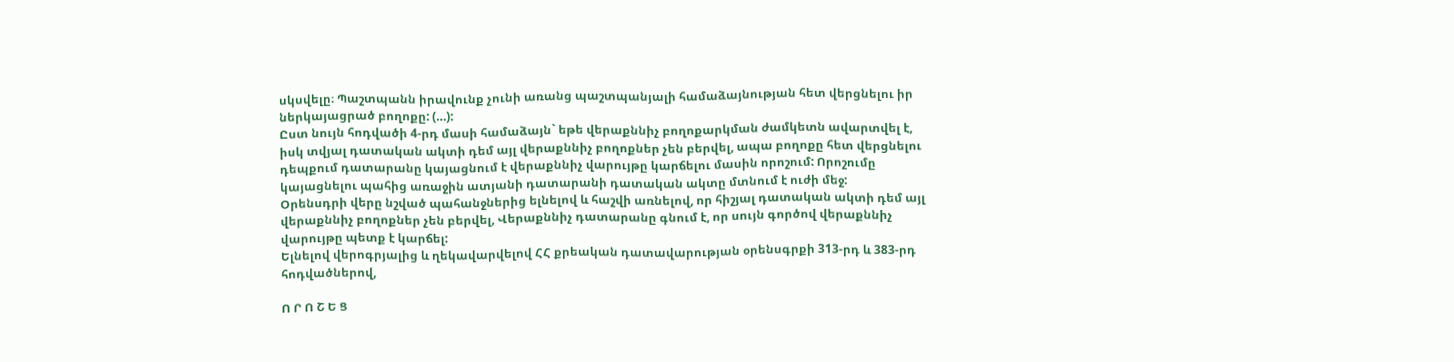սկսվելը։ Պաշտպանն իրավունք չունի առանց պաշտպանյալի համաձայնության հետ վերցնելու իր ներկայացրած բողոքը: (…):
Ըստ նույն հոդվածի 4-րդ մասի համաձայն` եթե վերաքննիչ բողոքարկման ժամկետն ավարտվել է, իսկ տվյալ դատական ակտի դեմ այլ վերաքննիչ բողոքներ չեն բերվել, ապա բողոքը հետ վերցնելու դեպքում դատարանը կայացնում է վերաքննիչ վարույթը կարճելու մասին որոշում: Որոշումը կայացնելու պահից առաջին ատյանի դատարանի դատական ակտը մտնում է ուժի մեջ:
Օրենսդրի վերը նշված պահանջներից ելնելով և հաշվի առնելով, որ հիշյալ դատական ակտի դեմ այլ վերաքննիչ բողոքներ չեն բերվել, Վերաքննիչ դատարանը գնում է, որ սույն գործով վերաքննիչ վարույթը պետք է կարճել:
Ելնելով վերոգրյալից և ղեկավարվելով ՀՀ քրեական դատավարության օրենսգրքի 313-րդ և 383-րդ հոդվածներով,

Ո Ր Ո Շ Ե Ց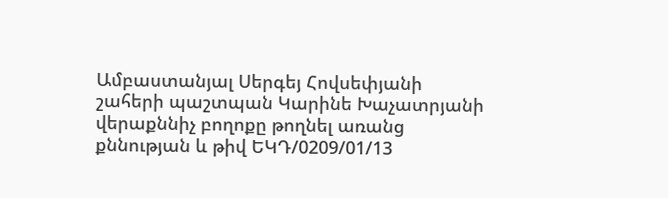Ամբաստանյալ Սերգեյ Հովսեփյանի շահերի պաշտպան Կարինե Խաչատրյանի վերաքննիչ բողոքը թողնել առանց քննության և թիվ ԵԿԴ/0209/01/13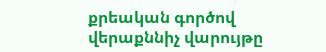քրեական գործով վերաքննիչ վարույթը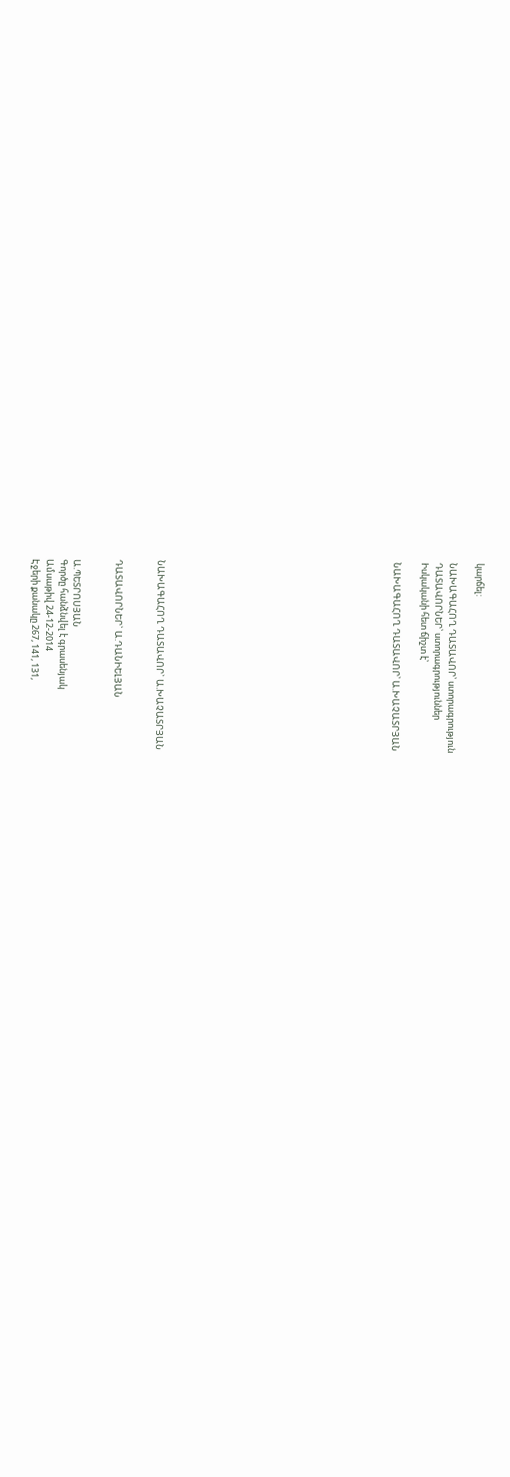կարճել:

ՆԱԽԱԳԱՀՈՂ ԴԱՏԱՎՈՐ՝ ստորագրություն
ԴԱՏԱՎՈՐՆԵՐ՝ ստորագրություններ
Իսկականի հետ ճիշտ է՝

ՆԱԽԱԳԱՀՈՂ ԴԱՏԱՎՈՐ՝ Ա.ԽԱՉԱՏՐՅԱՆ
















ՆԱԽԱԳԱՀՈՂ ԴԱՏԱՎՈՐ` Ա.ԽԱՉԱՏՐՅԱՆ


ԴԱՏԱՎՈՐՆԵՐ` Ա.ԴԱՆԻԵԼՅԱՆ


Ա.ՊԵՏՐՈՍՅԱՆ
Գործը հանձնվել է գրասենյակ
Ամսաթիվ 24-12-2014
Էջերի քանակը 267, 141, 131,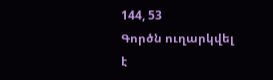144, 53
Գործն ուղարկվել է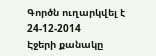Գործն ուղարկվել է 24-12-2014
Էջերի քանակը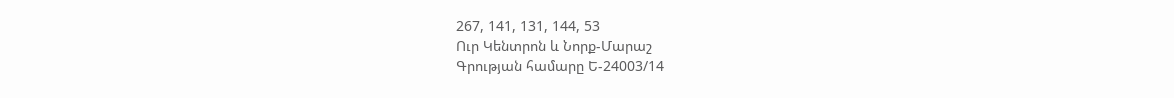267, 141, 131, 144, 53
Ուր Կենտրոն և Նորք-Մարաշ
Գրության համարը Ե-24003/14